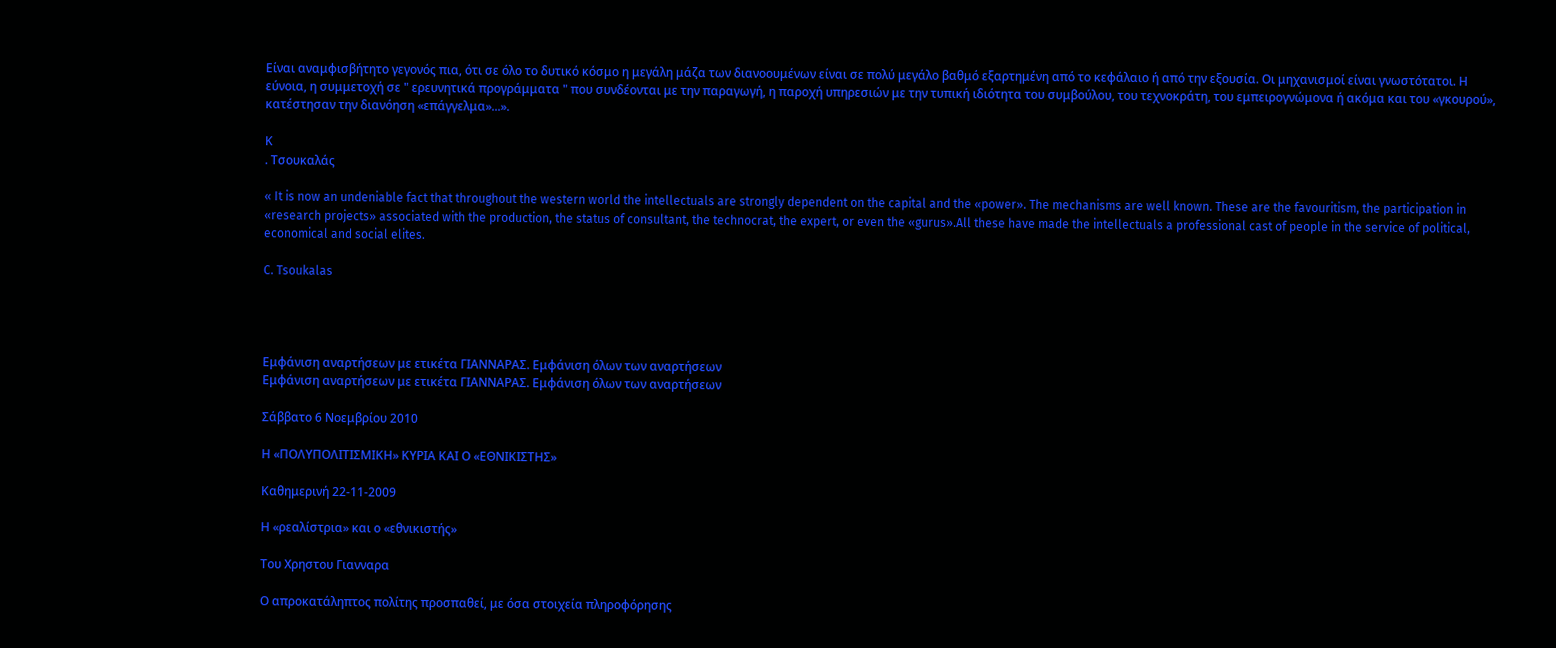Είναι αναμφισβήτητο γεγονός πια, ότι σε όλο το δυτικό κόσμο η μεγάλη μάζα των διανοουμένων είναι σε πολύ μεγάλο βαθμό εξαρτημένη από το κεφάλαιο ή από την εξουσία. Οι μηχανισμοί είναι γνωστότατοι. Η εύνοια, η συμμετοχή σε " ερευνητικά προγράμματα " που συνδέονται με την παραγωγή, η παροχή υπηρεσιών με την τυπική ιδιότητα του συμβούλου, του τεχνοκράτη, του εμπειρογνώμονα ή ακόμα και του «γκουρού», κατέστησαν την διανόηση «επάγγελμα»...».

Κ
. Τσουκαλάς

« It is now an undeniable fact that throughout the western world the intellectuals are strongly dependent on the capital and the «power». The mechanisms are well known. These are the favouritism, the participation in «research projects» associated with the production, the status of consultant, the technocrat, the expert, or even the «gurus».All these have made the intellectuals a professional cast of people in the service of political, economical and social elites.

C. Tsoukalas




Εμφάνιση αναρτήσεων με ετικέτα ΓΙΑΝΝΑΡΑΣ. Εμφάνιση όλων των αναρτήσεων
Εμφάνιση αναρτήσεων με ετικέτα ΓΙΑΝΝΑΡΑΣ. Εμφάνιση όλων των αναρτήσεων

Σάββατο 6 Νοεμβρίου 2010

Η «ΠΟΛΥΠΟΛΙΤΙΣΜΙΚΗ» ΚΥΡΙΑ ΚΑΙ Ο «ΕΘΝΙΚΙΣΤΗΣ»

Καθημερινή 22-11-2009

Η «ρεαλίστρια» και ο «εθνικιστής»

Tου Χρηστου Γιανναρα

Ο απροκατάληπτος πολίτης προσπαθεί, με όσα στοιχεία πληροφόρησης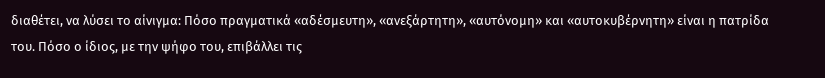διαθέτει, να λύσει το αίνιγμα: Πόσο πραγματικά «αδέσμευτη», «ανεξάρτητη», «αυτόνομη» και «αυτοκυβέρνητη» είναι η πατρίδα του. Πόσο ο ίδιος, με την ψήφο του, επιβάλλει τις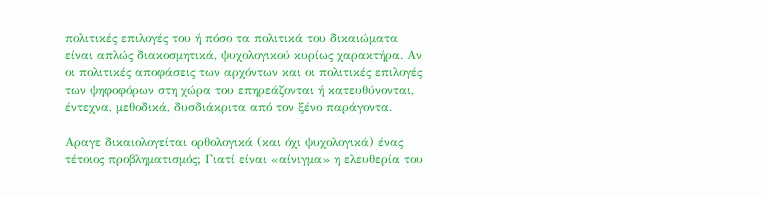πολιτικές επιλογές του ή πόσο τα πολιτικά του δικαιώματα είναι απλώς διακοσμητικά, ψυχολογικού κυρίως χαρακτήρα. Αν οι πολιτικές αποφάσεις των αρχόντων και οι πολιτικές επιλογές των ψηφοφόρων στη χώρα του επηρεάζονται ή κατευθύνονται, έντεχνα, μεθοδικά, δυσδιάκριτα από τον ξένο παράγοντα.

Αραγε δικαιολογείται ορθολογικά (και όχι ψυχολογικά) ένας τέτοιος προβληματισμός; Γιατί είναι «αίνιγμα» η ελευθερία του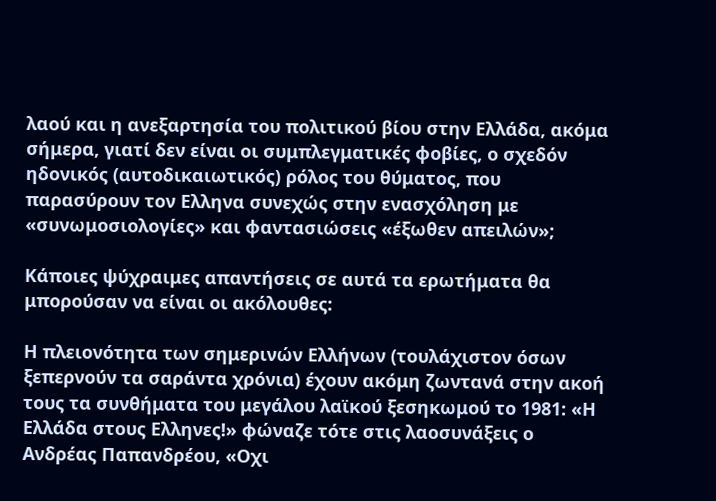λαού και η ανεξαρτησία του πολιτικού βίου στην Ελλάδα, ακόμα σήμερα, γιατί δεν είναι οι συμπλεγματικές φοβίες, ο σχεδόν ηδονικός (αυτοδικαιωτικός) ρόλος του θύματος, που παρασύρουν τον Ελληνα συνεχώς στην ενασχόληση με «συνωμοσιολογίες» και φαντασιώσεις «έξωθεν απειλών»;

Κάποιες ψύχραιμες απαντήσεις σε αυτά τα ερωτήματα θα μπορούσαν να είναι οι ακόλουθες:

Η πλειονότητα των σημερινών Ελλήνων (τουλάχιστον όσων ξεπερνούν τα σαράντα χρόνια) έχουν ακόμη ζωντανά στην ακοή τους τα συνθήματα του μεγάλου λαϊκού ξεσηκωμού το 1981: «Η Ελλάδα στους Ελληνες!» φώναζε τότε στις λαοσυνάξεις ο Ανδρέας Παπανδρέου, «Οχι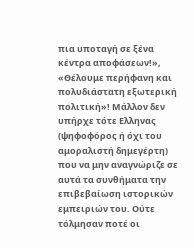πια υποταγή σε ξένα κέντρα αποφάσεων!», «Θέλουμε περήφανη και πολυδιάστατη εξωτερική πολιτική»! Μάλλον δεν υπήρχε τότε Ελληνας (ψηφοφόρος ή όχι του αμοραλιστή δημεγέρτη) που να μην αναγνώριζε σε αυτά τα συνθήματα την επιβεβαίωση ιστορικών εμπειριών του. Ούτε τόλμησαν ποτέ οι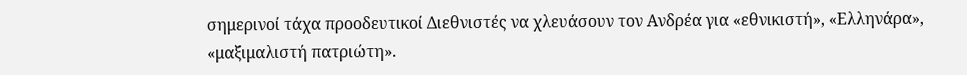σημερινοί τάχα προοδευτικοί Διεθνιστές να χλευάσουν τον Ανδρέα για «εθνικιστή», «Ελληνάρα», «μαξιμαλιστή πατριώτη».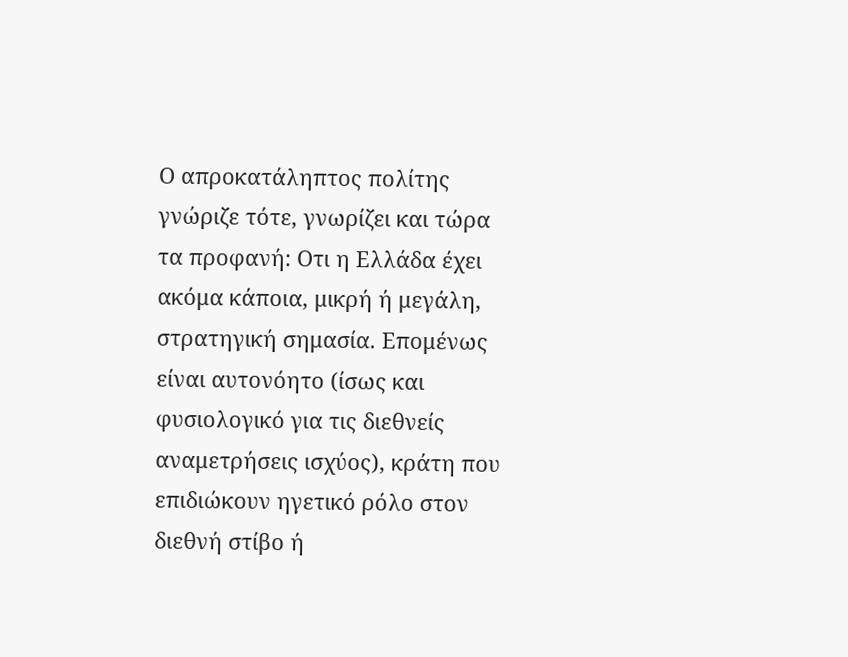Ο απροκατάληπτος πολίτης γνώριζε τότε, γνωρίζει και τώρα τα προφανή: Οτι η Ελλάδα έχει ακόμα κάποια, μικρή ή μεγάλη, στρατηγική σημασία. Επομένως είναι αυτονόητο (ίσως και φυσιολογικό για τις διεθνείς αναμετρήσεις ισχύος), κράτη που επιδιώκουν ηγετικό ρόλο στον διεθνή στίβο ή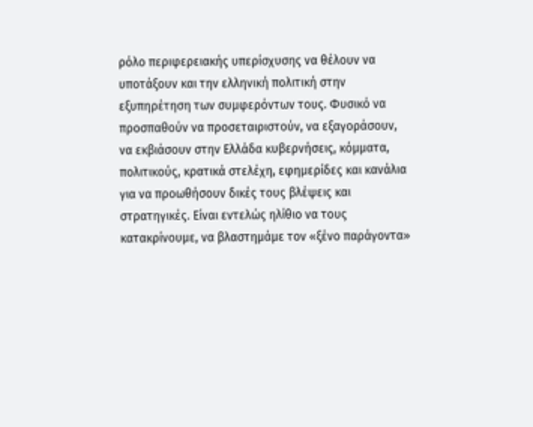ρόλο περιφερειακής υπερίσχυσης να θέλουν να υποτάξουν και την ελληνική πολιτική στην εξυπηρέτηση των συμφερόντων τους. Φυσικό να προσπαθούν να προσεταιριστούν, να εξαγοράσουν, να εκβιάσουν στην Ελλάδα κυβερνήσεις, κόμματα, πολιτικούς, κρατικά στελέχη, εφημερίδες και κανάλια για να προωθήσουν δικές τους βλέψεις και στρατηγικές. Είναι εντελώς ηλίθιο να τους κατακρίνουμε, να βλαστημάμε τον «ξένο παράγοντα»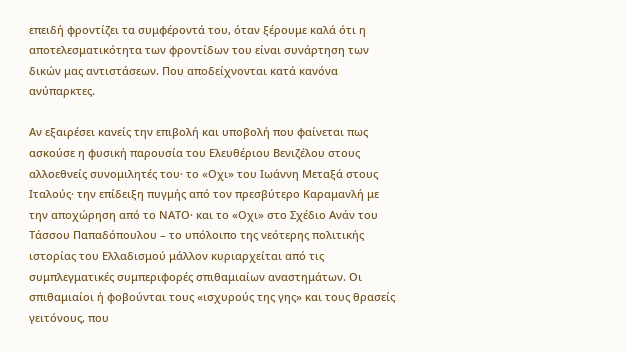επειδή φροντίζει τα συμφέροντά του, όταν ξέρουμε καλά ότι η αποτελεσματικότητα των φροντίδων του είναι συνάρτηση των δικών μας αντιστάσεων. Που αποδείχνονται κατά κανόνα ανύπαρκτες.

Αν εξαιρέσει κανείς την επιβολή και υποβολή που φαίνεται πως ασκούσε η φυσική παρουσία του Ελευθέριου Βενιζέλου στους αλλοεθνείς συνομιλητές του· το «Οχι» του Ιωάννη Μεταξά στους Ιταλούς· την επίδειξη πυγμής από τον πρεσβύτερο Καραμανλή με την αποχώρηση από το ΝΑΤΟ· και το «Οχι» στο Σχέδιο Ανάν του Τάσσου Παπαδόπουλου – το υπόλοιπο της νεότερης πολιτικής ιστορίας του Ελλαδισμού μάλλον κυριαρχείται από τις συμπλεγματικές συμπεριφορές σπιθαμιαίων αναστημάτων. Οι σπιθαμιαίοι ή φοβούνται τους «ισχυρούς της γης» και τους θρασείς γειτόνους, που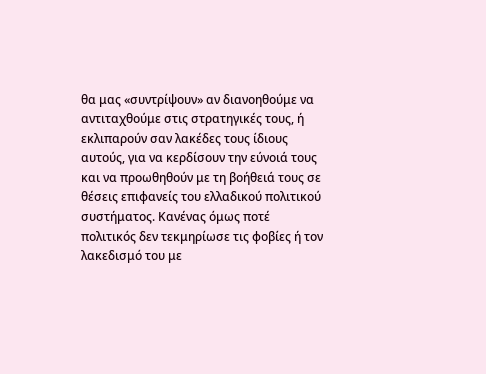θα μας «συντρίψουν» αν διανοηθούμε να αντιταχθούμε στις στρατηγικές τους, ή εκλιπαρούν σαν λακέδες τους ίδιους αυτούς, για να κερδίσουν την εύνοιά τους και να προωθηθούν με τη βοήθειά τους σε θέσεις επιφανείς του ελλαδικού πολιτικού συστήματος. Κανένας όμως ποτέ πολιτικός δεν τεκμηρίωσε τις φοβίες ή τον λακεδισμό του με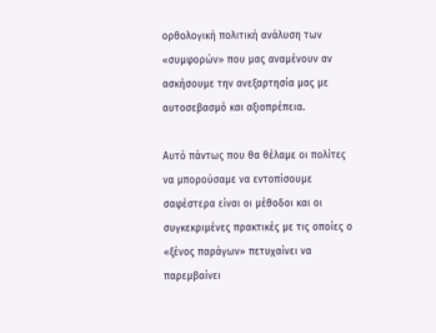ορθολογική πολιτική ανάλυση των «συμφορών» που μας αναμένουν αν ασκήσουμε την ανεξαρτησία μας με αυτοσεβασμό και αξιοπρέπεια.

Αυτό πάντως που θα θέλαμε οι πολίτες να μπορούσαμε να εντοπίσουμε σαφέστερα είναι οι μέθοδοι και οι συγκεκριμένες πρακτικές με τις οποίες ο «ξένος παράγων» πετυχαίνει να παρεμβαίνει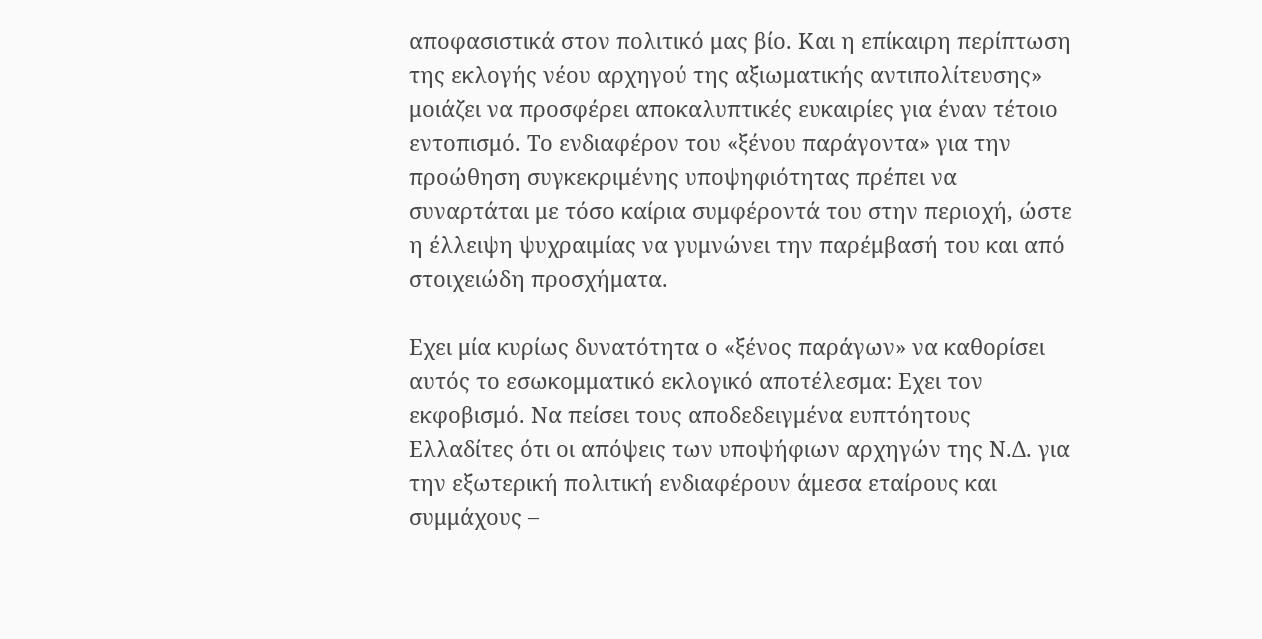αποφασιστικά στον πολιτικό μας βίο. Και η επίκαιρη περίπτωση της εκλογής νέου αρχηγού της αξιωματικής αντιπολίτευσης» μοιάζει να προσφέρει αποκαλυπτικές ευκαιρίες για έναν τέτοιο εντοπισμό. Το ενδιαφέρον του «ξένου παράγοντα» για την προώθηση συγκεκριμένης υποψηφιότητας πρέπει να συναρτάται με τόσο καίρια συμφέροντά του στην περιοχή, ώστε η έλλειψη ψυχραιμίας να γυμνώνει την παρέμβασή του και από στοιχειώδη προσχήματα.

Εχει μία κυρίως δυνατότητα ο «ξένος παράγων» να καθορίσει αυτός το εσωκομματικό εκλογικό αποτέλεσμα: Εχει τον εκφοβισμό. Να πείσει τους αποδεδειγμένα ευπτόητους Ελλαδίτες ότι οι απόψεις των υποψήφιων αρχηγών της Ν.Δ. για την εξωτερική πολιτική ενδιαφέρουν άμεσα εταίρους και συμμάχους –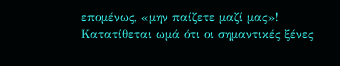επομένως, «μην παίζετε μαζί μας»! Κατατίθεται ωμά ότι οι σημαντικές ξένες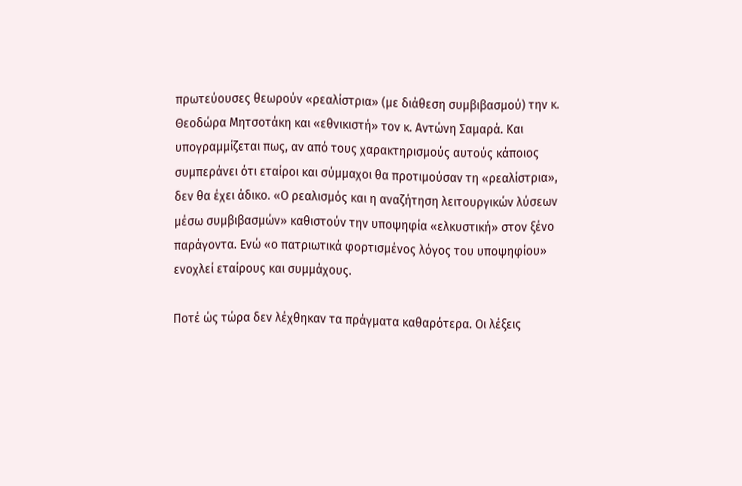πρωτεύουσες θεωρούν «ρεαλίστρια» (με διάθεση συμβιβασμού) την κ. Θεοδώρα Μητσοτάκη και «εθνικιστή» τον κ. Αντώνη Σαμαρά. Και υπογραμμίζεται πως, αν από τους χαρακτηρισμούς αυτούς κάποιος συμπεράνει ότι εταίροι και σύμμαχοι θα προτιμούσαν τη «ρεαλίστρια», δεν θα έχει άδικο. «Ο ρεαλισμός και η αναζήτηση λειτουργικών λύσεων μέσω συμβιβασμών» καθιστούν την υποψηφία «ελκυστική» στον ξένο παράγοντα. Ενώ «ο πατριωτικά φορτισμένος λόγος του υποψηφίου» ενοχλεί εταίρους και συμμάχους.

Ποτέ ώς τώρα δεν λέχθηκαν τα πράγματα καθαρότερα. Οι λέξεις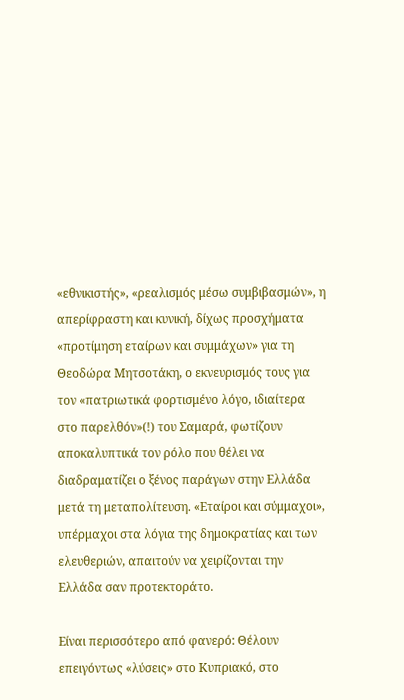«εθνικιστής», «ρεαλισμός μέσω συμβιβασμών», η απερίφραστη και κυνική, δίχως προσχήματα «προτίμηση εταίρων και συμμάχων» για τη Θεοδώρα Μητσοτάκη, ο εκνευρισμός τους για τον «πατριωτικά φορτισμένο λόγο, ιδιαίτερα στο παρελθόν»(!) του Σαμαρά, φωτίζουν αποκαλυπτικά τον ρόλο που θέλει να διαδραματίζει ο ξένος παράγων στην Ελλάδα μετά τη μεταπολίτευση. «Εταίροι και σύμμαχοι», υπέρμαχοι στα λόγια της δημοκρατίας και των ελευθεριών, απαιτούν να χειρίζονται την Ελλάδα σαν προτεκτοράτο.

Είναι περισσότερο από φανερό: Θέλουν επειγόντως «λύσεις» στο Κυπριακό, στο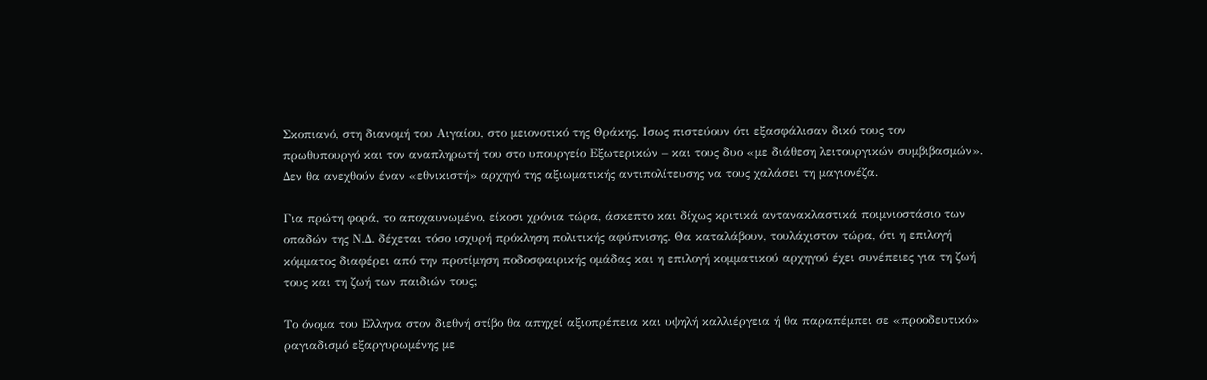Σκοπιανό, στη διανομή του Αιγαίου, στο μειονοτικό της Θράκης. Ισως πιστεύουν ότι εξασφάλισαν δικό τους τον πρωθυπουργό και τον αναπληρωτή του στο υπουργείο Εξωτερικών – και τους δυο «με διάθεση λειτουργικών συμβιβασμών». Δεν θα ανεχθούν έναν «εθνικιστή» αρχηγό της αξιωματικής αντιπολίτευσης να τους χαλάσει τη μαγιονέζα.

Για πρώτη φορά, το αποχαυνωμένο, είκοσι χρόνια τώρα, άσκεπτο και δίχως κριτικά αντανακλαστικά ποιμνιοστάσιο των οπαδών της Ν.Δ. δέχεται τόσο ισχυρή πρόκληση πολιτικής αφύπνισης. Θα καταλάβουν, τουλάχιστον τώρα, ότι η επιλογή κόμματος διαφέρει από την προτίμηση ποδοσφαιρικής ομάδας και η επιλογή κομματικού αρχηγού έχει συνέπειες για τη ζωή τους και τη ζωή των παιδιών τους;

Το όνομα του Ελληνα στον διεθνή στίβο θα απηχεί αξιοπρέπεια και υψηλή καλλιέργεια ή θα παραπέμπει σε «προοδευτικό» ραγιαδισμό εξαργυρωμένης με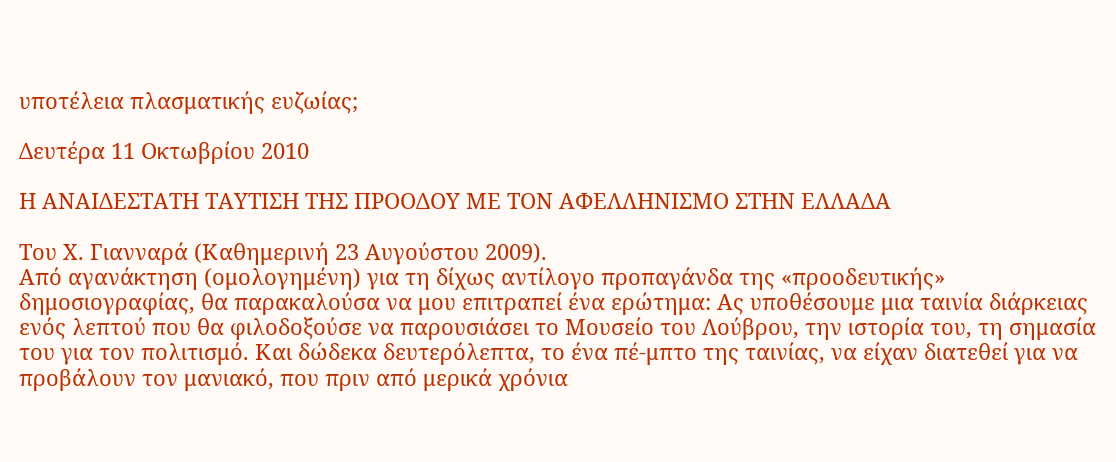υποτέλεια πλασματικής ευζωίας;

Δευτέρα 11 Οκτωβρίου 2010

Η ΑΝΑΙΔΕΣΤΑΤΗ ΤΑΥΤΙΣΗ ΤΗΣ ΠΡΟΟΔΟΥ ΜΕ ΤΟΝ ΑΦΕΛΛΗΝΙΣΜΟ ΣΤΗΝ ΕΛΛΑΔΑ

Του Χ. Γιανναρά (Καθημερινή 23 Αυγούστου 2009).
Από αγανάκτηση (ομολογημένη) για τη δίχως αντίλογο προπαγάνδα της «προοδευτικής» δημοσιογραφίας, θα παρακαλούσα να μου επιτραπεί ένα ερώτημα: Ας υποθέσουμε μια ταινία διάρκειας ενός λεπτού που θα φιλοδοξούσε να παρουσιάσει το Μουσείο του Λούβρου, την ιστορία του, τη σημασία του για τον πολιτισμό. Και δώδεκα δευτερόλεπτα, το ένα πέ-μπτο της ταινίας, να είχαν διατεθεί για να προβάλουν τον μανιακό, που πριν από μερικά χρόνια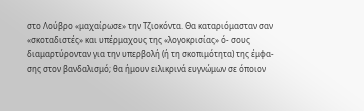στο Λούβρο «μαχαίρωσε» την Τζιοκόντα. Θα καταριόμασταν σαν «σκοταδιστές» και υπέρμαχους της «λογοκρισίας» ό- σους διαμαρτύρονταν για την υπερβολή (ή τη σκοπιμότητα) της έμφα- σης στον βανδαλισμό; θα ήμουν ειλικρινά ευγνώμων σε όποιον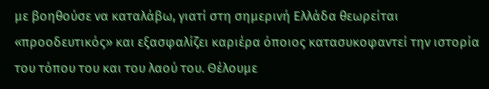με βοηθούσε να καταλάβω, γιατί στη σημερινή Ελλάδα θεωρείται «προοδευτικός» και εξασφαλίζει καριέρα όποιος κατασυκοφαντεί την ιστορία του τόπου του και του λαού του. Θέλουμε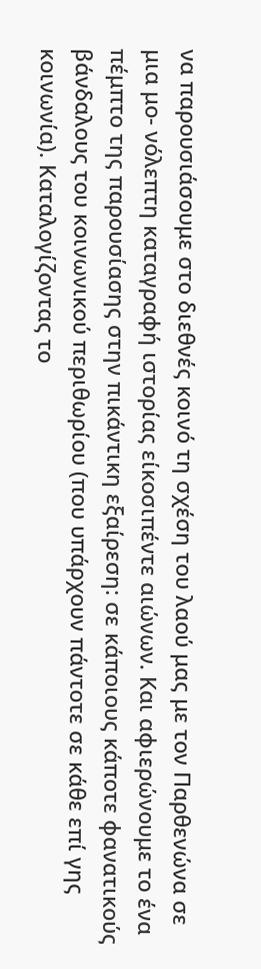να παρουσιάσουμε στο διεθνές κοινό τη σχέση του λαού μας με τον Παρθενώνα σε μια μο- νόλεπτη καταγραφή ιστορίας είκοσιπέντε αιώνων. Και αφιερώνουμε το ένα πέμπτο της παρουσίασης στην πικάντικη εξαίρεση: σε κάποιους κάποτε φανατικούς βάνδαλους του κοινωνικού περιθωρίου (που υπάρχουν πάντοτε σε κάθε επί γης κοινωνία). Καταλογίζοντας το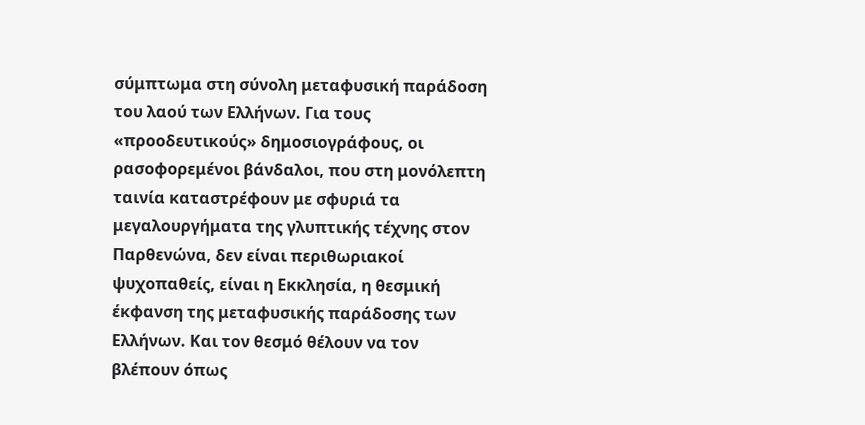σύμπτωμα στη σύνολη μεταφυσική παράδοση του λαού των Ελλήνων. Για τους «προοδευτικούς» δημοσιογράφους, οι ρασοφορεμένοι βάνδαλοι, που στη μονόλεπτη ταινία καταστρέφουν με σφυριά τα μεγαλουργήματα της γλυπτικής τέχνης στον Παρθενώνα, δεν είναι περιθωριακοί ψυχοπαθείς, είναι η Εκκλησία, η θεσμική έκφανση της μεταφυσικής παράδοσης των Ελλήνων. Και τον θεσμό θέλουν να τον βλέπουν όπως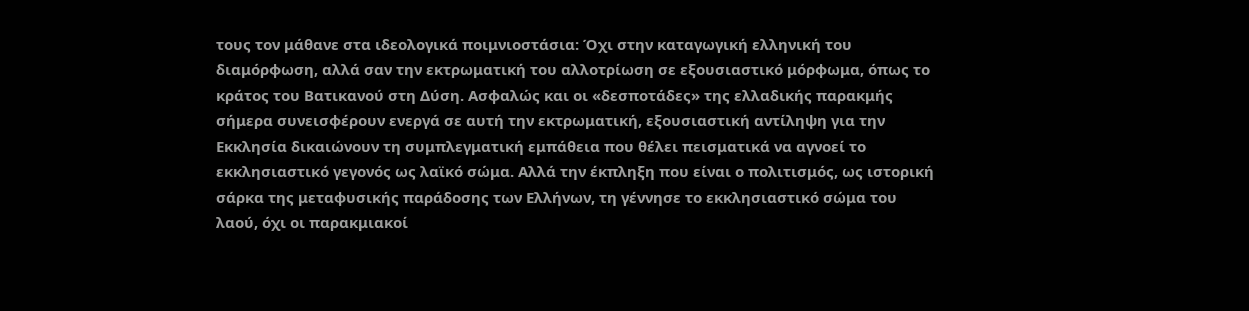τους τον μάθανε στα ιδεολογικά ποιμνιοστάσια: Όχι στην καταγωγική ελληνική του διαμόρφωση, αλλά σαν την εκτρωματική του αλλοτρίωση σε εξουσιαστικό μόρφωμα, όπως το κράτος του Βατικανού στη Δύση. Ασφαλώς και οι «δεσποτάδες» της ελλαδικής παρακμής σήμερα συνεισφέρουν ενεργά σε αυτή την εκτρωματική, εξουσιαστική αντίληψη για την Εκκλησία δικαιώνουν τη συμπλεγματική εμπάθεια που θέλει πεισματικά να αγνοεί το εκκλησιαστικό γεγονός ως λαϊκό σώμα. Αλλά την έκπληξη που είναι ο πολιτισμός, ως ιστορική σάρκα της μεταφυσικής παράδοσης των Ελλήνων, τη γέννησε το εκκλησιαστικό σώμα του λαού, όχι οι παρακμιακοί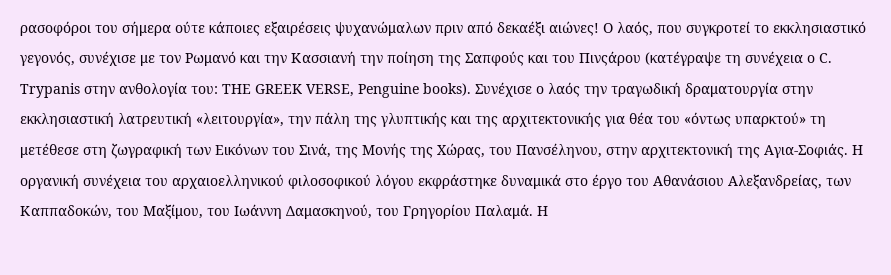ρασοφόροι του σήμερα ούτε κάποιες εξαιρέσεις ψυχανώμαλων πριν από δεκαέξι αιώνες! Ο λαός, που συγκροτεί το εκκλησιαστικό γεγονός, συνέχισε με τον Ρωμανό και την Κασσιανή την ποίηση της Σαπφούς και του Πινςάρου (κατέγραψε τη συνέχεια ο C. Trypanis στην ανθολογία του: THE GREEK VERSE, Penguine books). Συνέχισε ο λαός την τραγωδική δραματουργία στην εκκλησιαστική λατρευτική «λειτουργία», την πάλη της γλυπτικής και της αρχιτεκτονικής για θέα του «όντως υπαρκτού» τη μετέθεσε στη ζωγραφική των Εικόνων του Σινά, της Μονής της Χώρας, του Πανσέληνου, στην αρχιτεκτονική της Αγια-Σοφιάς. Η οργανική συνέχεια του αρχαιοελληνικού φιλοσοφικού λόγου εκφράστηκε δυναμικά στο έργο του Αθανάσιου Αλεξανδρείας, των Καππαδοκών, του Μαξίμου, του Ιωάννη Δαμασκηνού, του Γρηγορίου Παλαμά. Η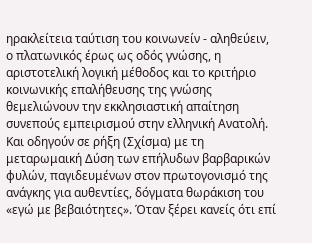ηρακλείτεια ταύτιση του κοινωνείν - αληθεύειν, ο πλατωνικός έρως ως οδός γνώσης, η αριστοτελική λογική μέθοδος και το κριτήριο κοινωνικής επαλήθευσης της γνώσης θεμελιώνουν την εκκλησιαστική απαίτηση συνεπούς εμπειρισμού στην ελληνική Ανατολή. Και οδηγούν σε ρήξη (Σχίσμα) με τη μεταρωμαική Δύση των επήλυδων βαρβαρικών φυλών, παγιδευμένων στον πρωτογονισμό της ανάγκης για αυθεντίες, δόγματα θωράκιση του «εγώ με βεβαιότητες». Όταν ξέρει κανείς ότι επί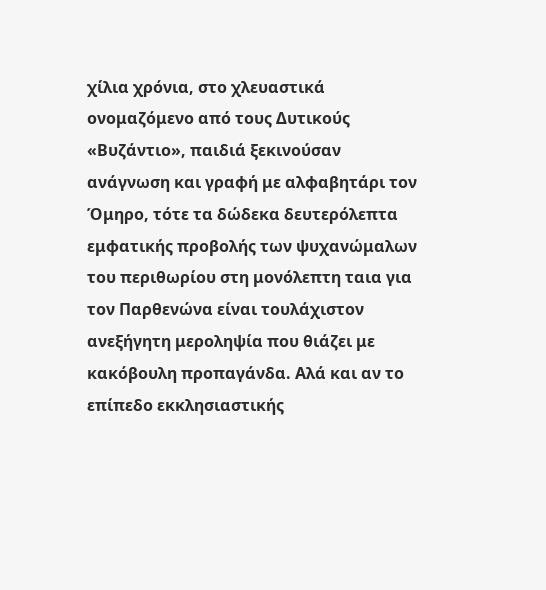χίλια χρόνια, στο χλευαστικά ονομαζόμενο από τους Δυτικούς «Βυζάντιο», παιδιά ξεκινούσαν ανάγνωση και γραφή με αλφαβητάρι τον Όμηρο, τότε τα δώδεκα δευτερόλεπτα εμφατικής προβολής των ψυχανώμαλων του περιθωρίου στη μονόλεπτη ταια για τον Παρθενώνα είναι τουλάχιστον ανεξήγητη μεροληψία που θιάζει με κακόβουλη προπαγάνδα. Αλά και αν το επίπεδο εκκλησιαστικής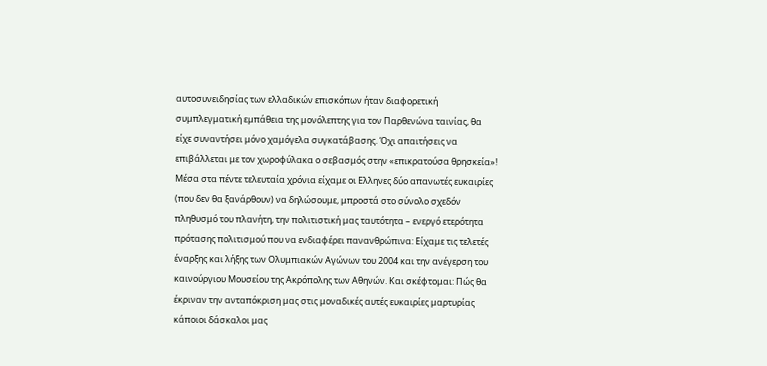αυτοσυνειδησίας των ελλαδικών επισκόπων ήταν διαφορετική συμπλεγματική εμπάθεια της μονόλεπτης για τον Παρθενώνα ταινίας, θα είχε συναντήσει μόνο χαμόγελα συγκατάβασης. Όχι απαιτήσεις να επιβάλλεται με τον χωροφύλακα ο σεβασμός στην «επικρατούσα θρησκεία»! Μέσα στα πέντε τελευταία χρόνια είχαμε οι Ελληνες δύο απανωτές ευκαιρίες (που δεν θα ξανάρθουν) να δηλώσουμε, μπροστά στο σύνολο σχεδόν πληθυσμό του πλανήτη, την πολιτιστική μας ταυτότητα – ενεργό ετερότητα πρότασης πολιτισμού που να ενδιαφέρει πανανθρώπινα: Είχαμε τις τελετές έναρξης και λήξης των Ολυμπιακών Αγώνων του 2004 και την ανέγερση του καινούργιου Μουσείου της Ακρόπολης των Αθηνών. Και σκέφτομαι: Πώς θα έκριναν την ανταπόκριση μας στις μοναδικές αυτές ευκαιρίες μαρτυρίας κάποιοι δάσκαλοι μας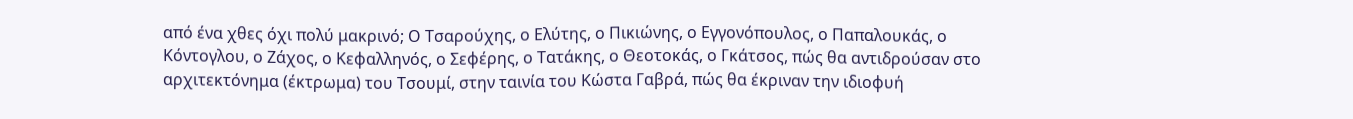από ένα χθες όχι πολύ μακρινό; Ο Τσαρούχης, ο Ελύτης, ο Πικιώνης, ο Εγγονόπουλος, ο Παπαλουκάς, ο Κόντογλου, ο Ζάχος, ο Κεφαλληνός, ο Σεφέρης, ο Τατάκης, ο Θεοτοκάς, ο Γκάτσος, πώς θα αντιδρούσαν στο αρχιτεκτόνημα (έκτρωμα) του Τσουμί, στην ταινία του Κώστα Γαβρά, πώς θα έκριναν την ιδιοφυή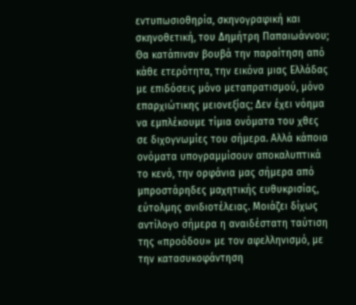εντυπωσιοθηρία, σκηνογραφική και σκηνοθετική, του Δημήτρη Παπαιωάννου; Θα κατάπιναν βουβά την παραίτηση από κάθε ετερότητα, την εικόνα μιας Ελλάδας με επιδόσεις μόνο μεταπρατισμού, μόνο επαρχιώτικης μειονεξίας; Δεν έχει νόημα να εμπλέκουμε τίμια ονόματα του χθες σε διχογνωμίες του σήμερα. Αλλά κάποια ονόματα υπογραμμίσουν αποκαλυπτικά το κενό, την ορφάνια μας σήμερα από μπροστάρηδες μαχητικής ευθυκρισίας, εύτολμης ανιδιοτέλειας. Μοιάζει δίχως αντίλογο σήμερα η αναιδέστατη ταύτιση της «προόδου» με τον αφελληνισμό, με την κατασυκοφάντηση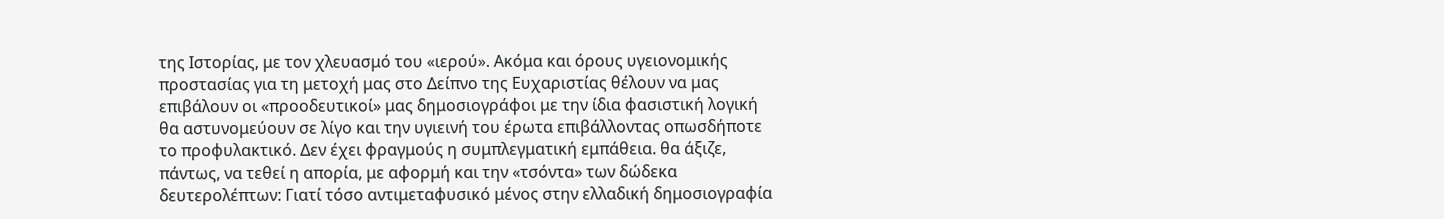της Ιστορίας, με τον χλευασμό του «ιερού». Ακόμα και όρους υγειονομικής προστασίας για τη μετοχή μας στο Δείπνο της Ευχαριστίας θέλουν να μας επιβάλουν οι «προοδευτικοί» μας δημοσιογράφοι με την ίδια φασιστική λογική θα αστυνομεύουν σε λίγο και την υγιεινή του έρωτα επιβάλλοντας οπωσδήποτε το προφυλακτικό. Δεν έχει φραγμούς η συμπλεγματική εμπάθεια. θα άξιζε, πάντως, να τεθεί η απορία, με αφορμή και την «τσόντα» των δώδεκα δευτερολέπτων: Γιατί τόσο αντιμεταφυσικό μένος στην ελλαδική δημοσιογραφία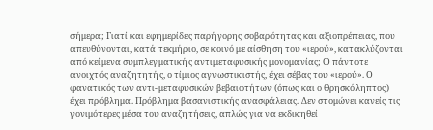σήμερα; Γιατί και εφημερίδες παρήγορης σοβαρότητας και αξιοπρέπειας, που απευθύνονται, κατά τεκμήριο, σε κοινό με αίσθηση του «ιερού», κατακλύζονται από κείμενα συμπλεγματικής αντιμεταφυσικής μονομανίας; Ο πάντοτε ανοιχτός αναζητητής, ο τίμιος αγνωστικιστής, έχει σέβας του «ιερού». Ο φανατικός των αντι-μεταφυσικών βεβαιοτήτων (όπως και ο θρησκόληπτος) έχει πρόβλημα. Πρόβλημα βασανιστικής ανασφάλειας. Δεν στομώνει κανείς τις γονιμότερες μέσα του αναζητήσεις, απλώς για να εκδικηθεί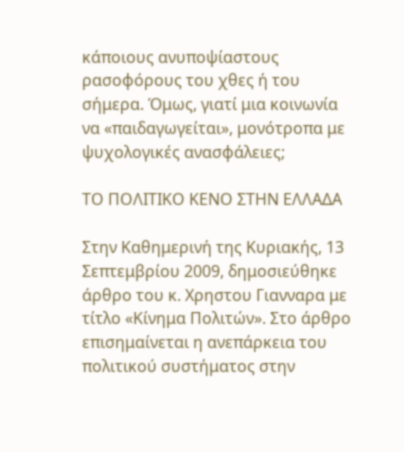κάποιους ανυποψίαστους ρασοφόρους του χθες ή του σήμερα. Όμως, γιατί μια κοινωνία να «παιδαγωγείται», μονότροπα με ψυχολογικές ανασφάλειες;

ΤΟ ΠΟΛΙΤΙΚΟ ΚΕΝΟ ΣΤΗΝ ΕΛΛΑΔΑ

Στην Καθημερινή της Κυριακής, 13 Σεπτεμβρίου 2009, δημοσιεύθηκε άρθρο του κ. Χρηστου Γιανναρα με τίτλο «Κίνημα Πολιτών». Στο άρθρο επισημαίνεται η ανεπάρκεια του πολιτικού συστήματος στην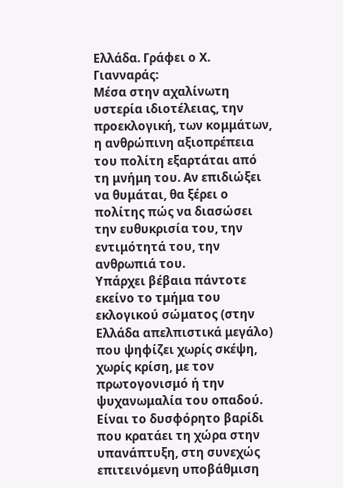Ελλάδα. Γράφει ο Χ. Γιανναράς:
Μέσα στην αχαλίνωτη υστερία ιδιοτέλειας, την προεκλογική, των κομμάτων, η ανθρώπινη αξιοπρέπεια του πολίτη εξαρτάται από τη μνήμη του. Αν επιδιώξει να θυμάται, θα ξέρει ο πολίτης πώς να διασώσει την ευθυκρισία του, την εντιμότητά του, την ανθρωπιά του.
Υπάρχει βέβαια πάντοτε εκείνο το τμήμα του εκλογικού σώματος (στην Ελλάδα απελπιστικά μεγάλο) που ψηφίζει χωρίς σκέψη, χωρίς κρίση, με τον πρωτογονισμό ή την ψυχανωμαλία του οπαδού. Είναι το δυσφόρητο βαρίδι που κρατάει τη χώρα στην υπανάπτυξη, στη συνεχώς επιτεινόμενη υποβάθμιση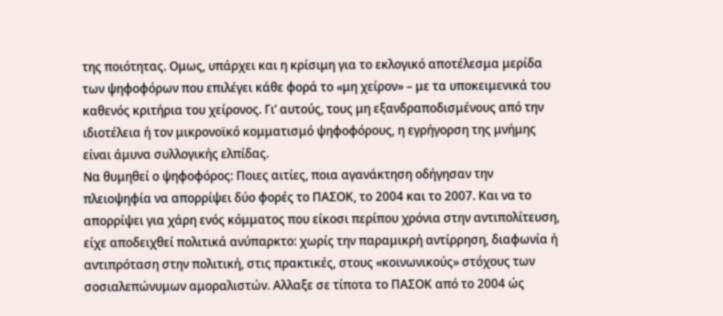της ποιότητας. Ομως, υπάρχει και η κρίσιμη για το εκλογικό αποτέλεσμα μερίδα των ψηφοφόρων που επιλέγει κάθε φορά το «μη χείρον» – με τα υποκειμενικά του καθενός κριτήρια του χείρονος. Γι’ αυτούς, τους μη εξανδραποδισμένους από την ιδιοτέλεια ή τον μικρονοϊκό κομματισμό ψηφοφόρους, η εγρήγορση της μνήμης είναι άμυνα συλλογικής ελπίδας.
Να θυμηθεί ο ψηφοφόρος: Ποιες αιτίες, ποια αγανάκτηση οδήγησαν την πλειοψηφία να απορρίψει δύο φορές το ΠΑΣΟΚ, το 2004 και το 2007. Και να το απορρίψει για χάρη ενός κόμματος που είκοσι περίπου χρόνια στην αντιπολίτευση, είχε αποδειχθεί πολιτικά ανύπαρκτο: χωρίς την παραμικρή αντίρρηση, διαφωνία ή αντιπρόταση στην πολιτική, στις πρακτικές, στους «κοινωνικούς» στόχους των σοσιαλεπώνυμων αμοραλιστών. Αλλαξε σε τίποτα το ΠΑΣΟΚ από το 2004 ώς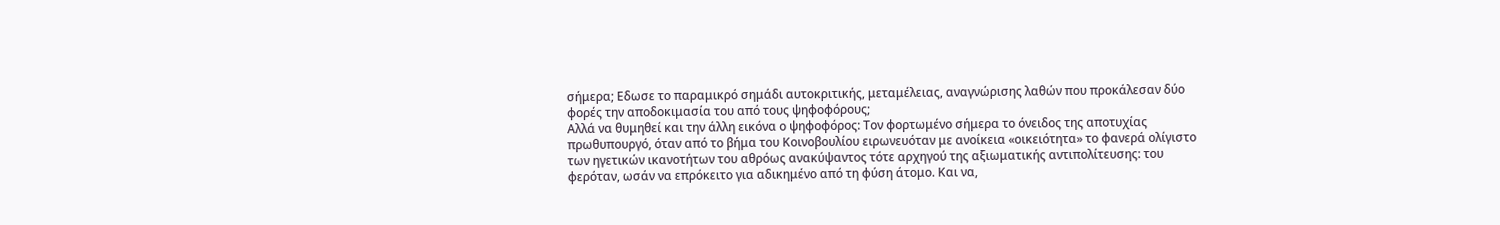σήμερα; Εδωσε το παραμικρό σημάδι αυτοκριτικής, μεταμέλειας, αναγνώρισης λαθών που προκάλεσαν δύο φορές την αποδοκιμασία του από τους ψηφοφόρους;
Αλλά να θυμηθεί και την άλλη εικόνα ο ψηφοφόρος: Τον φορτωμένο σήμερα το όνειδος της αποτυχίας πρωθυπουργό, όταν από το βήμα του Κοινοβουλίου ειρωνευόταν με ανοίκεια «οικειότητα» το φανερά ολίγιστο των ηγετικών ικανοτήτων του αθρόως ανακύψαντος τότε αρχηγού της αξιωματικής αντιπολίτευσης: του φερόταν, ωσάν να επρόκειτο για αδικημένο από τη φύση άτομο. Και να,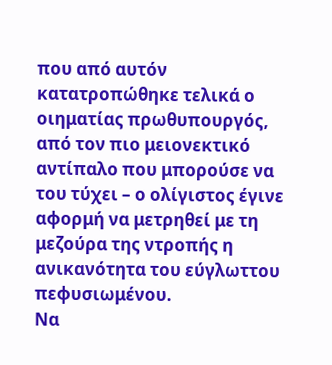που από αυτόν κατατροπώθηκε τελικά ο οιηματίας πρωθυπουργός, από τον πιο μειονεκτικό αντίπαλο που μπορούσε να του τύχει – ο ολίγιστος έγινε αφορμή να μετρηθεί με τη μεζούρα της ντροπής η ανικανότητα του εύγλωττου πεφυσιωμένου.
Να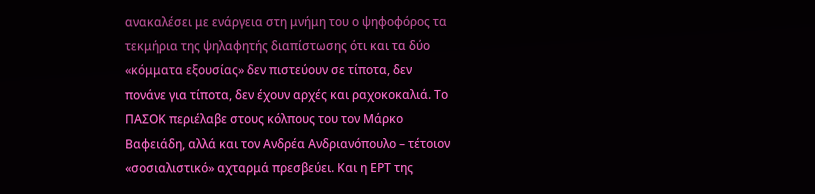ανακαλέσει με ενάργεια στη μνήμη του ο ψηφοφόρος τα τεκμήρια της ψηλαφητής διαπίστωσης ότι και τα δύο «κόμματα εξουσίας» δεν πιστεύουν σε τίποτα, δεν πονάνε για τίποτα, δεν έχουν αρχές και ραχοκοκαλιά. Το ΠΑΣΟΚ περιέλαβε στους κόλπους του τον Μάρκο Βαφειάδη, αλλά και τον Ανδρέα Ανδριανόπουλο – τέτοιον «σοσιαλιστικό» αχταρμά πρεσβεύει. Και η ΕΡΤ της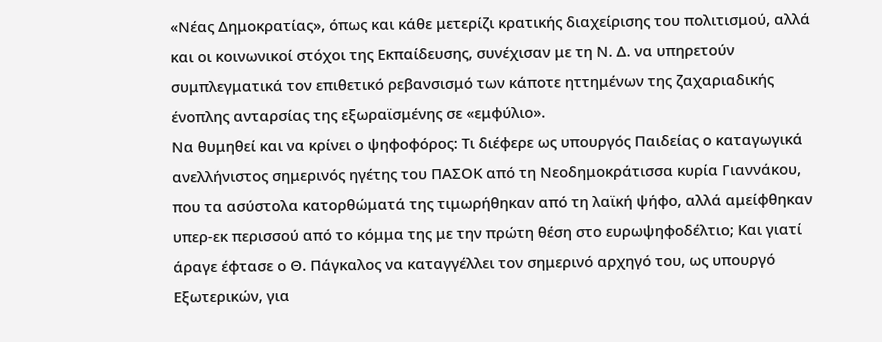«Νέας Δημοκρατίας», όπως και κάθε μετερίζι κρατικής διαχείρισης του πολιτισμού, αλλά και οι κοινωνικοί στόχοι της Εκπαίδευσης, συνέχισαν με τη Ν. Δ. να υπηρετούν συμπλεγματικά τον επιθετικό ρεβανσισμό των κάποτε ηττημένων της ζαχαριαδικής ένοπλης ανταρσίας της εξωραϊσμένης σε «εμφύλιο».
Να θυμηθεί και να κρίνει ο ψηφοφόρος: Τι διέφερε ως υπουργός Παιδείας ο καταγωγικά ανελλήνιστος σημερινός ηγέτης του ΠΑΣΟΚ από τη Νεοδημοκράτισσα κυρία Γιαννάκου, που τα ασύστολα κατορθώματά της τιμωρήθηκαν από τη λαϊκή ψήφο, αλλά αμείφθηκαν υπερ-εκ περισσού από το κόμμα της με την πρώτη θέση στο ευρωψηφοδέλτιο; Και γιατί άραγε έφτασε ο Θ. Πάγκαλος να καταγγέλλει τον σημερινό αρχηγό του, ως υπουργό Εξωτερικών, για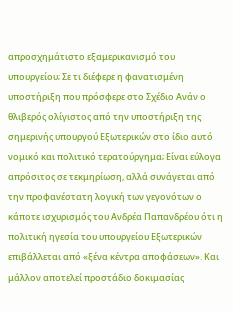απροσχημάτιστο εξαμερικανισμό του υπουργείου; Σε τι διέφερε η φανατισμένη υποστήριξη που πρόσφερε στο Σχέδιο Ανάν ο θλιβερός ολίγιστος από την υποστήριξη της σημερινής υπουργού Εξωτερικών στο ίδιο αυτό νομικό και πολιτικό τερατούργημα; Είναι εύλογα απρόσιτος σε τεκμηρίωση, αλλά συνάγεται από την προφανέστατη λογική των γεγονότων ο κάποτε ισχυρισμός του Ανδρέα Παπανδρέου ότι η πολιτική ηγεσία του υπουργείου Εξωτερικών επιβάλλεται από «ξένα κέντρα αποφάσεων». Και μάλλον αποτελεί προστάδιο δοκιμασίας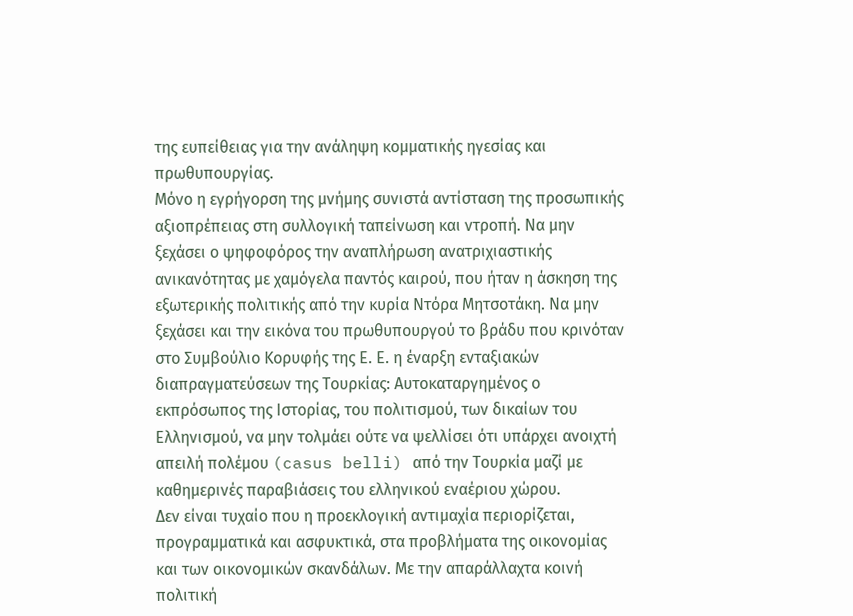της ευπείθειας για την ανάληψη κομματικής ηγεσίας και πρωθυπουργίας.
Μόνο η εγρήγορση της μνήμης συνιστά αντίσταση της προσωπικής αξιοπρέπειας στη συλλογική ταπείνωση και ντροπή. Να μην ξεχάσει ο ψηφοφόρος την αναπλήρωση ανατριχιαστικής ανικανότητας με χαμόγελα παντός καιρού, που ήταν η άσκηση της εξωτερικής πολιτικής από την κυρία Ντόρα Μητσοτάκη. Να μην ξεχάσει και την εικόνα του πρωθυπουργού το βράδυ που κρινόταν στο Συμβούλιο Κορυφής της Ε. Ε. η έναρξη ενταξιακών διαπραγματεύσεων της Τουρκίας: Αυτοκαταργημένος ο εκπρόσωπος της Ιστορίας, του πολιτισμού, των δικαίων του Ελληνισμού, να μην τολμάει ούτε να ψελλίσει ότι υπάρχει ανοιχτή απειλή πολέμου (casus belli) από την Τουρκία μαζί με καθημερινές παραβιάσεις του ελληνικού εναέριου χώρου.
Δεν είναι τυχαίο που η προεκλογική αντιμαχία περιορίζεται, προγραμματικά και ασφυκτικά, στα προβλήματα της οικονομίας και των οικονομικών σκανδάλων. Με την απαράλλαχτα κοινή πολιτική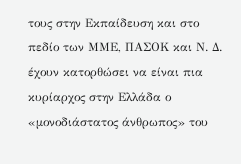τους στην Εκπαίδευση και στο πεδίο των ΜΜΕ, ΠΑΣΟΚ και Ν. Δ. έχουν κατορθώσει να είναι πια κυρίαρχος στην Ελλάδα ο «μονοδιάστατος άνθρωπος» του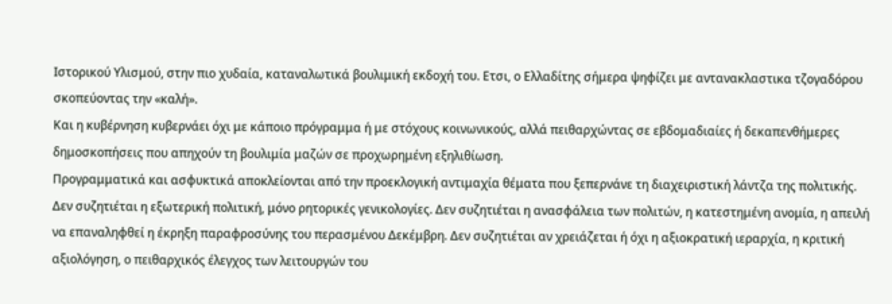Ιστορικού Υλισμού, στην πιο χυδαία, καταναλωτικά βουλιμική εκδοχή του. Ετσι, ο Ελλαδίτης σήμερα ψηφίζει με αντανακλαστικα τζογαδόρου σκοπεύοντας την «καλή».
Και η κυβέρνηση κυβερνάει όχι με κάποιο πρόγραμμα ή με στόχους κοινωνικούς, αλλά πειθαρχώντας σε εβδομαδιαίες ή δεκαπενθήμερες δημοσκοπήσεις που απηχούν τη βουλιμία μαζών σε προχωρημένη εξηλιθίωση.
Προγραμματικά και ασφυκτικά αποκλείονται από την προεκλογική αντιμαχία θέματα που ξεπερνάνε τη διαχειριστική λάντζα της πολιτικής. Δεν συζητιέται η εξωτερική πολιτική, μόνο ρητορικές γενικολογίες. Δεν συζητιέται η ανασφάλεια των πολιτών, η κατεστημένη ανομία, η απειλή να επαναληφθεί η έκρηξη παραφροσύνης του περασμένου Δεκέμβρη. Δεν συζητιέται αν χρειάζεται ή όχι η αξιοκρατική ιεραρχία, η κριτική αξιολόγηση, ο πειθαρχικός έλεγχος των λειτουργών του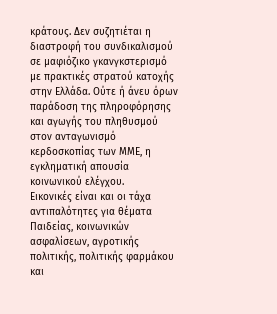κράτους. Δεν συζητιέται η διαστροφή του συνδικαλισμού σε μαφιόζικο γκανγκστερισμό με πρακτικές στρατού κατοχής στην Ελλάδα. Ούτε ή άνευ όρων παράδοση της πληροφόρησης και αγωγής του πληθυσμού στον ανταγωνισμό κερδοσκοπίας των ΜΜΕ, η εγκληματική απουσία κοινωνικού ελέγχου.
Εικονικές είναι και οι τάχα αντιπαλότητες για θέματα Παιδείας, κοινωνικών ασφαλίσεων, αγροτικής πολιτικής, πολιτικής φαρμάκου και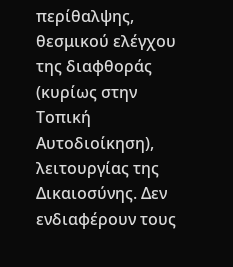περίθαλψης, θεσμικού ελέγχου της διαφθοράς (κυρίως στην Τοπική Αυτοδιοίκηση), λειτουργίας της Δικαιοσύνης. Δεν ενδιαφέρουν τους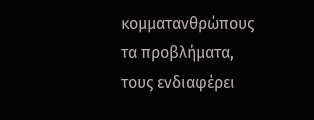κομματανθρώπους τα προβλήματα, τους ενδιαφέρει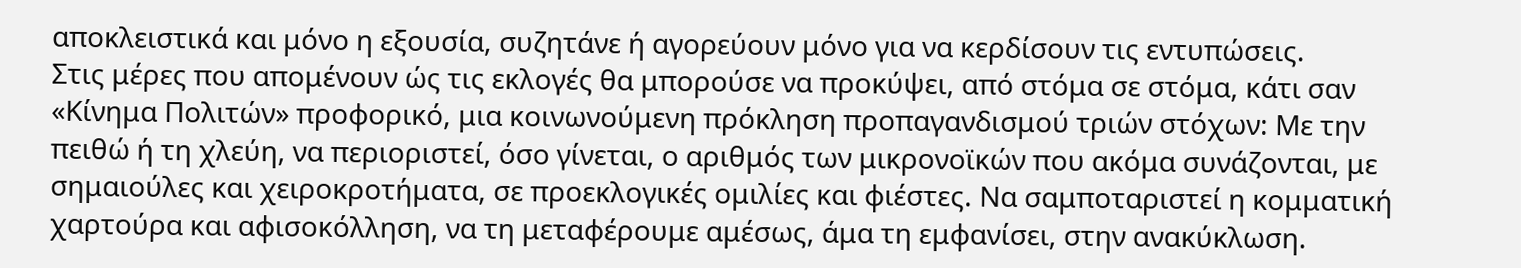αποκλειστικά και μόνο η εξουσία, συζητάνε ή αγορεύουν μόνο για να κερδίσουν τις εντυπώσεις.
Στις μέρες που απομένουν ώς τις εκλογές θα μπορούσε να προκύψει, από στόμα σε στόμα, κάτι σαν «Κίνημα Πολιτών» προφορικό, μια κοινωνούμενη πρόκληση προπαγανδισμού τριών στόχων: Με την πειθώ ή τη χλεύη, να περιοριστεί, όσο γίνεται, ο αριθμός των μικρονοϊκών που ακόμα συνάζονται, με σημαιούλες και χειροκροτήματα, σε προεκλογικές ομιλίες και φιέστες. Να σαμποταριστεί η κομματική χαρτούρα και αφισοκόλληση, να τη μεταφέρουμε αμέσως, άμα τη εμφανίσει, στην ανακύκλωση.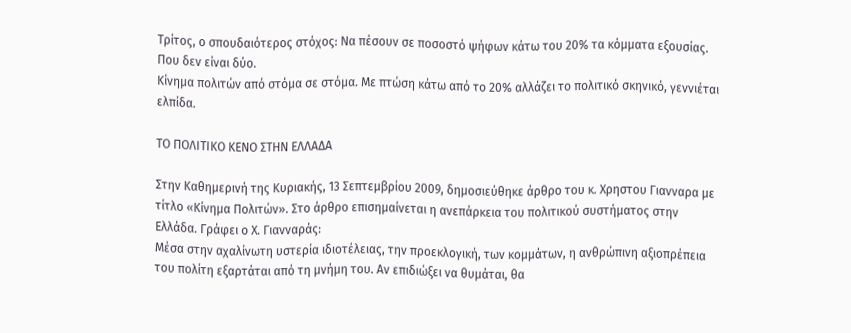Τρίτος, ο σπουδαιότερος στόχος: Να πέσουν σε ποσοστό ψήφων κάτω του 20% τα κόμματα εξουσίας. Που δεν είναι δύο.
Κίνημα πολιτών από στόμα σε στόμα. Με πτώση κάτω από το 20% αλλάζει το πολιτικό σκηνικό, γεννιέται ελπίδα.

ΤΟ ΠΟΛΙΤΙΚΟ ΚΕΝΟ ΣΤΗΝ ΕΛΛΑΔΑ

Στην Καθημερινή της Κυριακής, 13 Σεπτεμβρίου 2009, δημοσιεύθηκε άρθρο του κ. Χρηστου Γιανναρα με τίτλο «Κίνημα Πολιτών». Στο άρθρο επισημαίνεται η ανεπάρκεια του πολιτικού συστήματος στην Ελλάδα. Γράφει ο Χ. Γιανναράς:
Μέσα στην αχαλίνωτη υστερία ιδιοτέλειας, την προεκλογική, των κομμάτων, η ανθρώπινη αξιοπρέπεια του πολίτη εξαρτάται από τη μνήμη του. Αν επιδιώξει να θυμάται, θα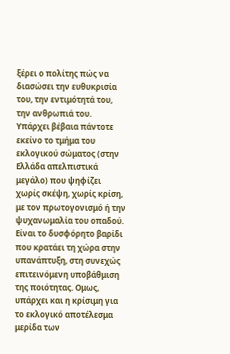ξέρει ο πολίτης πώς να διασώσει την ευθυκρισία του, την εντιμότητά του, την ανθρωπιά του.
Υπάρχει βέβαια πάντοτε εκείνο το τμήμα του εκλογικού σώματος (στην Ελλάδα απελπιστικά μεγάλο) που ψηφίζει χωρίς σκέψη, χωρίς κρίση, με τον πρωτογονισμό ή την ψυχανωμαλία του οπαδού. Είναι το δυσφόρητο βαρίδι που κρατάει τη χώρα στην υπανάπτυξη, στη συνεχώς επιτεινόμενη υποβάθμιση της ποιότητας. Ομως, υπάρχει και η κρίσιμη για το εκλογικό αποτέλεσμα μερίδα των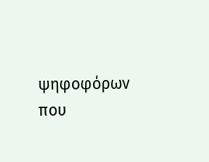ψηφοφόρων που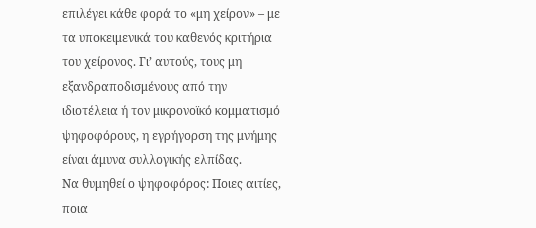επιλέγει κάθε φορά το «μη χείρον» – με τα υποκειμενικά του καθενός κριτήρια του χείρονος. Γι’ αυτούς, τους μη εξανδραποδισμένους από την ιδιοτέλεια ή τον μικρονοϊκό κομματισμό ψηφοφόρους, η εγρήγορση της μνήμης είναι άμυνα συλλογικής ελπίδας.
Να θυμηθεί ο ψηφοφόρος: Ποιες αιτίες, ποια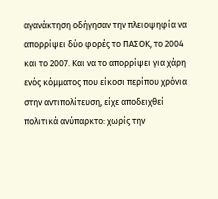αγανάκτηση οδήγησαν την πλειοψηφία να απορρίψει δύο φορές το ΠΑΣΟΚ, το 2004 και το 2007. Και να το απορρίψει για χάρη ενός κόμματος που είκοσι περίπου χρόνια στην αντιπολίτευση, είχε αποδειχθεί πολιτικά ανύπαρκτο: χωρίς την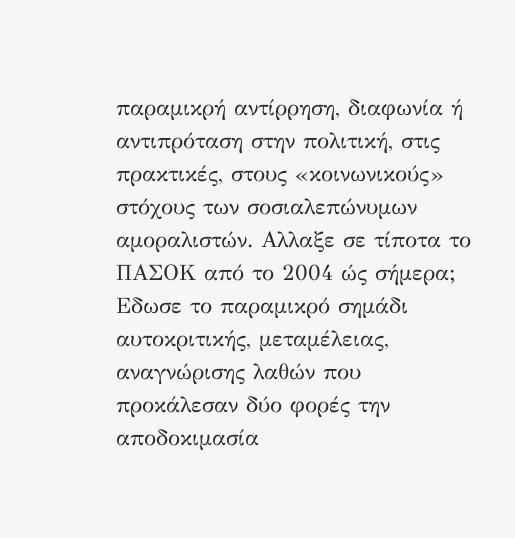παραμικρή αντίρρηση, διαφωνία ή αντιπρόταση στην πολιτική, στις πρακτικές, στους «κοινωνικούς» στόχους των σοσιαλεπώνυμων αμοραλιστών. Αλλαξε σε τίποτα το ΠΑΣΟΚ από το 2004 ώς σήμερα; Εδωσε το παραμικρό σημάδι αυτοκριτικής, μεταμέλειας, αναγνώρισης λαθών που προκάλεσαν δύο φορές την αποδοκιμασία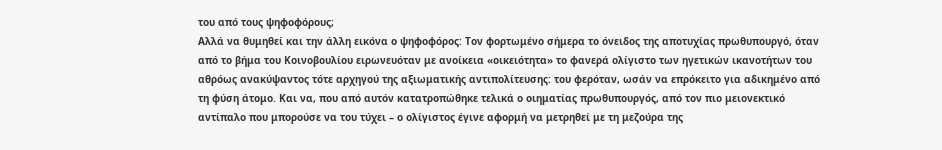του από τους ψηφοφόρους;
Αλλά να θυμηθεί και την άλλη εικόνα ο ψηφοφόρος: Τον φορτωμένο σήμερα το όνειδος της αποτυχίας πρωθυπουργό, όταν από το βήμα του Κοινοβουλίου ειρωνευόταν με ανοίκεια «οικειότητα» το φανερά ολίγιστο των ηγετικών ικανοτήτων του αθρόως ανακύψαντος τότε αρχηγού της αξιωματικής αντιπολίτευσης: του φερόταν, ωσάν να επρόκειτο για αδικημένο από τη φύση άτομο. Και να, που από αυτόν κατατροπώθηκε τελικά ο οιηματίας πρωθυπουργός, από τον πιο μειονεκτικό αντίπαλο που μπορούσε να του τύχει – ο ολίγιστος έγινε αφορμή να μετρηθεί με τη μεζούρα της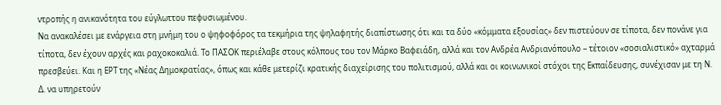ντροπής η ανικανότητα του εύγλωττου πεφυσιωμένου.
Να ανακαλέσει με ενάργεια στη μνήμη του ο ψηφοφόρος τα τεκμήρια της ψηλαφητής διαπίστωσης ότι και τα δύο «κόμματα εξουσίας» δεν πιστεύουν σε τίποτα, δεν πονάνε για τίποτα, δεν έχουν αρχές και ραχοκοκαλιά. Το ΠΑΣΟΚ περιέλαβε στους κόλπους του τον Μάρκο Βαφειάδη, αλλά και τον Ανδρέα Ανδριανόπουλο – τέτοιον «σοσιαλιστικό» αχταρμά πρεσβεύει. Και η ΕΡΤ της «Νέας Δημοκρατίας», όπως και κάθε μετερίζι κρατικής διαχείρισης του πολιτισμού, αλλά και οι κοινωνικοί στόχοι της Εκπαίδευσης, συνέχισαν με τη Ν. Δ. να υπηρετούν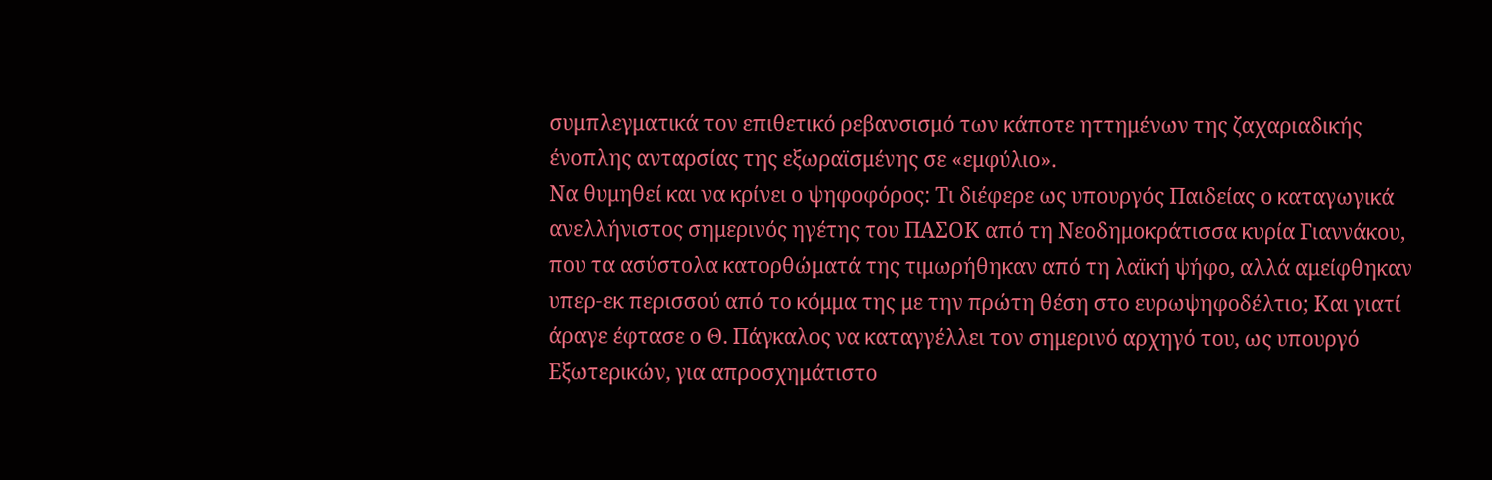συμπλεγματικά τον επιθετικό ρεβανσισμό των κάποτε ηττημένων της ζαχαριαδικής ένοπλης ανταρσίας της εξωραϊσμένης σε «εμφύλιο».
Να θυμηθεί και να κρίνει ο ψηφοφόρος: Τι διέφερε ως υπουργός Παιδείας ο καταγωγικά ανελλήνιστος σημερινός ηγέτης του ΠΑΣΟΚ από τη Νεοδημοκράτισσα κυρία Γιαννάκου, που τα ασύστολα κατορθώματά της τιμωρήθηκαν από τη λαϊκή ψήφο, αλλά αμείφθηκαν υπερ-εκ περισσού από το κόμμα της με την πρώτη θέση στο ευρωψηφοδέλτιο; Και γιατί άραγε έφτασε ο Θ. Πάγκαλος να καταγγέλλει τον σημερινό αρχηγό του, ως υπουργό Εξωτερικών, για απροσχημάτιστο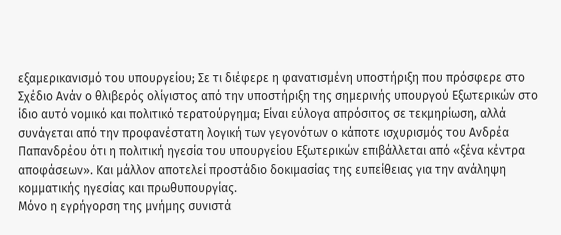εξαμερικανισμό του υπουργείου; Σε τι διέφερε η φανατισμένη υποστήριξη που πρόσφερε στο Σχέδιο Ανάν ο θλιβερός ολίγιστος από την υποστήριξη της σημερινής υπουργού Εξωτερικών στο ίδιο αυτό νομικό και πολιτικό τερατούργημα; Είναι εύλογα απρόσιτος σε τεκμηρίωση, αλλά συνάγεται από την προφανέστατη λογική των γεγονότων ο κάποτε ισχυρισμός του Ανδρέα Παπανδρέου ότι η πολιτική ηγεσία του υπουργείου Εξωτερικών επιβάλλεται από «ξένα κέντρα αποφάσεων». Και μάλλον αποτελεί προστάδιο δοκιμασίας της ευπείθειας για την ανάληψη κομματικής ηγεσίας και πρωθυπουργίας.
Μόνο η εγρήγορση της μνήμης συνιστά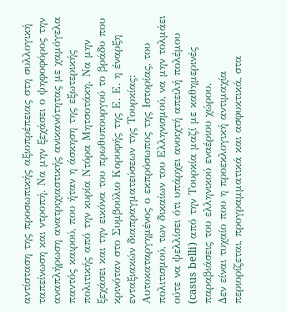αντίσταση της προσωπικής αξιοπρέπειας στη συλλογική ταπείνωση και ντροπή. Να μην ξεχάσει ο ψηφοφόρος την αναπλήρωση ανατριχιαστικής ανικανότητας με χαμόγελα παντός καιρού, που ήταν η άσκηση της εξωτερικής πολιτικής από την κυρία Ντόρα Μητσοτάκη. Να μην ξεχάσει και την εικόνα του πρωθυπουργού το βράδυ που κρινόταν στο Συμβούλιο Κορυφής της Ε. Ε. η έναρξη ενταξιακών διαπραγματεύσεων της Τουρκίας: Αυτοκαταργημένος ο εκπρόσωπος της Ιστορίας, του πολιτισμού, των δικαίων του Ελληνισμού, να μην τολμάει ούτε να ψελλίσει ότι υπάρχει ανοιχτή απειλή πολέμου (casus belli) από την Τουρκία μαζί με καθημερινές παραβιάσεις του ελληνικού εναέριου χώρου.
Δεν είναι τυχαίο που η προεκλογική αντιμαχία περιορίζεται, προγραμματικά και ασφυκτικά, στα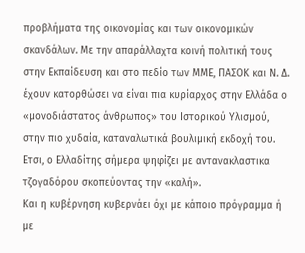προβλήματα της οικονομίας και των οικονομικών σκανδάλων. Με την απαράλλαχτα κοινή πολιτική τους στην Εκπαίδευση και στο πεδίο των ΜΜΕ, ΠΑΣΟΚ και Ν. Δ. έχουν κατορθώσει να είναι πια κυρίαρχος στην Ελλάδα ο «μονοδιάστατος άνθρωπος» του Ιστορικού Υλισμού, στην πιο χυδαία, καταναλωτικά βουλιμική εκδοχή του. Ετσι, ο Ελλαδίτης σήμερα ψηφίζει με αντανακλαστικα τζογαδόρου σκοπεύοντας την «καλή».
Και η κυβέρνηση κυβερνάει όχι με κάποιο πρόγραμμα ή με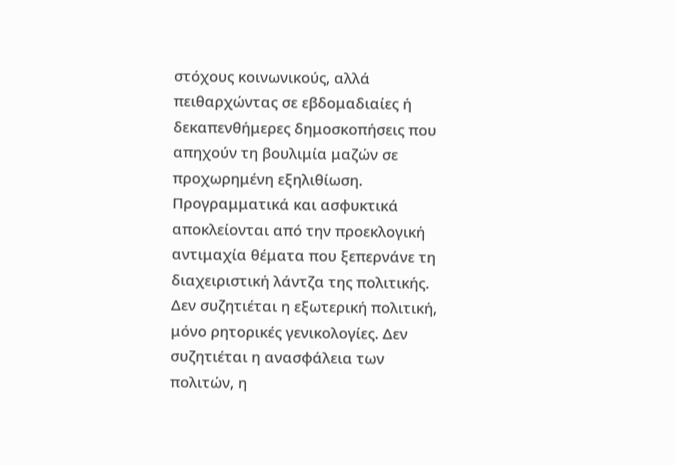στόχους κοινωνικούς, αλλά πειθαρχώντας σε εβδομαδιαίες ή δεκαπενθήμερες δημοσκοπήσεις που απηχούν τη βουλιμία μαζών σε προχωρημένη εξηλιθίωση.
Προγραμματικά και ασφυκτικά αποκλείονται από την προεκλογική αντιμαχία θέματα που ξεπερνάνε τη διαχειριστική λάντζα της πολιτικής. Δεν συζητιέται η εξωτερική πολιτική, μόνο ρητορικές γενικολογίες. Δεν συζητιέται η ανασφάλεια των πολιτών, η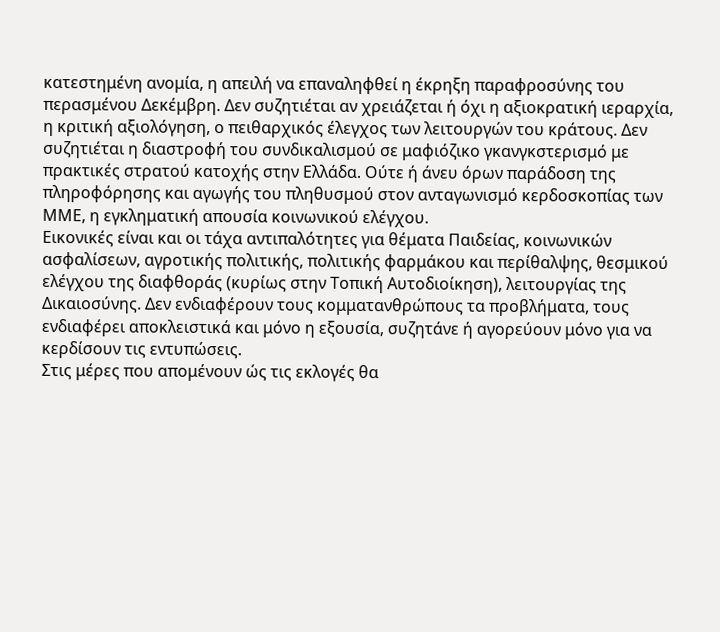κατεστημένη ανομία, η απειλή να επαναληφθεί η έκρηξη παραφροσύνης του περασμένου Δεκέμβρη. Δεν συζητιέται αν χρειάζεται ή όχι η αξιοκρατική ιεραρχία, η κριτική αξιολόγηση, ο πειθαρχικός έλεγχος των λειτουργών του κράτους. Δεν συζητιέται η διαστροφή του συνδικαλισμού σε μαφιόζικο γκανγκστερισμό με πρακτικές στρατού κατοχής στην Ελλάδα. Ούτε ή άνευ όρων παράδοση της πληροφόρησης και αγωγής του πληθυσμού στον ανταγωνισμό κερδοσκοπίας των ΜΜΕ, η εγκληματική απουσία κοινωνικού ελέγχου.
Εικονικές είναι και οι τάχα αντιπαλότητες για θέματα Παιδείας, κοινωνικών ασφαλίσεων, αγροτικής πολιτικής, πολιτικής φαρμάκου και περίθαλψης, θεσμικού ελέγχου της διαφθοράς (κυρίως στην Τοπική Αυτοδιοίκηση), λειτουργίας της Δικαιοσύνης. Δεν ενδιαφέρουν τους κομματανθρώπους τα προβλήματα, τους ενδιαφέρει αποκλειστικά και μόνο η εξουσία, συζητάνε ή αγορεύουν μόνο για να κερδίσουν τις εντυπώσεις.
Στις μέρες που απομένουν ώς τις εκλογές θα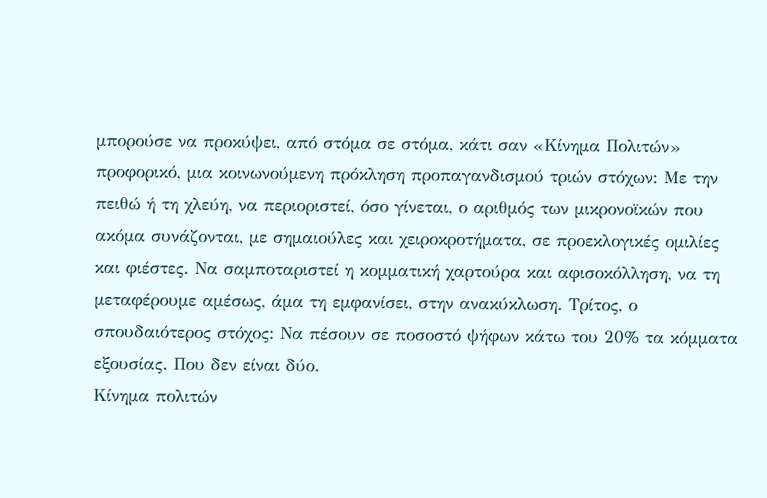μπορούσε να προκύψει, από στόμα σε στόμα, κάτι σαν «Κίνημα Πολιτών» προφορικό, μια κοινωνούμενη πρόκληση προπαγανδισμού τριών στόχων: Με την πειθώ ή τη χλεύη, να περιοριστεί, όσο γίνεται, ο αριθμός των μικρονοϊκών που ακόμα συνάζονται, με σημαιούλες και χειροκροτήματα, σε προεκλογικές ομιλίες και φιέστες. Να σαμποταριστεί η κομματική χαρτούρα και αφισοκόλληση, να τη μεταφέρουμε αμέσως, άμα τη εμφανίσει, στην ανακύκλωση. Τρίτος, ο σπουδαιότερος στόχος: Να πέσουν σε ποσοστό ψήφων κάτω του 20% τα κόμματα εξουσίας. Που δεν είναι δύο.
Κίνημα πολιτών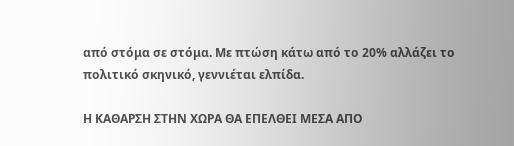από στόμα σε στόμα. Με πτώση κάτω από το 20% αλλάζει το πολιτικό σκηνικό, γεννιέται ελπίδα.

Η ΚΑΘΑΡΣΗ ΣΤΗΝ ΧΩΡΑ ΘΑ ΕΠΕΛΘΕΙ ΜΕΣΑ ΑΠΟ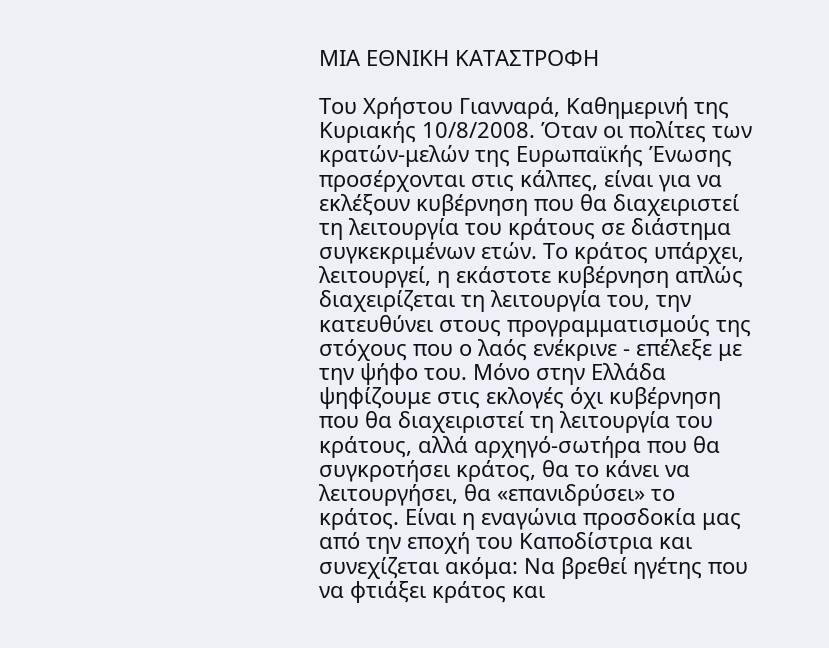ΜΙΑ ΕΘΝΙΚΗ ΚΑΤΑΣΤΡΟΦΗ

Του Χρήστου Γιανναρά, Καθημερινή της Κυριακής 10/8/2008. Όταν οι πολίτες των κρατών-μελών της Ευρωπαϊκής Ένωσης προσέρχονται στις κάλπες, είναι για να εκλέξουν κυβέρνηση που θα διαχειριστεί τη λειτουργία του κράτους σε διάστημα συγκεκριμένων ετών. Το κράτος υπάρχει, λειτουργεί, η εκάστοτε κυβέρνηση απλώς διαχειρίζεται τη λειτουργία του, την κατευθύνει στους προγραμματισμούς της στόχους που ο λαός ενέκρινε - επέλεξε με την ψήφο του. Μόνο στην Ελλάδα ψηφίζουμε στις εκλογές όχι κυβέρνηση που θα διαχειριστεί τη λειτουργία του κράτους, αλλά αρχηγό-σωτήρα που θα συγκροτήσει κράτος, θα το κάνει να λειτουργήσει, θα «επανιδρύσει» το κράτος. Είναι η εναγώνια προσδοκία μας από την εποχή του Καποδίστρια και συνεχίζεται ακόμα: Να βρεθεί ηγέτης που να φτιάξει κράτος και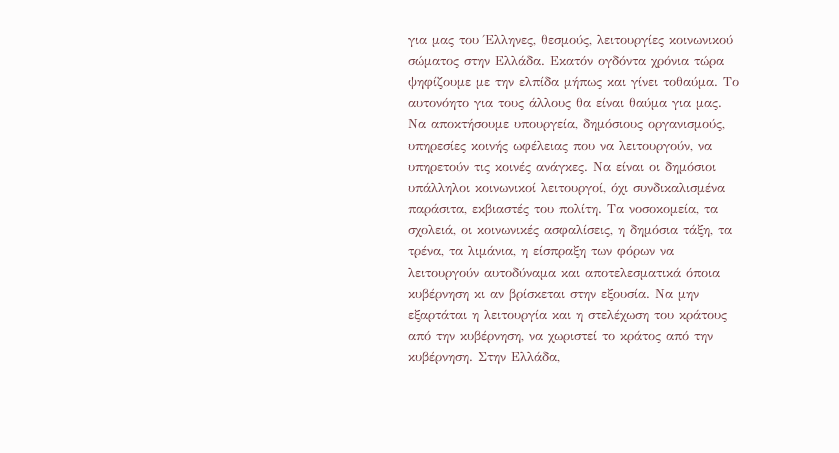για μας του Έλληνες, θεσμούς, λειτουργίες κοινωνικού σώματος στην Ελλάδα. Εκατόν ογδόντα χρόνια τώρα ψηφίζουμε με την ελπίδα μήπως και γίνει τοθαύμα. Το αυτονόητο για τους άλλους θα είναι θαύμα για μας. Να αποκτήσουμε υπουργεία, δημόσιους οργανισμούς, υπηρεσίες κοινής ωφέλειας που να λειτουργούν, να υπηρετούν τις κοινές ανάγκες. Να είναι οι δημόσιοι υπάλληλοι κοινωνικοί λειτουργοί, όχι συνδικαλισμένα παράσιτα, εκβιαστές του πολίτη. Τα νοσοκομεία, τα σχολειά, οι κοινωνικές ασφαλίσεις, η δημόσια τάξη, τα τρένα, τα λιμάνια, η είσπραξη των φόρων να λειτουργούν αυτοδύναμα και αποτελεσματικά όποια κυβέρνηση κι αν βρίσκεται στην εξουσία. Να μην εξαρτάται η λειτουργία και η στελέχωση του κράτους από την κυβέρνηση, να χωριστεί το κράτος από την κυβέρνηση. Στην Ελλάδα,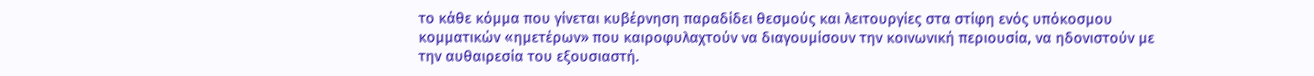το κάθε κόμμα που γίνεται κυβέρνηση παραδίδει θεσμούς και λειτουργίες στα στίφη ενός υπόκοσμου κομματικών «ημετέρων» που καιροφυλαχτούν να διαγουμίσουν την κοινωνική περιουσία, να ηδονιστούν με την αυθαιρεσία του εξουσιαστή.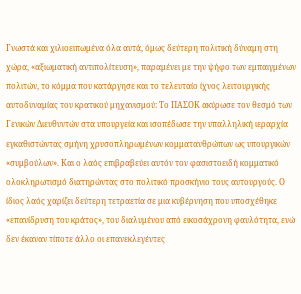Γνωστά και χιλιοειπωμένα όλα αυτά, όμως δεύτερη πολιτική δύναμη στη χώρα, «αξιωματική αντιπολίτευση», παραμένει με την ψήφο των εμπαιγμένων πολιτών, το κόμμα που κατάργησε και το τελευταίο ίχνος λειτουργικής αυτοδυναμίας του κρατικού μηχανισμού: Το ΠΑΣΟΚ ακύρωσε τον θεσμό των Γενικών Διευθυντών στα υπουργεία και ισοπέδωσε την υπαλληλική ιεραρχία εγκαθιστώντας σμήνη χρυσοπληρωμένων κομματανθρώπων ως υπουργικών «συμβούλων». Και ο λαός επιβραβεύει αυτόν τον φασιστοειδή κομματικό ολοκληρωτισμό διατηρώντας στο πολιτικό προσκήνιο τους αυτουργούς. Ο ίδιος λαός χαρίζει δεύτερη τετραετία σε μια κυβέρνηση που υποσχέθηκε «επανίδρυση του κράτος», του διαλυμένου από εικοσάχρονη φαυλότητα, ενώ δεν έκαναν τίποτε άλλο οι επανεκλεγέντες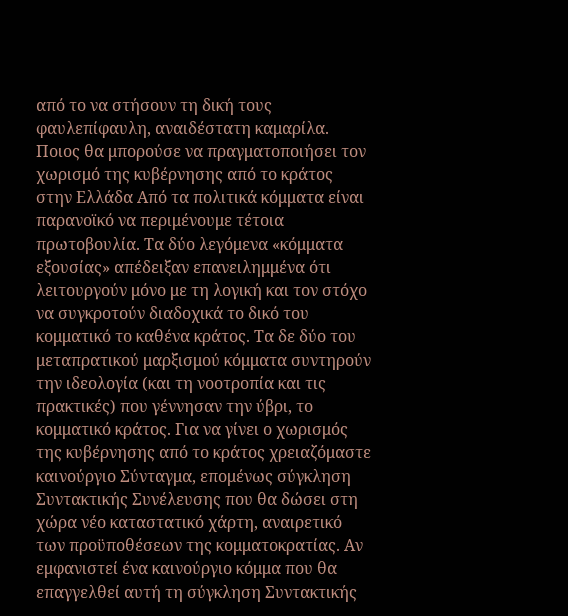από το να στήσουν τη δική τους φαυλεπίφαυλη, αναιδέστατη καμαρίλα. Ποιος θα μπορούσε να πραγματοποιήσει τον χωρισμό της κυβέρνησης από το κράτος στην Ελλάδα Από τα πολιτικά κόμματα είναι παρανοϊκό να περιμένουμε τέτοια πρωτοβουλία. Τα δύο λεγόμενα «κόμματα εξουσίας» απέδειξαν επανειλημμένα ότι λειτουργούν μόνο με τη λογική και τον στόχο να συγκροτούν διαδοχικά το δικό του κομματικό το καθένα κράτος. Τα δε δύο του μεταπρατικού μαρξισμού κόμματα συντηρούν την ιδεολογία (και τη νοοτροπία και τις πρακτικές) που γέννησαν την ύβρι, το κομματικό κράτος. Για να γίνει ο χωρισμός της κυβέρνησης από το κράτος χρειαζόμαστε καινούργιο Σύνταγμα, επομένως σύγκληση Συντακτικής Συνέλευσης που θα δώσει στη χώρα νέο καταστατικό χάρτη, αναιρετικό των προϋποθέσεων της κομματοκρατίας. Αν εμφανιστεί ένα καινούργιο κόμμα που θα επαγγελθεί αυτή τη σύγκληση Συντακτικής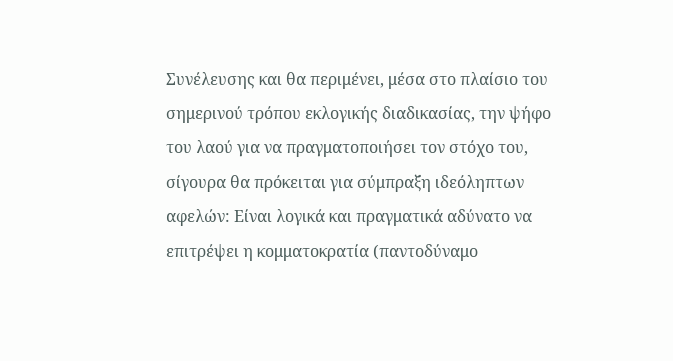Συνέλευσης και θα περιμένει, μέσα στο πλαίσιο του σημερινού τρόπου εκλογικής διαδικασίας, την ψήφο του λαού για να πραγματοποιήσει τον στόχο του, σίγουρα θα πρόκειται για σύμπραξη ιδεόληπτων αφελών: Είναι λογικά και πραγματικά αδύνατο να επιτρέψει η κομματοκρατία (παντοδύναμο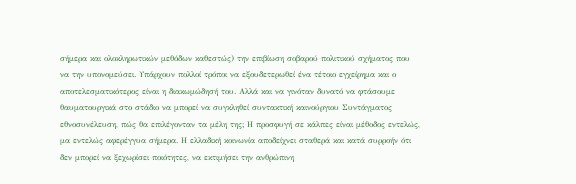σήμερα και ολοκληρωτικών μεθόδων καθεστώς) την επιβίωση σοβαρού πολιτικού σχήματος που να την υπονομεύσει. Υπάρχουν πολλοί τρόποι να εξουδετερωθεί ένα τέτοιο εγχείρημα και ο αποτελεσματικότερος είναι η διακωμώδησή του. Αλλά και να γινόταν δυνατό να φτάσουμε θαυματουργικά στο στάδιο να μπορεί να συγκληθεί συντακτική καινούργιου Συντάγματος εθνοσυνέλευση, πώς θα επιλέγονταν τα μέλη της; Η προσφυγή σε κάλπες είναι μέθοδος εντελώς, μα εντελώς αφερέγγυα σήμερα. Η ελλαδική κοινωνία αποδείχνει σταθερά και κατά συρροήν ότι δεν μπορεί να ξεχωρίσει ποιότητες, να εκτιμήσει την ανθρώπινη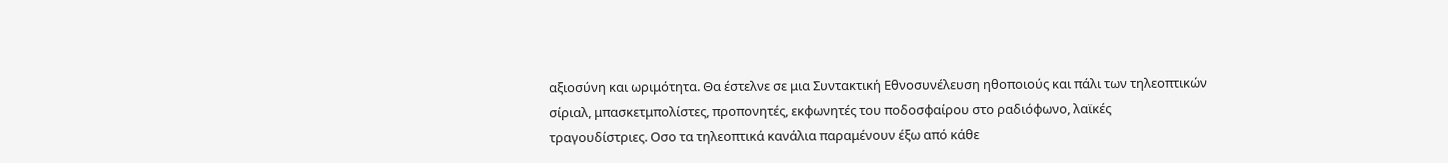αξιοσύνη και ωριμότητα. Θα έστελνε σε μια Συντακτική Εθνοσυνέλευση ηθοποιούς και πάλι των τηλεοπτικών σίριαλ, μπασκετμπολίστες, προπονητές, εκφωνητές του ποδοσφαίρου στο ραδιόφωνο, λαϊκές τραγουδίστριες. Οσο τα τηλεοπτικά κανάλια παραμένουν έξω από κάθε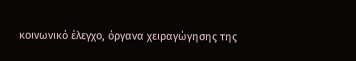κοινωνικό έλεγχο, όργανα χειραγώγησης της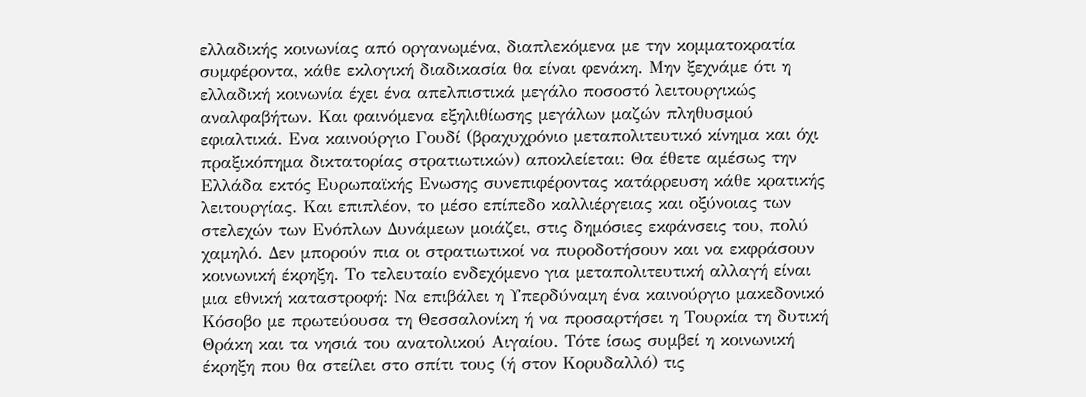ελλαδικής κοινωνίας από οργανωμένα, διαπλεκόμενα με την κομματοκρατία συμφέροντα, κάθε εκλογική διαδικασία θα είναι φενάκη. Μην ξεχνάμε ότι η ελλαδική κοινωνία έχει ένα απελπιστικά μεγάλο ποσοστό λειτουργικώς αναλφαβήτων. Και φαινόμενα εξηλιθίωσης μεγάλων μαζών πληθυσμού εφιαλτικά. Ενα καινούργιο Γουδί (βραχυχρόνιο μεταπολιτευτικό κίνημα και όχι πραξικόπημα δικτατορίας στρατιωτικών) αποκλείεται: Θα έθετε αμέσως την Ελλάδα εκτός Ευρωπαϊκής Ενωσης συνεπιφέροντας κατάρρευση κάθε κρατικής λειτουργίας. Και επιπλέον, το μέσο επίπεδο καλλιέργειας και οξύνοιας των στελεχών των Ενόπλων Δυνάμεων μοιάζει, στις δημόσιες εκφάνσεις του, πολύ χαμηλό. Δεν μπορούν πια οι στρατιωτικοί να πυροδοτήσουν και να εκφράσουν κοινωνική έκρηξη. Το τελευταίο ενδεχόμενο για μεταπολιτευτική αλλαγή είναι μια εθνική καταστροφή: Να επιβάλει η Υπερδύναμη ένα καινούργιο μακεδονικό Κόσοβο με πρωτεύουσα τη Θεσσαλονίκη ή να προσαρτήσει η Τουρκία τη δυτική Θράκη και τα νησιά του ανατολικού Αιγαίου. Τότε ίσως συμβεί η κοινωνική έκρηξη που θα στείλει στο σπίτι τους (ή στον Κορυδαλλό) τις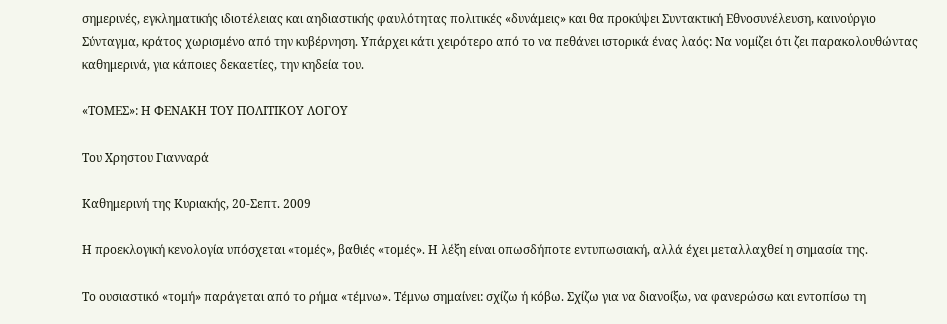σημερινές, εγκληματικής ιδιοτέλειας και αηδιαστικής φαυλότητας πολιτικές «δυνάμεις» και θα προκύψει Συντακτική Εθνοσυνέλευση, καινούργιο Σύνταγμα, κράτος χωρισμένο από την κυβέρνηση. Υπάρχει κάτι χειρότερο από το να πεθάνει ιστορικά ένας λαός: Να νομίζει ότι ζει παρακολουθώντας καθημερινά, για κάποιες δεκαετίες, την κηδεία του.

«ΤΟΜΕΣ»: Η ΦΕΝΑΚΗ ΤΟΥ ΠΟΛΙΤΙΚΟΥ ΛΟΓΟΥ

Tου Χρηστου Γιανναρά

Καθημερινή της Κυριακής, 20-Σεπτ. 2009

Η προεκλογική κενολογία υπόσχεται «τομές», βαθιές «τομές». Η λέξη είναι οπωσδήποτε εντυπωσιακή, αλλά έχει μεταλλαχθεί η σημασία της.

Το ουσιαστικό «τομή» παράγεται από το ρήμα «τέμνω». Τέμνω σημαίνει: σχίζω ή κόβω. Σχίζω για να διανοίξω, να φανερώσω και εντοπίσω τη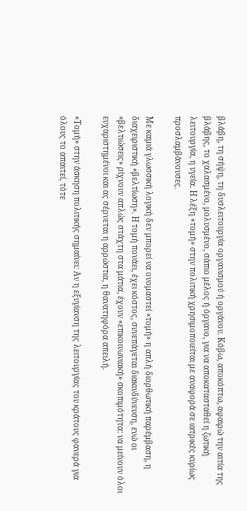βλάβη, τη σήψη, τη δυσλειτουργία οργανισμού ή οργάνου. Κόβω, αποκόπτω, αφαιρώ την αιτία της βλάβης, το χαλασμένο, μολυσμένο, σάπιο μέλος ή όργανο, για να αποκατασταθεί η ζωτική λειτουργία, η υγεία. Η λέξη «τομή» στην πολιτική χρησιμοποιείται με αναφορά σε ιατρικές κυρίως προσλαμβάνουσες.

Με καμιά γλωσσική λογική δεν μπορεί να ονομαστεί «τομή» η απλή διορθωτική παρέμβαση, η διαχειριστική «βελτίωση». Η τομή πονάει, έχει κόστος, συνεπάγεται διακινδύνευση, ενώ οι «βελτιώσεις» ρίχνουν απλώς στάχτη στα μάτια, έχουν «επικοινωνιακή» σκοπιμότητα: να μείνουν όλοι ευχαριστημένοι και ας σέρνεται η αρρώστια, η θανατηφόρα απειλή.

«Τομή» στην άσκηση πολιτικής σημαίνει: Αν η εξυγίανση της λειτουργίας του κράτους φανερά για όλους το απαιτεί, τότε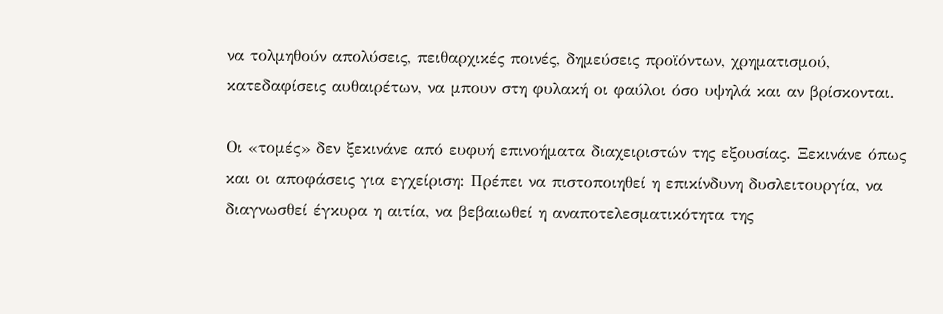να τολμηθούν απολύσεις, πειθαρχικές ποινές, δημεύσεις προϊόντων, χρηματισμού, κατεδαφίσεις αυθαιρέτων, να μπουν στη φυλακή οι φαύλοι όσο υψηλά και αν βρίσκονται.

Οι «τομές» δεν ξεκινάνε από ευφυή επινοήματα διαχειριστών της εξουσίας. Ξεκινάνε όπως και οι αποφάσεις για εγχείριση: Πρέπει να πιστοποιηθεί η επικίνδυνη δυσλειτουργία, να διαγνωσθεί έγκυρα η αιτία, να βεβαιωθεί η αναποτελεσματικότητα της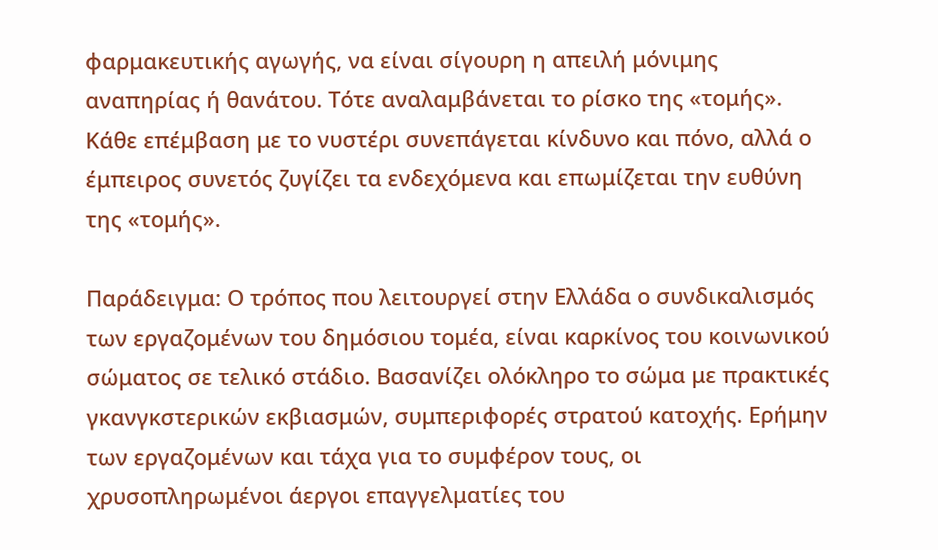φαρμακευτικής αγωγής, να είναι σίγουρη η απειλή μόνιμης αναπηρίας ή θανάτου. Τότε αναλαμβάνεται το ρίσκο της «τομής». Κάθε επέμβαση με το νυστέρι συνεπάγεται κίνδυνο και πόνο, αλλά ο έμπειρος συνετός ζυγίζει τα ενδεχόμενα και επωμίζεται την ευθύνη της «τομής».

Παράδειγμα: Ο τρόπος που λειτουργεί στην Ελλάδα ο συνδικαλισμός των εργαζομένων του δημόσιου τομέα, είναι καρκίνος του κοινωνικού σώματος σε τελικό στάδιο. Βασανίζει ολόκληρο το σώμα με πρακτικές γκανγκστερικών εκβιασμών, συμπεριφορές στρατού κατοχής. Ερήμην των εργαζομένων και τάχα για το συμφέρον τους, οι χρυσοπληρωμένοι άεργοι επαγγελματίες του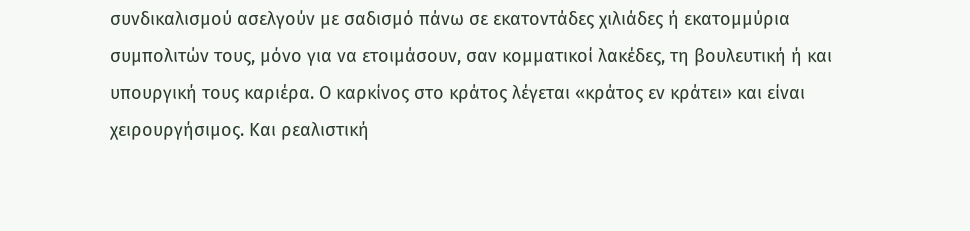συνδικαλισμού ασελγούν με σαδισμό πάνω σε εκατοντάδες χιλιάδες ή εκατομμύρια συμπολιτών τους, μόνο για να ετοιμάσουν, σαν κομματικοί λακέδες, τη βουλευτική ή και υπουργική τους καριέρα. Ο καρκίνος στο κράτος λέγεται «κράτος εν κράτει» και είναι χειρουργήσιμος. Και ρεαλιστική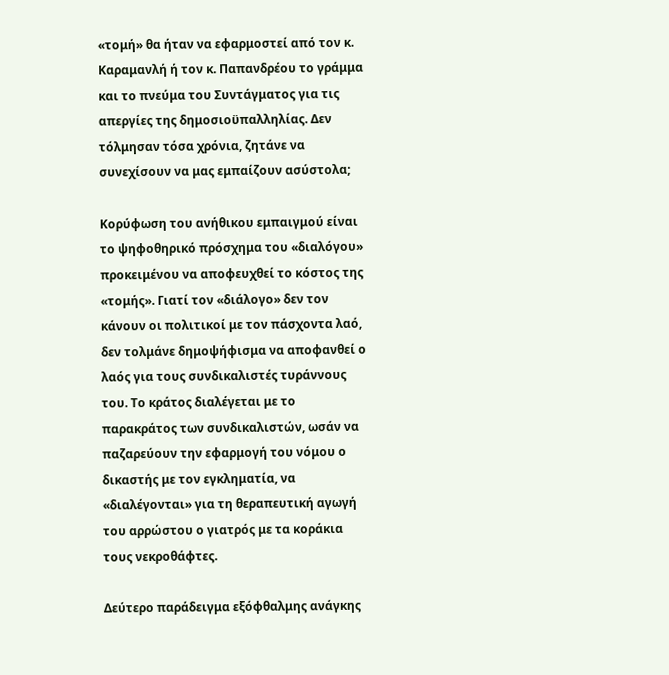«τομή» θα ήταν να εφαρμοστεί από τον κ. Καραμανλή ή τον κ. Παπανδρέου το γράμμα και το πνεύμα του Συντάγματος για τις απεργίες της δημοσιοϋπαλληλίας. Δεν τόλμησαν τόσα χρόνια, ζητάνε να συνεχίσουν να μας εμπαίζουν ασύστολα;

Κορύφωση του ανήθικου εμπαιγμού είναι το ψηφοθηρικό πρόσχημα του «διαλόγου» προκειμένου να αποφευχθεί το κόστος της «τομής». Γιατί τον «διάλογο» δεν τον κάνουν οι πολιτικοί με τον πάσχοντα λαό, δεν τολμάνε δημοψήφισμα να αποφανθεί ο λαός για τους συνδικαλιστές τυράννους του. Το κράτος διαλέγεται με το παρακράτος των συνδικαλιστών, ωσάν να παζαρεύουν την εφαρμογή του νόμου ο δικαστής με τον εγκληματία, να «διαλέγονται» για τη θεραπευτική αγωγή του αρρώστου ο γιατρός με τα κοράκια τους νεκροθάφτες.

Δεύτερο παράδειγμα εξόφθαλμης ανάγκης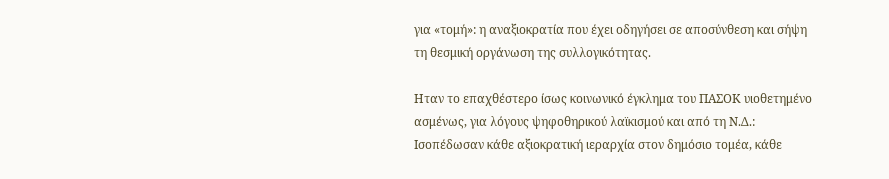για «τομή»: η αναξιοκρατία που έχει οδηγήσει σε αποσύνθεση και σήψη τη θεσμική οργάνωση της συλλογικότητας.

Ηταν το επαχθέστερο ίσως κοινωνικό έγκλημα του ΠΑΣΟΚ υιοθετημένο ασμένως, για λόγους ψηφοθηρικού λαϊκισμού και από τη Ν.Δ.: Ισοπέδωσαν κάθε αξιοκρατική ιεραρχία στον δημόσιο τομέα, κάθε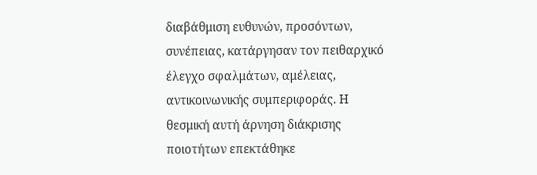διαβάθμιση ευθυνών, προσόντων, συνέπειας, κατάργησαν τον πειθαρχικό έλεγχο σφαλμάτων, αμέλειας, αντικοινωνικής συμπεριφοράς. Η θεσμική αυτή άρνηση διάκρισης ποιοτήτων επεκτάθηκε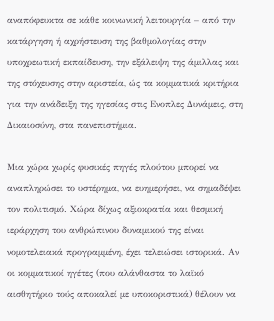αναπόφευκτα σε κάθε κοινωνική λειτουργία – από την κατάργηση ή αχρήστευση της βαθμολογίας στην υποχρεωτική εκπαίδευση, την εξάλειψη της άμιλλας και της στόχευσης στην αριστεία, ώς τα κομματικά κριτήρια για την ανάδειξη της ηγεσίας στις Ενοπλες Δυνάμεις, στη Δικαιοσύνη, στα πανεπιστήμια.

Μια χώρα χωρίς φυσικές πηγές πλούτου μπορεί να αναπληρώσει το υστέρημα, να ευημερήσει, να σημαδέψει τον πολιτισμό. Χώρα δίχως αξιοκρατία και θεσμική ιεράρχηση του ανθρώπινου δυναμικού της είναι νομοτελειακά προγραμμένη, έχει τελειώσει ιστορικά. Αν οι κομματικοί ηγέτες (που αλάνθαστα το λαϊκό αισθητήριο τούς αποκαλεί με υποκοριστικά) θέλουν να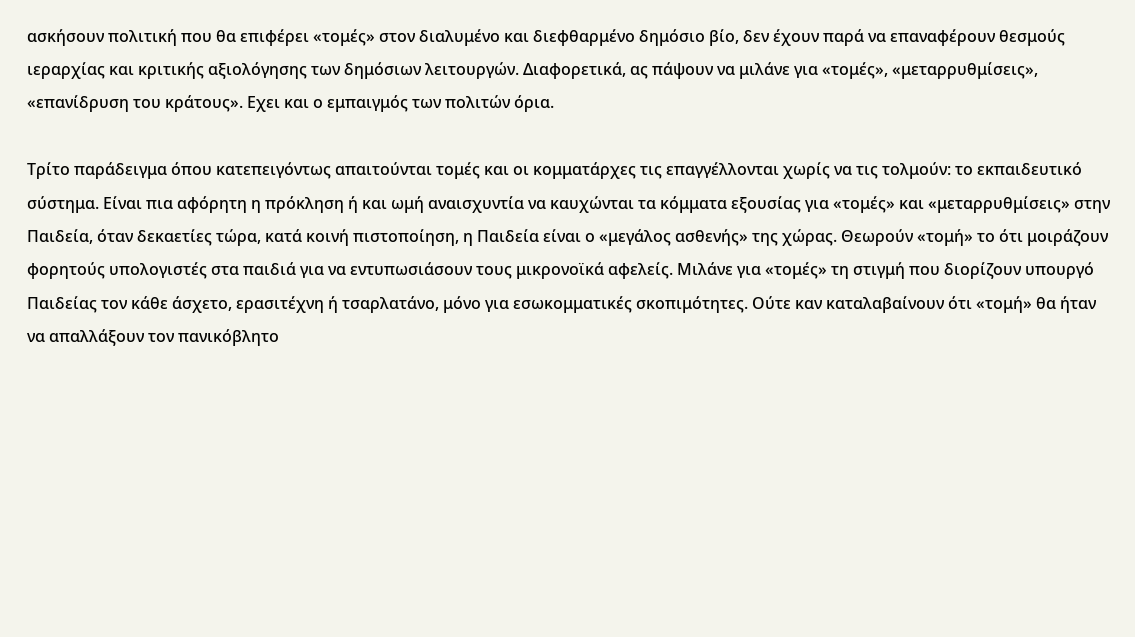ασκήσουν πολιτική που θα επιφέρει «τομές» στον διαλυμένο και διεφθαρμένο δημόσιο βίο, δεν έχουν παρά να επαναφέρουν θεσμούς ιεραρχίας και κριτικής αξιολόγησης των δημόσιων λειτουργών. Διαφορετικά, ας πάψουν να μιλάνε για «τομές», «μεταρρυθμίσεις», «επανίδρυση του κράτους». Εχει και ο εμπαιγμός των πολιτών όρια.

Τρίτο παράδειγμα όπου κατεπειγόντως απαιτούνται τομές και οι κομματάρχες τις επαγγέλλονται χωρίς να τις τολμούν: το εκπαιδευτικό σύστημα. Είναι πια αφόρητη η πρόκληση ή και ωμή αναισχυντία να καυχώνται τα κόμματα εξουσίας για «τομές» και «μεταρρυθμίσεις» στην Παιδεία, όταν δεκαετίες τώρα, κατά κοινή πιστοποίηση, η Παιδεία είναι ο «μεγάλος ασθενής» της χώρας. Θεωρούν «τομή» το ότι μοιράζουν φορητούς υπολογιστές στα παιδιά για να εντυπωσιάσουν τους μικρονοϊκά αφελείς. Μιλάνε για «τομές» τη στιγμή που διορίζουν υπουργό Παιδείας τον κάθε άσχετο, ερασιτέχνη ή τσαρλατάνο, μόνο για εσωκομματικές σκοπιμότητες. Ούτε καν καταλαβαίνουν ότι «τομή» θα ήταν να απαλλάξουν τον πανικόβλητο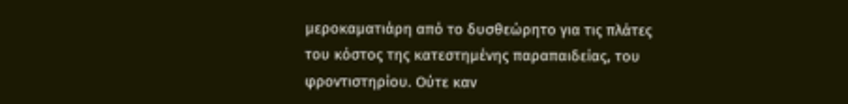μεροκαματιάρη από το δυσθεώρητο για τις πλάτες του κόστος της κατεστημένης παραπαιδείας, του φροντιστηρίου. Ούτε καν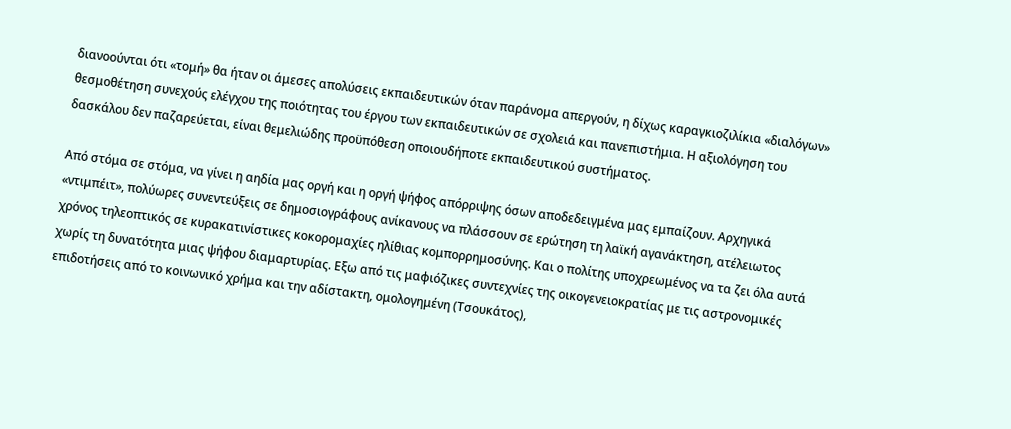διανοούνται ότι «τομή» θα ήταν οι άμεσες απολύσεις εκπαιδευτικών όταν παράνομα απεργούν, η δίχως καραγκιοζιλίκια «διαλόγων» θεσμοθέτηση συνεχούς ελέγχου της ποιότητας του έργου των εκπαιδευτικών σε σχολειά και πανεπιστήμια. Η αξιολόγηση του δασκάλου δεν παζαρεύεται, είναι θεμελιώδης προϋπόθεση οποιουδήποτε εκπαιδευτικού συστήματος.

Από στόμα σε στόμα, να γίνει η αηδία μας οργή και η οργή ψήφος απόρριψης όσων αποδεδειγμένα μας εμπαίζουν. Αρχηγικά «ντιμπέιτ», πολύωρες συνεντεύξεις σε δημοσιογράφους ανίκανους να πλάσσουν σε ερώτηση τη λαϊκή αγανάκτηση, ατέλειωτος χρόνος τηλεοπτικός σε κυρακατινίστικες κοκορομαχίες ηλίθιας κομπορρημοσύνης. Και ο πολίτης υποχρεωμένος να τα ζει όλα αυτά χωρίς τη δυνατότητα μιας ψήφου διαμαρτυρίας. Εξω από τις μαφιόζικες συντεχνίες της οικογενειοκρατίας με τις αστρονομικές επιδοτήσεις από το κοινωνικό χρήμα και την αδίστακτη, ομολογημένη (Τσουκάτος),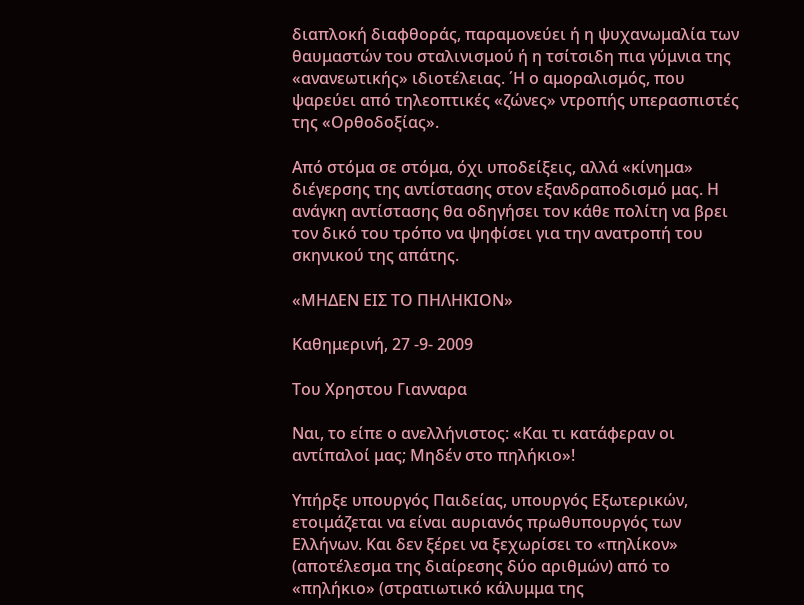διαπλοκή διαφθοράς, παραμονεύει ή η ψυχανωμαλία των θαυμαστών του σταλινισμού ή η τσίτσιδη πια γύμνια της «ανανεωτικής» ιδιοτέλειας. ΄Η ο αμοραλισμός, που ψαρεύει από τηλεοπτικές «ζώνες» ντροπής υπερασπιστές της «Ορθοδοξίας».

Από στόμα σε στόμα, όχι υποδείξεις, αλλά «κίνημα» διέγερσης της αντίστασης στον εξανδραποδισμό μας. Η ανάγκη αντίστασης θα οδηγήσει τον κάθε πολίτη να βρει τον δικό του τρόπο να ψηφίσει για την ανατροπή του σκηνικού της απάτης.

«ΜΗΔΕΝ ΕΙΣ ΤΟ ΠΗΛΗΚΙΟΝ»

Καθημερινή, 27 -9- 2009

Tου Χρηστου Γιανναρα

Ναι, το είπε ο ανελλήνιστος: «Και τι κατάφεραν οι αντίπαλοί μας; Μηδέν στο πηλήκιο»!

Υπήρξε υπουργός Παιδείας, υπουργός Εξωτερικών, ετοιμάζεται να είναι αυριανός πρωθυπουργός των Ελλήνων. Και δεν ξέρει να ξεχωρίσει το «πηλίκον» (αποτέλεσμα της διαίρεσης δύο αριθμών) από το «πηλήκιο» (στρατιωτικό κάλυμμα της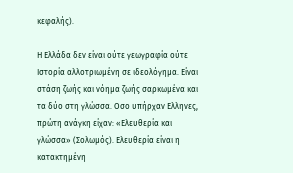κεφαλής).

Η Ελλάδα δεν είναι ούτε γεωγραφία ούτε Ιστορία αλλοτριωμένη σε ιδεολόγημα. Είναι στάση ζωής και νόημα ζωής σαρκωμένα και τα δύο στη γλώσσα. Οσο υπήρχαν Ελληνες, πρώτη ανάγκη είχαν: «Ελευθερία και γλώσσα» (Σολωμός). Ελευθερία είναι η κατακτημένη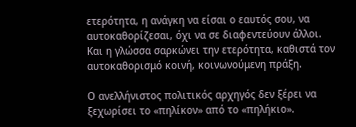ετερότητα, η ανάγκη να είσαι ο εαυτός σου, να αυτοκαθορίζεσαι, όχι να σε διαφεντεύουν άλλοι. Και η γλώσσα σαρκώνει την ετερότητα, καθιστά τον αυτοκαθορισμό κοινή, κοινωνούμενη πράξη.

Ο ανελλήνιστος πολιτικός αρχηγός δεν ξέρει να ξεχωρίσει το «πηλίκον» από το «πηλήκιο».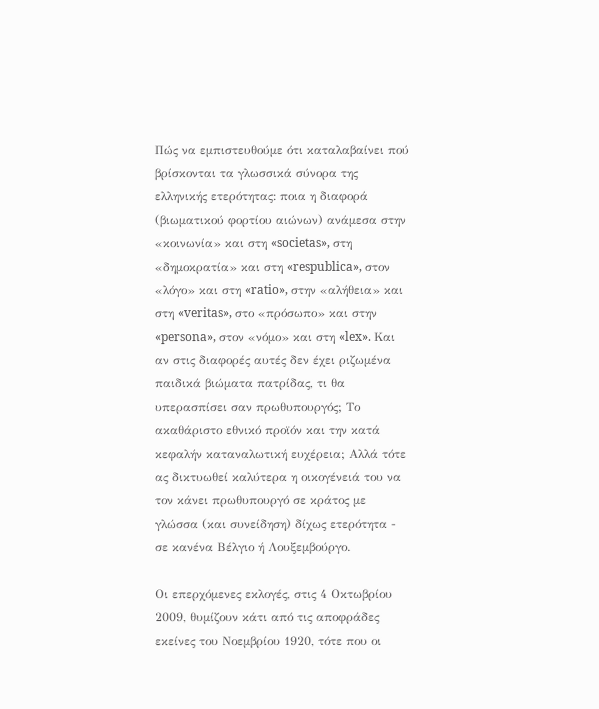Πώς να εμπιστευθούμε ότι καταλαβαίνει πού βρίσκονται τα γλωσσικά σύνορα της ελληνικής ετερότητας: ποια η διαφορά (βιωματικού φορτίου αιώνων) ανάμεσα στην «κοινωνία» και στη «societas», στη «δημοκρατία» και στη «respublica», στον «λόγο» και στη «ratio», στην «αλήθεια» και στη «veritas», στο «πρόσωπο» και στην «persona», στον «νόμο» και στη «lex». Και αν στις διαφορές αυτές δεν έχει ριζωμένα παιδικά βιώματα πατρίδας, τι θα υπερασπίσει σαν πρωθυπουργός; Το ακαθάριστο εθνικό προϊόν και την κατά κεφαλήν καταναλωτική ευχέρεια; Αλλά τότε ας δικτυωθεί καλύτερα η οικογένειά του να τον κάνει πρωθυπουργό σε κράτος με γλώσσα (και συνείδηση) δίχως ετερότητα - σε κανένα Βέλγιο ή Λουξεμβούργο.

Οι επερχόμενες εκλογές, στις 4 Οκτωβρίου 2009, θυμίζουν κάτι από τις αποφράδες εκείνες του Νοεμβρίου 1920, τότε που οι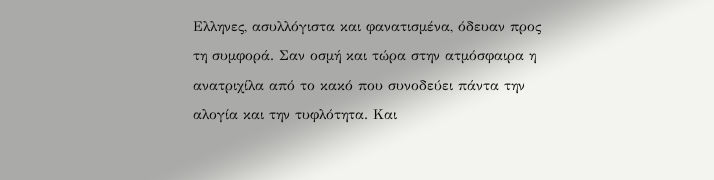Ελληνες, ασυλλόγιστα και φανατισμένα, όδευαν προς τη συμφορά. Σαν οσμή και τώρα στην ατμόσφαιρα η ανατριχίλα από το κακό που συνοδεύει πάντα την αλογία και την τυφλότητα. Και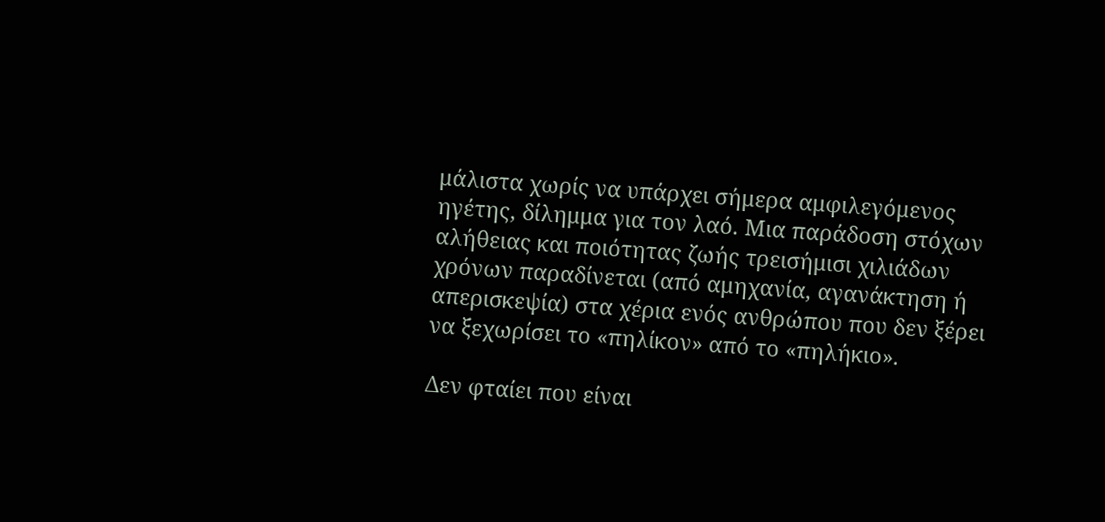μάλιστα χωρίς να υπάρχει σήμερα αμφιλεγόμενος ηγέτης, δίλημμα για τον λαό. Μια παράδοση στόχων αλήθειας και ποιότητας ζωής τρεισήμισι χιλιάδων χρόνων παραδίνεται (από αμηχανία, αγανάκτηση ή απερισκεψία) στα χέρια ενός ανθρώπου που δεν ξέρει να ξεχωρίσει το «πηλίκον» από το «πηλήκιο».

Δεν φταίει που είναι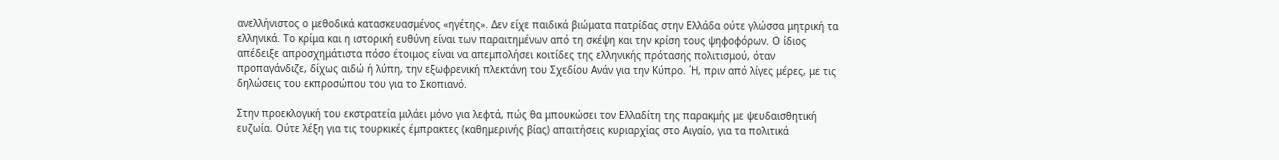ανελλήνιστος ο μεθοδικά κατασκευασμένος «ηγέτης». Δεν είχε παιδικά βιώματα πατρίδας στην Ελλάδα ούτε γλώσσα μητρική τα ελληνικά. Το κρίμα και η ιστορική ευθύνη είναι των παραιτημένων από τη σκέψη και την κρίση τους ψηφοφόρων. Ο ίδιος απέδειξε απροσχημάτιστα πόσο έτοιμος είναι να απεμπολήσει κοιτίδες της ελληνικής πρότασης πολιτισμού, όταν προπαγάνδιζε, δίχως αιδώ ή λύπη, την εξωφρενική πλεκτάνη του Σχεδίου Ανάν για την Κύπρο. ΄Η, πριν από λίγες μέρες, με τις δηλώσεις του εκπροσώπου του για το Σκοπιανό.

Στην προεκλογική του εκστρατεία μιλάει μόνο για λεφτά, πώς θα μπουκώσει τον Ελλαδίτη της παρακμής με ψευδαισθητική ευζωία. Ούτε λέξη για τις τουρκικές έμπρακτες (καθημερινής βίας) απαιτήσεις κυριαρχίας στο Αιγαίο, για τα πολιτικά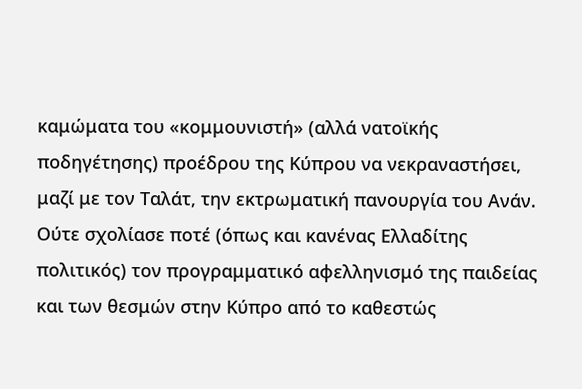καμώματα του «κομμουνιστή» (αλλά νατοϊκής ποδηγέτησης) προέδρου της Κύπρου να νεκραναστήσει, μαζί με τον Ταλάτ, την εκτρωματική πανουργία του Ανάν. Ούτε σχολίασε ποτέ (όπως και κανένας Ελλαδίτης πολιτικός) τον προγραμματικό αφελληνισμό της παιδείας και των θεσμών στην Κύπρο από το καθεστώς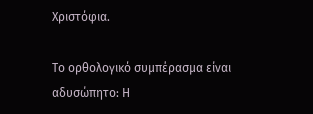Χριστόφια.

Το ορθολογικό συμπέρασμα είναι αδυσώπητο: Η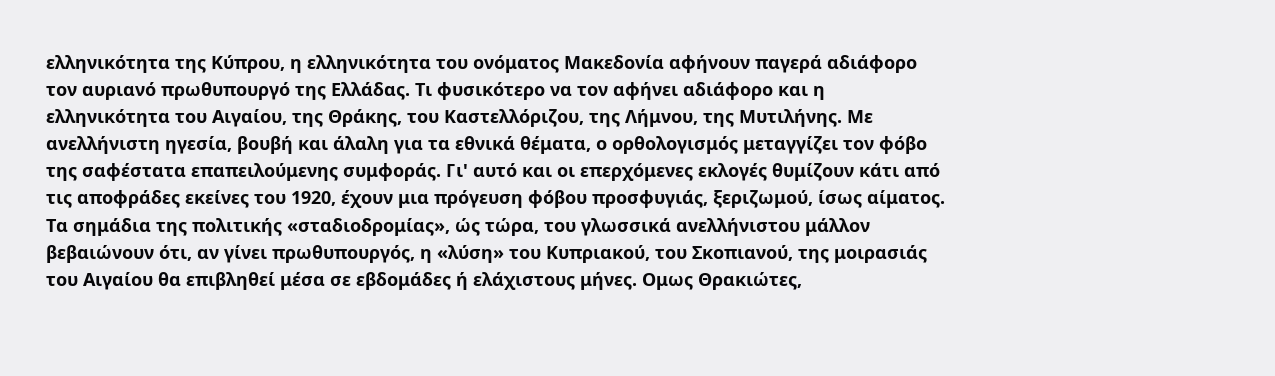ελληνικότητα της Κύπρου, η ελληνικότητα του ονόματος Μακεδονία αφήνουν παγερά αδιάφορο τον αυριανό πρωθυπουργό της Ελλάδας. Τι φυσικότερο να τον αφήνει αδιάφορο και η ελληνικότητα του Αιγαίου, της Θράκης, του Καστελλόριζου, της Λήμνου, της Μυτιλήνης. Με ανελλήνιστη ηγεσία, βουβή και άλαλη για τα εθνικά θέματα, ο ορθολογισμός μεταγγίζει τον φόβο της σαφέστατα επαπειλούμενης συμφοράς. Γι' αυτό και οι επερχόμενες εκλογές θυμίζουν κάτι από τις αποφράδες εκείνες του 1920, έχουν μια πρόγευση φόβου προσφυγιάς, ξεριζωμού, ίσως αίματος. Τα σημάδια της πολιτικής «σταδιοδρομίας», ώς τώρα, του γλωσσικά ανελλήνιστου μάλλον βεβαιώνουν ότι, αν γίνει πρωθυπουργός, η «λύση» του Κυπριακού, του Σκοπιανού, της μοιρασιάς του Αιγαίου θα επιβληθεί μέσα σε εβδομάδες ή ελάχιστους μήνες. Ομως Θρακιώτες,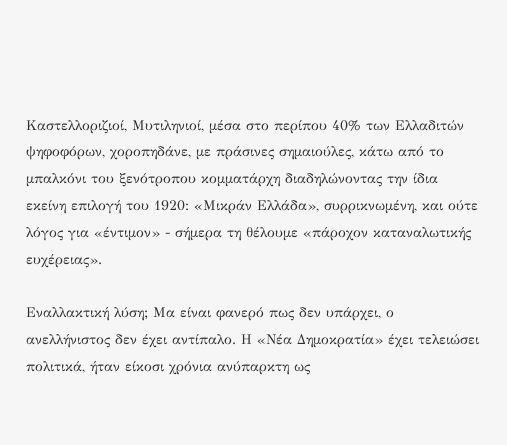Καστελλοριζιοί, Μυτιληνιοί, μέσα στο περίπου 40% των Ελλαδιτών ψηφοφόρων, χοροπηδάνε, με πράσινες σημαιούλες, κάτω από το μπαλκόνι του ξενότροπου κομματάρχη διαδηλώνοντας την ίδια εκείνη επιλογή του 1920: «Μικράν Ελλάδα», συρρικνωμένη, και ούτε λόγος για «έντιμον» - σήμερα τη θέλουμε «πάροχον καταναλωτικής ευχέρειας».

Εναλλακτική λύση; Μα είναι φανερό πως δεν υπάρχει, ο ανελλήνιστος δεν έχει αντίπαλο. Η «Νέα Δημοκρατία» έχει τελειώσει πολιτικά, ήταν είκοσι χρόνια ανύπαρκτη ως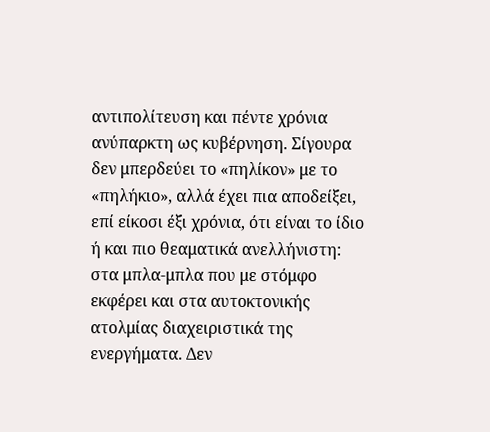αντιπολίτευση και πέντε χρόνια ανύπαρκτη ως κυβέρνηση. Σίγουρα δεν μπερδεύει το «πηλίκον» με το «πηλήκιο», αλλά έχει πια αποδείξει, επί είκοσι έξι χρόνια, ότι είναι το ίδιο ή και πιο θεαματικά ανελλήνιστη: στα μπλα-μπλα που με στόμφο εκφέρει και στα αυτοκτονικής ατολμίας διαχειριστικά της ενεργήματα. Δεν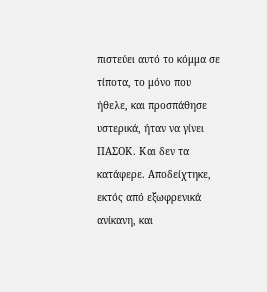πιστεύει αυτό το κόμμα σε τίποτα, το μόνο που ήθελε, και προσπάθησε υστερικά, ήταν να γίνει ΠΑΣΟΚ. Και δεν τα κατάφερε. Αποδείχτηκε, εκτός από εξωφρενικά ανίκανη, και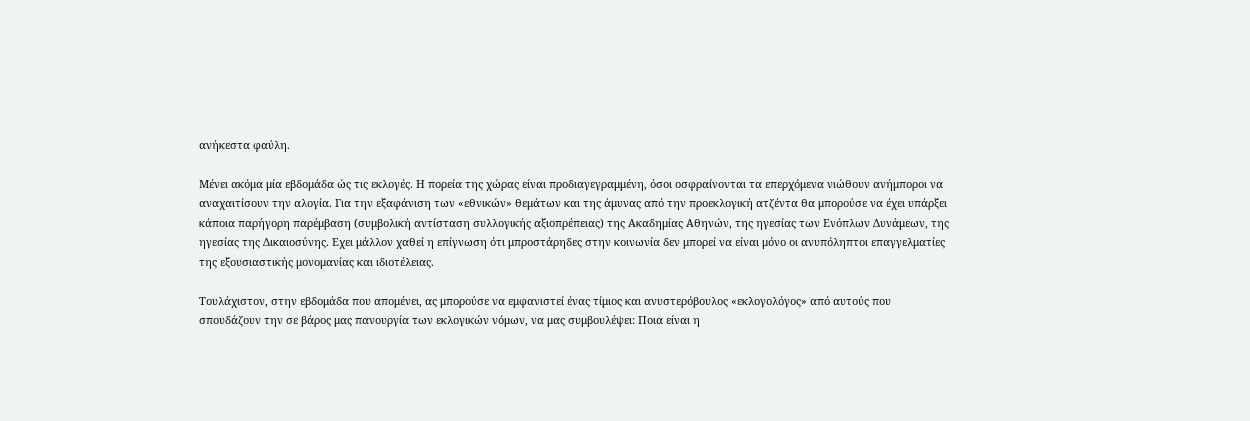ανήκεστα φαύλη.

Μένει ακόμα μία εβδομάδα ώς τις εκλογές. Η πορεία της χώρας είναι προδιαγεγραμμένη, όσοι οσφραίνονται τα επερχόμενα νιώθουν ανήμποροι να αναχαιτίσουν την αλογία. Για την εξαφάνιση των «εθνικών» θεμάτων και της άμυνας από την προεκλογική ατζέντα θα μπορούσε να έχει υπάρξει κάποια παρήγορη παρέμβαση (συμβολική αντίσταση συλλογικής αξιοπρέπειας) της Ακαδημίας Αθηνών, της ηγεσίας των Ενόπλων Δυνάμεων, της ηγεσίας της Δικαιοσύνης. Εχει μάλλον χαθεί η επίγνωση ότι μπροστάρηδες στην κοινωνία δεν μπορεί να είναι μόνο οι ανυπόληπτοι επαγγελματίες της εξουσιαστικής μονομανίας και ιδιοτέλειας.

Τουλάχιστον, στην εβδομάδα που απομένει, ας μπορούσε να εμφανιστεί ένας τίμιος και ανυστερόβουλος «εκλογολόγος» από αυτούς που σπουδάζουν την σε βάρος μας πανουργία των εκλογικών νόμων, να μας συμβουλέψει: Ποια είναι η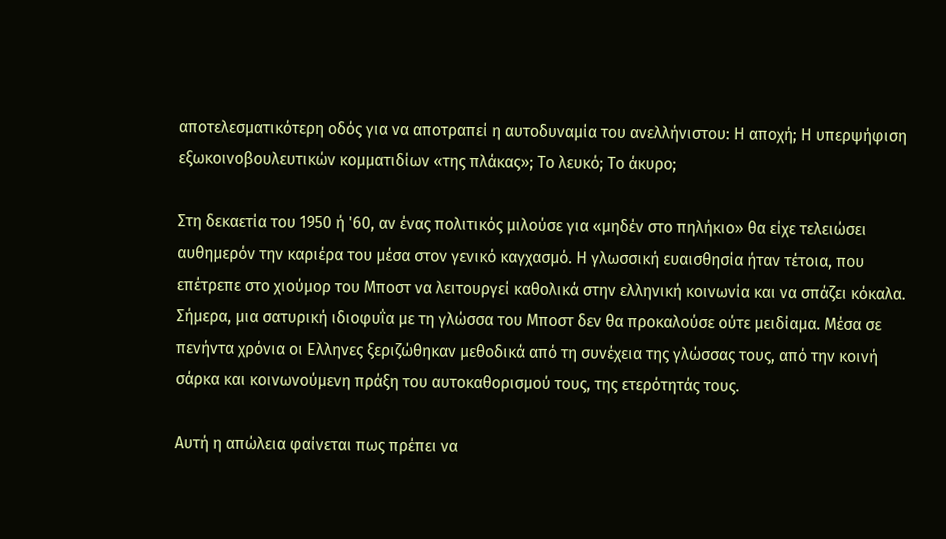αποτελεσματικότερη οδός για να αποτραπεί η αυτοδυναμία του ανελλήνιστου: Η αποχή; Η υπερψήφιση εξωκοινοβουλευτικών κομματιδίων «της πλάκας»; Το λευκό; Το άκυρο;

Στη δεκαετία του 1950 ή '60, αν ένας πολιτικός μιλούσε για «μηδέν στο πηλήκιο» θα είχε τελειώσει αυθημερόν την καριέρα του μέσα στον γενικό καγχασμό. Η γλωσσική ευαισθησία ήταν τέτοια, που επέτρεπε στο χιούμορ του Μποστ να λειτουργεί καθολικά στην ελληνική κοινωνία και να σπάζει κόκαλα. Σήμερα, μια σατυρική ιδιοφυΐα με τη γλώσσα του Μποστ δεν θα προκαλούσε ούτε μειδίαμα. Μέσα σε πενήντα χρόνια οι Ελληνες ξεριζώθηκαν μεθοδικά από τη συνέχεια της γλώσσας τους, από την κοινή σάρκα και κοινωνούμενη πράξη του αυτοκαθορισμού τους, της ετερότητάς τους.

Αυτή η απώλεια φαίνεται πως πρέπει να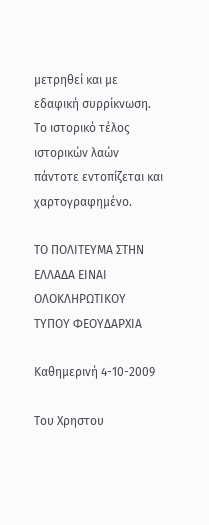μετρηθεί και με εδαφική συρρίκνωση. Το ιστορικό τέλος ιστορικών λαών πάντοτε εντοπίζεται και χαρτογραφημένο.

ΤΟ ΠΟΛΙΤΕΥΜΑ ΣΤΗΝ ΕΛΛΑΔΑ ΕΙΝΑΙ ΟΛΟΚΛΗΡΩΤΙΚΟΥ ΤΥΠΟΥ ΦΕΟΥΔΑΡΧΙΑ

Καθημερινή 4-10-2009

Tου Χρηστου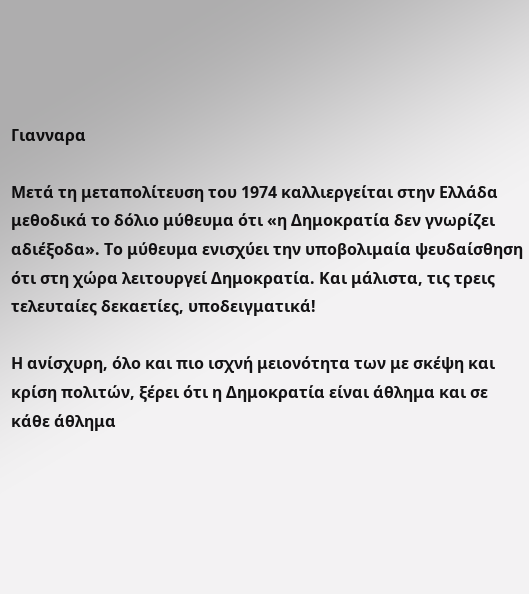Γιανναρα

Μετά τη μεταπολίτευση του 1974 καλλιεργείται στην Ελλάδα μεθοδικά το δόλιο μύθευμα ότι «η Δημοκρατία δεν γνωρίζει αδιέξοδα». Το μύθευμα ενισχύει την υποβολιμαία ψευδαίσθηση ότι στη χώρα λειτουργεί Δημοκρατία. Και μάλιστα, τις τρεις τελευταίες δεκαετίες, υποδειγματικά!

Η ανίσχυρη, όλο και πιο ισχνή μειονότητα των με σκέψη και κρίση πολιτών, ξέρει ότι η Δημοκρατία είναι άθλημα και σε κάθε άθλημα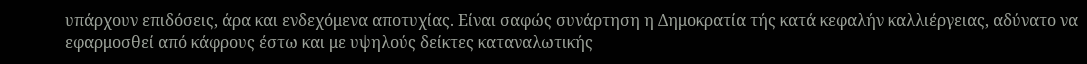υπάρχουν επιδόσεις, άρα και ενδεχόμενα αποτυχίας. Είναι σαφώς συνάρτηση η Δημοκρατία τής κατά κεφαλήν καλλιέργειας, αδύνατο να εφαρμοσθεί από κάφρους έστω και με υψηλούς δείκτες καταναλωτικής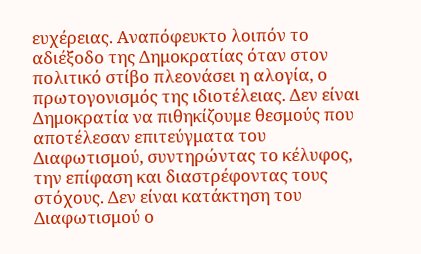ευχέρειας. Αναπόφευκτο λοιπόν το αδιέξοδο της Δημοκρατίας όταν στον πολιτικό στίβο πλεονάσει η αλογία, ο πρωτογονισμός της ιδιοτέλειας. Δεν είναι Δημοκρατία να πιθηκίζουμε θεσμούς που αποτέλεσαν επιτεύγματα του Διαφωτισμού, συντηρώντας το κέλυφος, την επίφαση και διαστρέφοντας τους στόχους. Δεν είναι κατάκτηση του Διαφωτισμού ο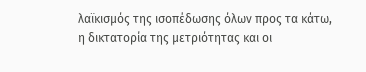λαϊκισμός της ισοπέδωσης όλων προς τα κάτω, η δικτατορία της μετριότητας και οι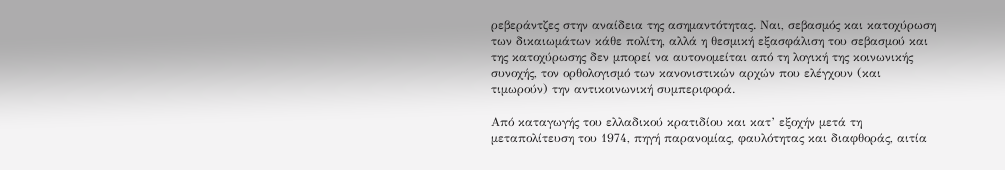ρεβεράντζες στην αναίδεια της ασημαντότητας. Ναι, σεβασμός και κατοχύρωση των δικαιωμάτων κάθε πολίτη, αλλά η θεσμική εξασφάλιση του σεβασμού και της κατοχύρωσης δεν μπορεί να αυτονομείται από τη λογική της κοινωνικής συνοχής, τον ορθολογισμό των κανονιστικών αρχών που ελέγχουν (και τιμωρούν) την αντικοινωνική συμπεριφορά.

Από καταγωγής του ελλαδικού κρατιδίου και κατ’ εξοχήν μετά τη μεταπολίτευση του 1974, πηγή παρανομίας, φαυλότητας και διαφθοράς, αιτία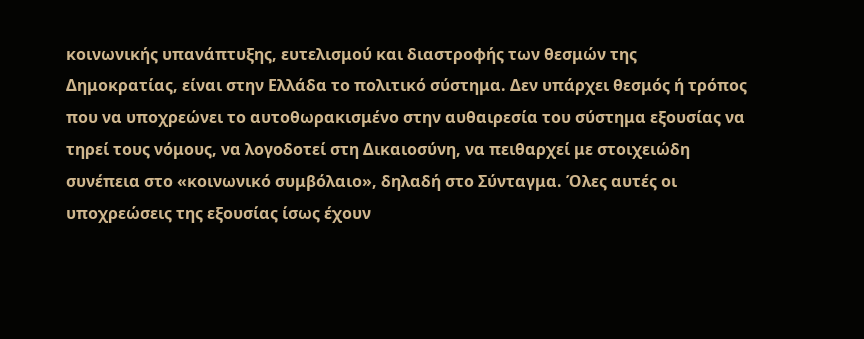κοινωνικής υπανάπτυξης, ευτελισμού και διαστροφής των θεσμών της Δημοκρατίας, είναι στην Ελλάδα το πολιτικό σύστημα. Δεν υπάρχει θεσμός ή τρόπος που να υποχρεώνει το αυτοθωρακισμένο στην αυθαιρεσία του σύστημα εξουσίας να τηρεί τους νόμους, να λογοδοτεί στη Δικαιοσύνη, να πειθαρχεί με στοιχειώδη συνέπεια στο «κοινωνικό συμβόλαιο», δηλαδή στο Σύνταγμα. Όλες αυτές οι υποχρεώσεις της εξουσίας ίσως έχουν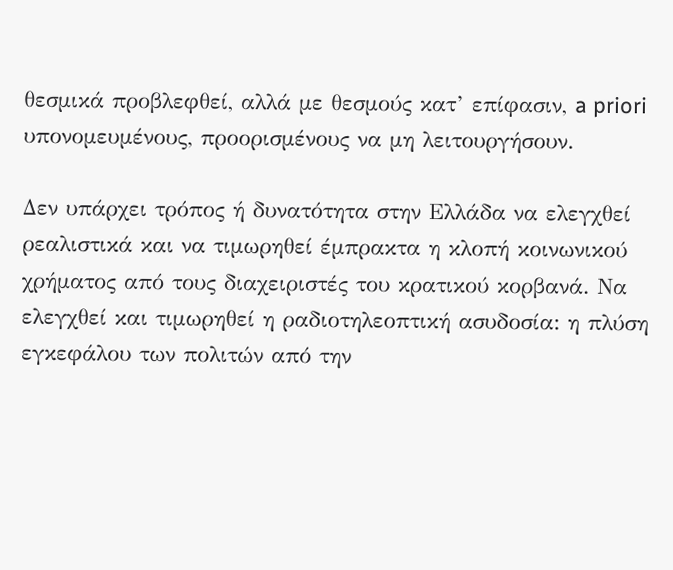θεσμικά προβλεφθεί, αλλά με θεσμούς κατ’ επίφασιν, a priori υπονομευμένους, προορισμένους να μη λειτουργήσουν.

Δεν υπάρχει τρόπος ή δυνατότητα στην Ελλάδα να ελεγχθεί ρεαλιστικά και να τιμωρηθεί έμπρακτα η κλοπή κοινωνικού χρήματος από τους διαχειριστές του κρατικού κορβανά. Να ελεγχθεί και τιμωρηθεί η ραδιοτηλεοπτική ασυδοσία: η πλύση εγκεφάλου των πολιτών από την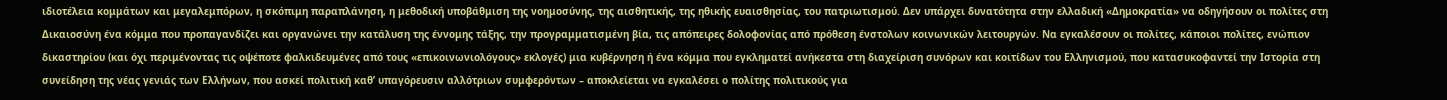ιδιοτέλεια κομμάτων και μεγαλεμπόρων, η σκόπιμη παραπλάνηση, η μεθοδική υποβάθμιση της νοημοσύνης, της αισθητικής, της ηθικής ευαισθησίας, του πατριωτισμού. Δεν υπάρχει δυνατότητα στην ελλαδική «Δημοκρατία» να οδηγήσουν οι πολίτες στη Δικαιοσύνη ένα κόμμα που προπαγανδίζει και οργανώνει την κατάλυση της έννομης τάξης, την προγραμματισμένη βία, τις απόπειρες δολοφονίας από πρόθεση ένστολων κοινωνικών λειτουργών. Να εγκαλέσουν οι πολίτες, κάποιοι πολίτες, ενώπιον δικαστηρίου (και όχι περιμένοντας τις οψέποτε φαλκιδευμένες από τους «επικοινωνιολόγους» εκλογές) μια κυβέρνηση ή ένα κόμμα που εγκληματεί ανήκεστα στη διαχείριση συνόρων και κοιτίδων του Ελληνισμού, που κατασυκοφαντεί την Ιστορία στη συνείδηση της νέας γενιάς των Ελλήνων, που ασκεί πολιτική καθ’ υπαγόρευσιν αλλότριων συμφερόντων – αποκλείεται να εγκαλέσει ο πολίτης πολιτικούς για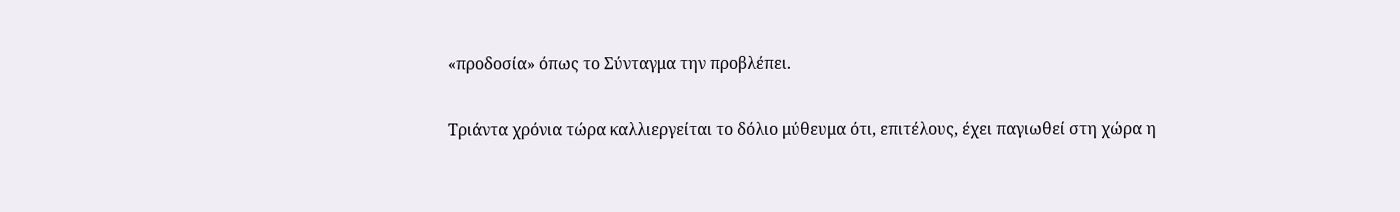«προδοσία» όπως το Σύνταγμα την προβλέπει.

Τριάντα χρόνια τώρα καλλιεργείται το δόλιο μύθευμα ότι, επιτέλους, έχει παγιωθεί στη χώρα η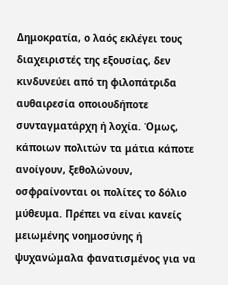Δημοκρατία, ο λαός εκλέγει τους διαχειριστές της εξουσίας, δεν κινδυνεύει από τη φιλοπάτριδα αυθαιρεσία οποιουδήποτε συνταγματάρχη ή λοχία. Όμως, κάποιων πολιτών τα μάτια κάποτε ανοίγουν, ξεθολώνουν, οσφραίνονται οι πολίτες το δόλιο μύθευμα. Πρέπει να είναι κανείς μειωμένης νοημοσύνης ή ψυχανώμαλα φανατισμένος για να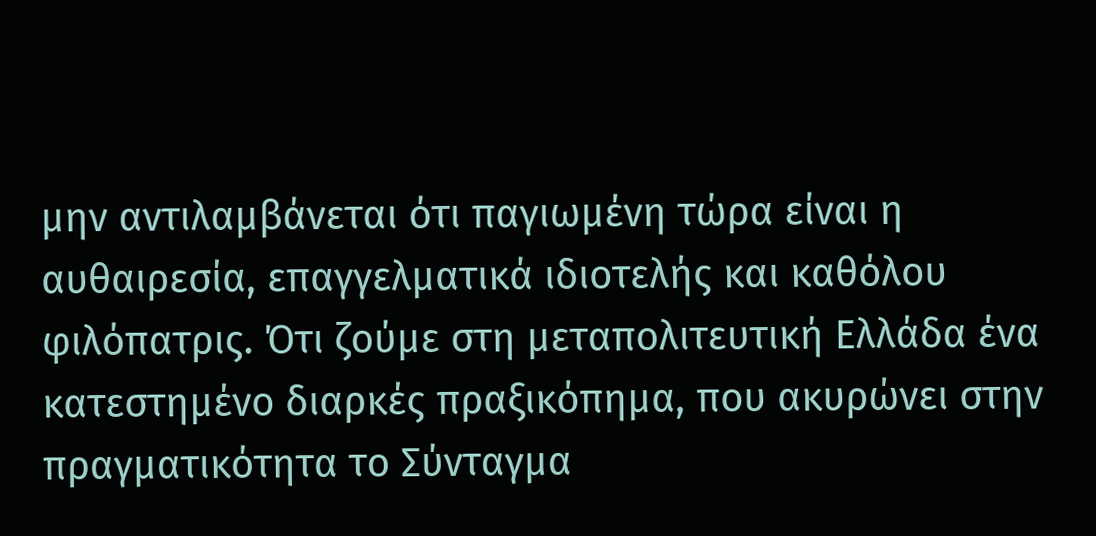μην αντιλαμβάνεται ότι παγιωμένη τώρα είναι η αυθαιρεσία, επαγγελματικά ιδιοτελής και καθόλου φιλόπατρις. Ότι ζούμε στη μεταπολιτευτική Ελλάδα ένα κατεστημένο διαρκές πραξικόπημα, που ακυρώνει στην πραγματικότητα το Σύνταγμα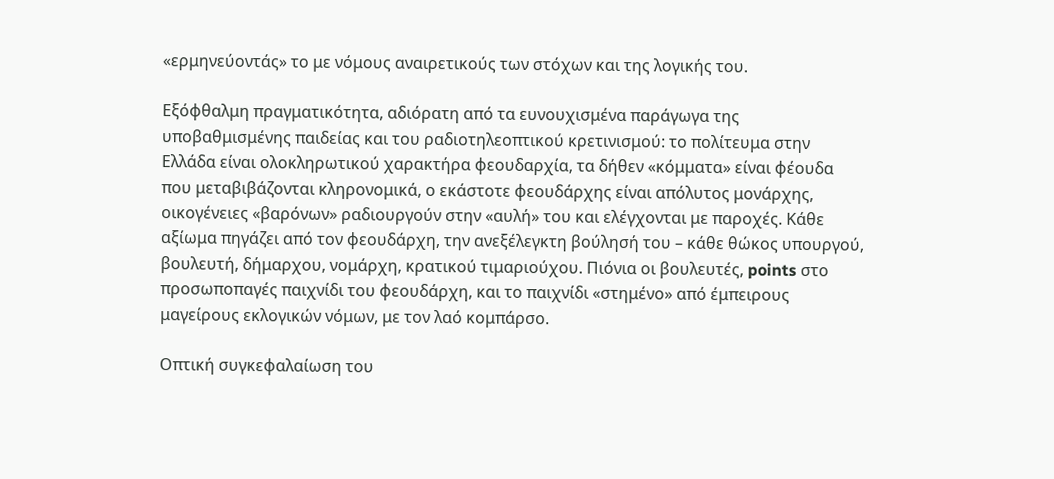«ερμηνεύοντάς» το με νόμους αναιρετικούς των στόχων και της λογικής του.

Εξόφθαλμη πραγματικότητα, αδιόρατη από τα ευνουχισμένα παράγωγα της υποβαθμισμένης παιδείας και του ραδιοτηλεοπτικού κρετινισμού: το πολίτευμα στην Ελλάδα είναι ολοκληρωτικού χαρακτήρα φεουδαρχία, τα δήθεν «κόμματα» είναι φέουδα που μεταβιβάζονται κληρονομικά, ο εκάστοτε φεουδάρχης είναι απόλυτος μονάρχης, οικογένειες «βαρόνων» ραδιουργούν στην «αυλή» του και ελέγχονται με παροχές. Κάθε αξίωμα πηγάζει από τον φεουδάρχη, την ανεξέλεγκτη βούλησή του – κάθε θώκος υπουργού, βουλευτή, δήμαρχου, νομάρχη, κρατικού τιμαριούχου. Πιόνια οι βουλευτές, points στο προσωποπαγές παιχνίδι του φεουδάρχη, και το παιχνίδι «στημένο» από έμπειρους μαγείρους εκλογικών νόμων, με τον λαό κομπάρσο.

Οπτική συγκεφαλαίωση του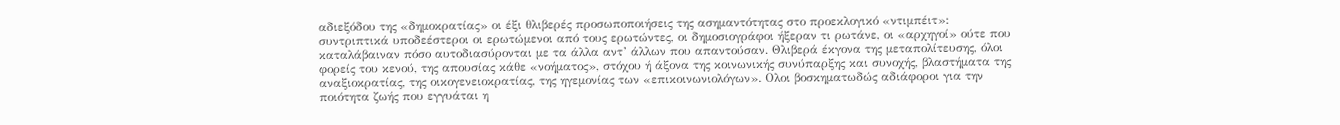αδιεξόδου της «δημοκρατίας» οι έξι θλιβερές προσωποποιήσεις της ασημαντότητας στο προεκλογικό «ντιμπέιτ»: συντριπτικά υποδεέστεροι οι ερωτώμενοι από τους ερωτώντες, οι δημοσιογράφοι ήξεραν τι ρωτάνε, οι «αρχηγοί» ούτε που καταλάβαιναν πόσο αυτοδιασύρονται με τα άλλα αντ’ άλλων που απαντούσαν. Θλιβερά έκγονα της μεταπολίτευσης, όλοι φορείς του κενού, της απουσίας κάθε «νοήματος», στόχου ή άξονα της κοινωνικής συνύπαρξης και συνοχής, βλαστήματα της αναξιοκρατίας, της οικογενειοκρατίας, της ηγεμονίας των «επικοινωνιολόγων». Ολοι βοσκηματωδώς αδιάφοροι για την ποιότητα ζωής που εγγυάται η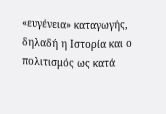«ευγένεια» καταγωγής, δηλαδή η Ιστορία και ο πολιτισμός ως κατά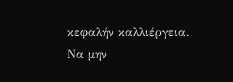κεφαλήν καλλιέργεια. Να μην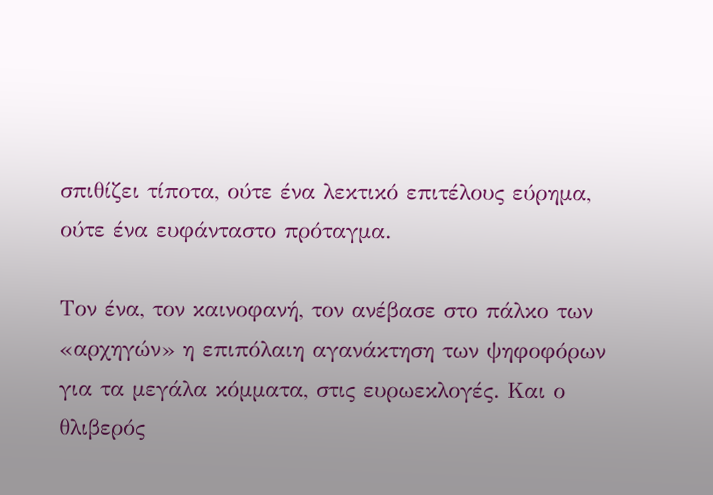σπιθίζει τίποτα, ούτε ένα λεκτικό επιτέλους εύρημα, ούτε ένα ευφάνταστο πρόταγμα.

Τον ένα, τον καινοφανή, τον ανέβασε στο πάλκο των «αρχηγών» η επιπόλαιη αγανάκτηση των ψηφοφόρων για τα μεγάλα κόμματα, στις ευρωεκλογές. Και ο θλιβερός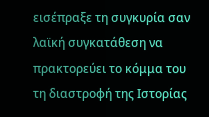εισέπραξε τη συγκυρία σαν λαϊκή συγκατάθεση να πρακτορεύει το κόμμα του τη διαστροφή της Ιστορίας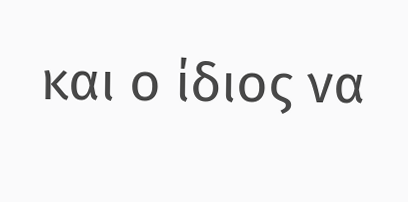και ο ίδιος να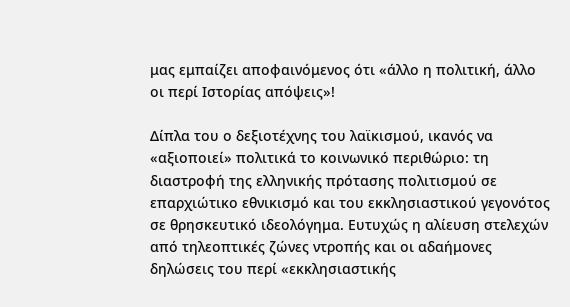μας εμπαίζει αποφαινόμενος ότι «άλλο η πολιτική, άλλο οι περί Ιστορίας απόψεις»!

Δίπλα του ο δεξιοτέχνης του λαϊκισμού, ικανός να «αξιοποιεί» πολιτικά το κοινωνικό περιθώριο: τη διαστροφή της ελληνικής πρότασης πολιτισμού σε επαρχιώτικο εθνικισμό και του εκκλησιαστικού γεγονότος σε θρησκευτικό ιδεολόγημα. Ευτυχώς η αλίευση στελεχών από τηλεοπτικές ζώνες ντροπής και οι αδαήμονες δηλώσεις του περί «εκκλησιαστικής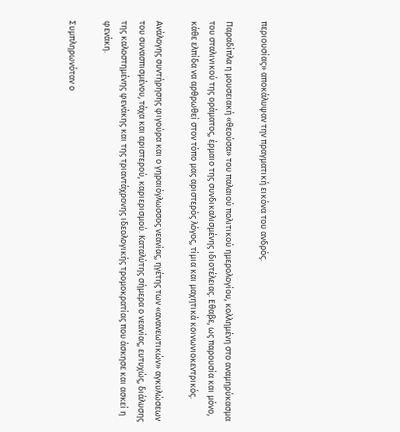περιουσίας» αποκάλυψαν την πραγματική εικόνα του ανδρός.

Παραδίπλα η μουσειακή «θεούσα» του παλαιού πολιτικού ημερολογίου, κολλημένη στο αναμηρύκασμα του σταλινικού της οράματος, έρμαιο της συνδικαλισμένης ιδιοτέλειας. Εθαβε, ως παρουσία και μόνο, κάθε ελπίδα να αρθρωθεί στον τόπο μας αριστερός λόγος, τίμια και μαχητικά κοινωνιοκεντρικός.

Ανάλογης συντήρησης φιγούρα και ο γηραιόγλωσσος νεανίας, ηγέτης των «ανανεωτικών» αγκυλώσεων του συνασπισμένου, τάχα και αριστερού, καριερισμού. Καταλύτης σήμερα ο νεανίας, ευτυχώς, διάλυσης της καλοστημένης φενάκης και της τριαντάχρονης ιδεολογικής τρομοκρατίας που άσκησε και ασκεί η φενάκη.

Συμπληρωνόταν ο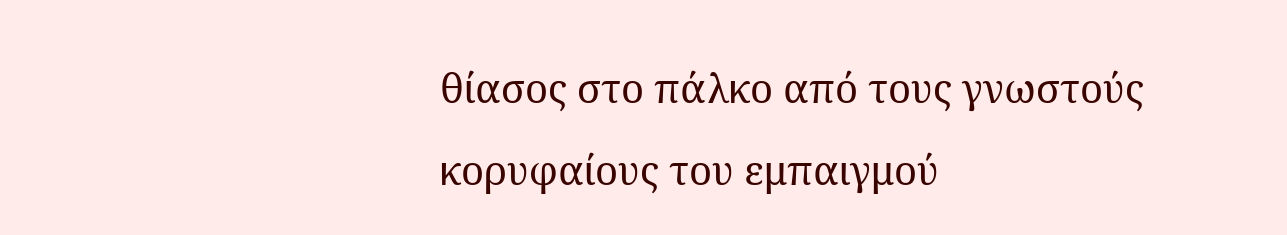θίασος στο πάλκο από τους γνωστούς κορυφαίους του εμπαιγμού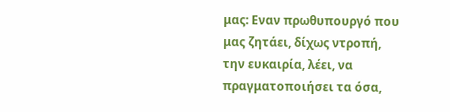μας: Εναν πρωθυπουργό που μας ζητάει, δίχως ντροπή, την ευκαιρία, λέει, να πραγματοποιήσει τα όσα,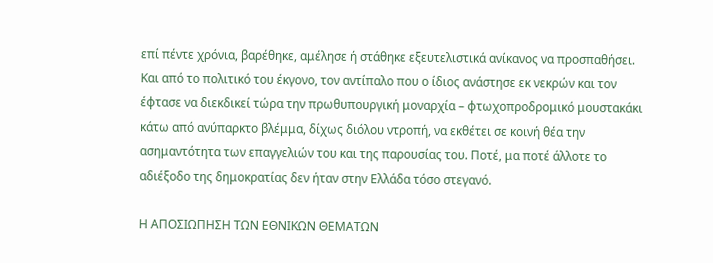επί πέντε χρόνια, βαρέθηκε, αμέλησε ή στάθηκε εξευτελιστικά ανίκανος να προσπαθήσει. Και από το πολιτικό του έκγονο, τον αντίπαλο που ο ίδιος ανάστησε εκ νεκρών και τον έφτασε να διεκδικεί τώρα την πρωθυπουργική μοναρχία – φτωχοπροδρομικό μουστακάκι κάτω από ανύπαρκτο βλέμμα, δίχως διόλου ντροπή, να εκθέτει σε κοινή θέα την ασημαντότητα των επαγγελιών του και της παρουσίας του. Ποτέ, μα ποτέ άλλοτε το αδιέξοδο της δημοκρατίας δεν ήταν στην Ελλάδα τόσο στεγανό.

Η ΑΠΟΣΙΩΠΗΣΗ ΤΩΝ ΕΘΝΙΚΩΝ ΘΕΜΑΤΩΝ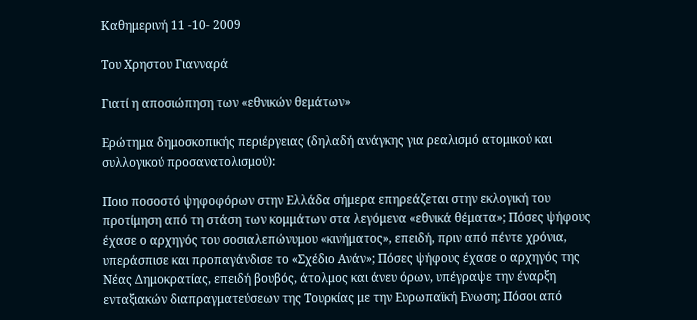Καθημερινή 11 -10- 2009

Tου Χρηστου Γιανναρά

Γιατί η αποσιώπηση των «εθνικών θεμάτων»

Eρώτημα δημοσκοπικής περιέργειας (δηλαδή ανάγκης για ρεαλισμό ατομικού και συλλογικού προσανατολισμού):

Ποιο ποσοστό ψηφοφόρων στην Ελλάδα σήμερα επηρεάζεται στην εκλογική του προτίμηση από τη στάση των κομμάτων στα λεγόμενα «εθνικά θέματα»; Πόσες ψήφους έχασε ο αρχηγός του σοσιαλεπώνυμου «κινήματος», επειδή, πριν από πέντε χρόνια, υπεράσπισε και προπαγάνδισε το «Σχέδιο Ανάν»; Πόσες ψήφους έχασε ο αρχηγός της Νέας Δημοκρατίας, επειδή βουβός, άτολμος και άνευ όρων, υπέγραψε την έναρξη ενταξιακών διαπραγματεύσεων της Τουρκίας με την Ευρωπαϊκή Ενωση; Πόσοι από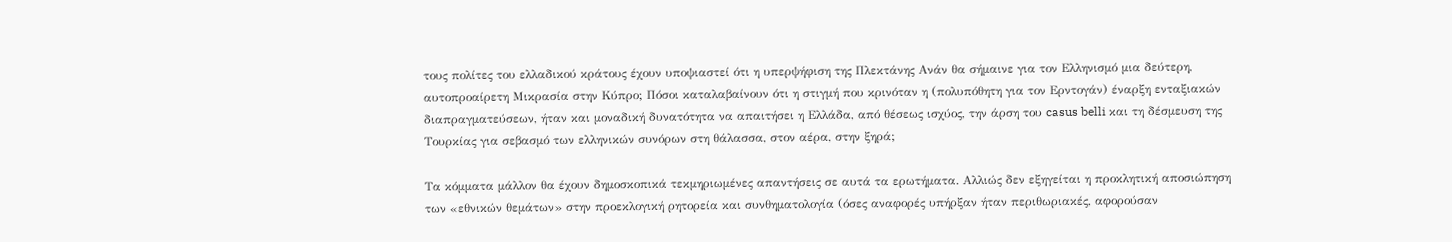τους πολίτες του ελλαδικού κράτους έχουν υποψιαστεί ότι η υπερψήφιση της Πλεκτάνης Ανάν θα σήμαινε για τον Ελληνισμό μια δεύτερη, αυτοπροαίρετη Μικρασία στην Κύπρο; Πόσοι καταλαβαίνουν ότι η στιγμή που κρινόταν η (πολυπόθητη για τον Ερντογάν) έναρξη ενταξιακών διαπραγματεύσεων, ήταν και μοναδική δυνατότητα να απαιτήσει η Ελλάδα, από θέσεως ισχύος, την άρση του casus belli και τη δέσμευση της Τουρκίας για σεβασμό των ελληνικών συνόρων στη θάλασσα, στον αέρα, στην ξηρά;

Τα κόμματα μάλλον θα έχουν δημοσκοπικά τεκμηριωμένες απαντήσεις σε αυτά τα ερωτήματα. Αλλιώς δεν εξηγείται η προκλητική αποσιώπηση των «εθνικών θεμάτων» στην προεκλογική ρητορεία και συνθηματολογία (όσες αναφορές υπήρξαν ήταν περιθωριακές, αφορούσαν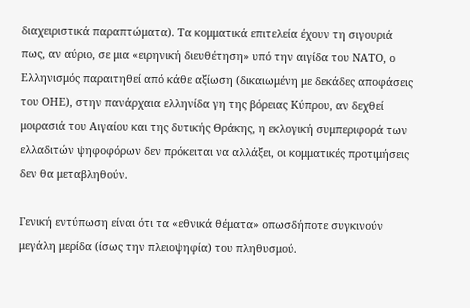διαχειριστικά παραπτώματα). Τα κομματικά επιτελεία έχουν τη σιγουριά πως, αν αύριο, σε μια «ειρηνική διευθέτηση» υπό την αιγίδα του ΝΑΤΟ, ο Ελληνισμός παραιτηθεί από κάθε αξίωση (δικαιωμένη με δεκάδες αποφάσεις του ΟΗΕ), στην πανάρχαια ελληνίδα γη της βόρειας Κύπρου, αν δεχθεί μοιρασιά του Αιγαίου και της δυτικής Θράκης, η εκλογική συμπεριφορά των ελλαδιτών ψηφοφόρων δεν πρόκειται να αλλάξει, οι κομματικές προτιμήσεις δεν θα μεταβληθούν.

Γενική εντύπωση είναι ότι τα «εθνικά θέματα» οπωσδήποτε συγκινούν μεγάλη μερίδα (ίσως την πλειοψηφία) του πληθυσμού.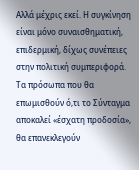Αλλά μέχρις εκεί. Η συγκίνηση είναι μόνο συναισθηματική, επιδερμική, δίχως συνέπειες στην πολιτική συμπεριφορά. Τα πρόσωπα που θα επωμισθούν ό,τι το Σύνταγμα αποκαλεί «έσχατη προδοσία», θα επανεκλεγούν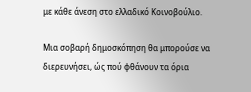με κάθε άνεση στο ελλαδικό Κοινοβούλιο.

Μια σοβαρή δημοσκόπηση θα μπορούσε να διερευνήσει, ώς πού φθάνουν τα όρια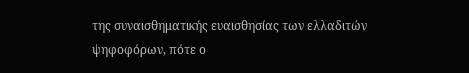της συναισθηματικής ευαισθησίας των ελλαδιτών ψηφοφόρων, πότε ο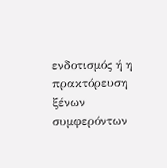ενδοτισμός ή η πρακτόρευση ξένων συμφερόντων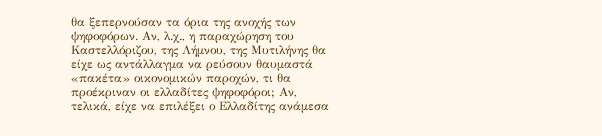θα ξεπερνούσαν τα όρια της ανοχής των ψηφοφόρων. Αν, λ.χ., η παραχώρηση του Καστελλόριζου, της Λήμνου, της Μυτιλήνης θα είχε ως αντάλλαγμα να ρεύσουν θαυμαστά «πακέτα» οικονομικών παροχών, τι θα προέκριναν οι ελλαδίτες ψηφοφόροι; Αν, τελικά, είχε να επιλέξει ο Ελλαδίτης ανάμεσα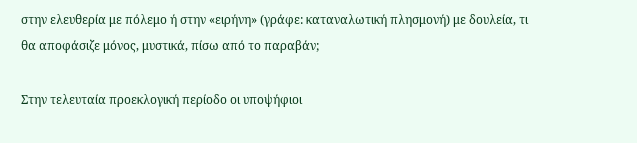στην ελευθερία με πόλεμο ή στην «ειρήνη» (γράφε: καταναλωτική πλησμονή) με δουλεία, τι θα αποφάσιζε μόνος, μυστικά, πίσω από το παραβάν;

Στην τελευταία προεκλογική περίοδο οι υποψήφιοι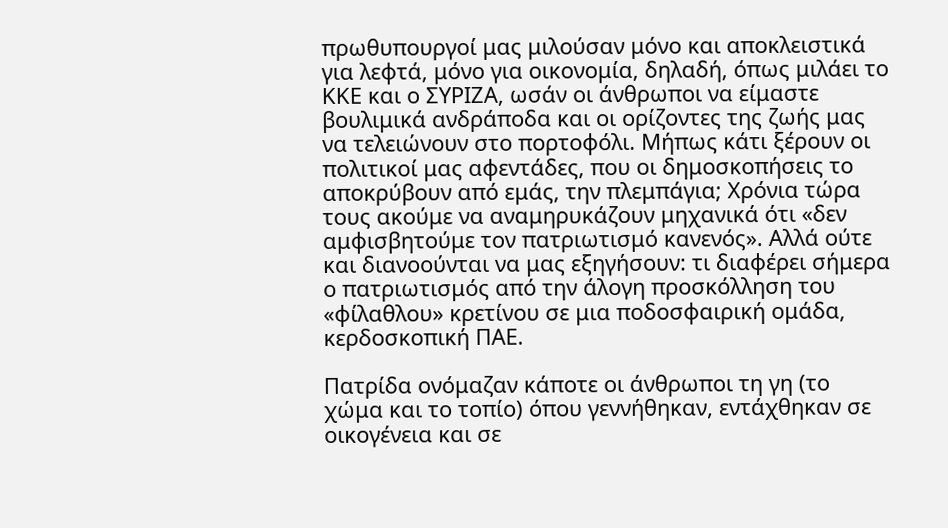πρωθυπουργοί μας μιλούσαν μόνο και αποκλειστικά για λεφτά, μόνο για οικονομία, δηλαδή, όπως μιλάει το ΚΚΕ και ο ΣΥΡΙΖΑ, ωσάν οι άνθρωποι να είμαστε βουλιμικά ανδράποδα και οι ορίζοντες της ζωής μας να τελειώνουν στο πορτοφόλι. Μήπως κάτι ξέρουν οι πολιτικοί μας αφεντάδες, που οι δημοσκοπήσεις το αποκρύβουν από εμάς, την πλεμπάγια; Χρόνια τώρα τους ακούμε να αναμηρυκάζουν μηχανικά ότι «δεν αμφισβητούμε τον πατριωτισμό κανενός». Αλλά ούτε και διανοούνται να μας εξηγήσουν: τι διαφέρει σήμερα ο πατριωτισμός από την άλογη προσκόλληση του «φίλαθλου» κρετίνου σε μια ποδοσφαιρική ομάδα, κερδοσκοπική ΠΑΕ.

Πατρίδα ονόμαζαν κάποτε οι άνθρωποι τη γη (το χώμα και το τοπίο) όπου γεννήθηκαν, εντάχθηκαν σε οικογένεια και σε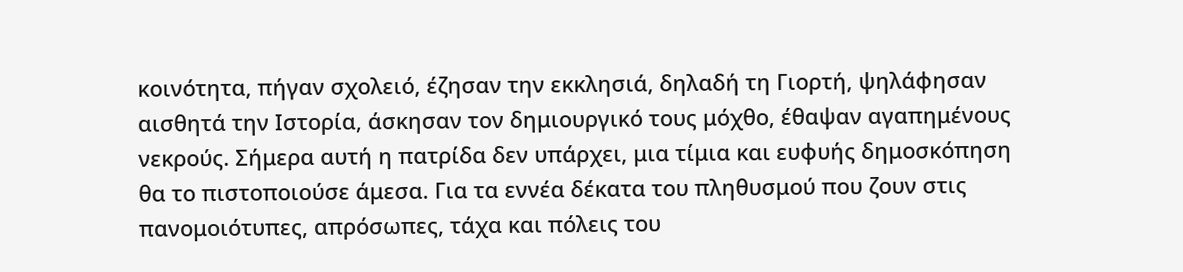κοινότητα, πήγαν σχολειό, έζησαν την εκκλησιά, δηλαδή τη Γιορτή, ψηλάφησαν αισθητά την Ιστορία, άσκησαν τον δημιουργικό τους μόχθο, έθαψαν αγαπημένους νεκρούς. Σήμερα αυτή η πατρίδα δεν υπάρχει, μια τίμια και ευφυής δημοσκόπηση θα το πιστοποιούσε άμεσα. Για τα εννέα δέκατα του πληθυσμού που ζουν στις πανομοιότυπες, απρόσωπες, τάχα και πόλεις του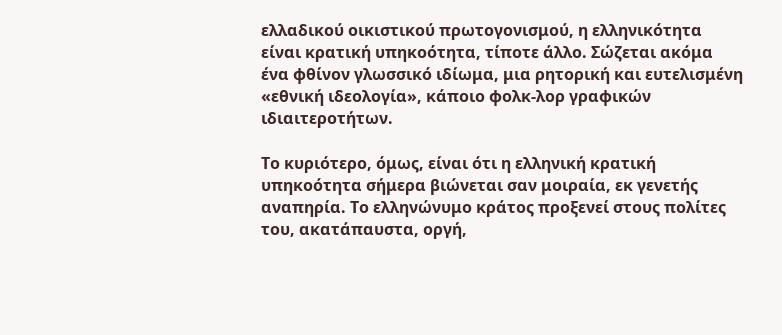ελλαδικού οικιστικού πρωτογονισμού, η ελληνικότητα είναι κρατική υπηκοότητα, τίποτε άλλο. Σώζεται ακόμα ένα φθίνον γλωσσικό ιδίωμα, μια ρητορική και ευτελισμένη «εθνική ιδεολογία», κάποιο φολκ-λορ γραφικών ιδιαιτεροτήτων.

Το κυριότερο, όμως, είναι ότι η ελληνική κρατική υπηκοότητα σήμερα βιώνεται σαν μοιραία, εκ γενετής αναπηρία. Το ελληνώνυμο κράτος προξενεί στους πολίτες του, ακατάπαυστα, οργή,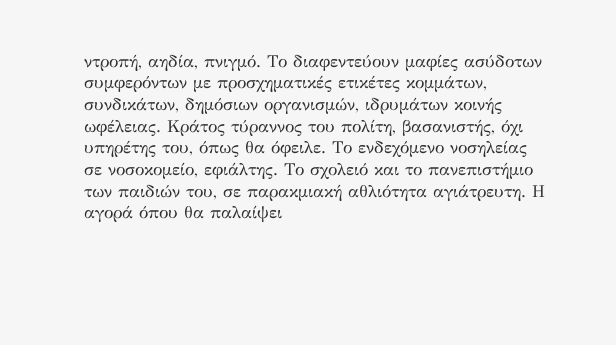ντροπή, αηδία, πνιγμό. Το διαφεντεύουν μαφίες ασύδοτων συμφερόντων με προσχηματικές ετικέτες κομμάτων, συνδικάτων, δημόσιων οργανισμών, ιδρυμάτων κοινής ωφέλειας. Κράτος τύραννος του πολίτη, βασανιστής, όχι υπηρέτης του, όπως θα όφειλε. Το ενδεχόμενο νοσηλείας σε νοσοκομείο, εφιάλτης. Το σχολειό και το πανεπιστήμιο των παιδιών του, σε παρακμιακή αθλιότητα αγιάτρευτη. Η αγορά όπου θα παλαίψει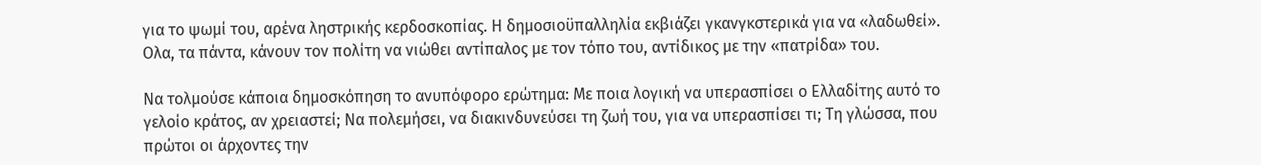για το ψωμί του, αρένα ληστρικής κερδοσκοπίας. Η δημοσιοϋπαλληλία εκβιάζει γκανγκστερικά για να «λαδωθεί». Ολα, τα πάντα, κάνουν τον πολίτη να νιώθει αντίπαλος με τον τόπο του, αντίδικος με την «πατρίδα» του.

Να τολμούσε κάποια δημοσκόπηση το ανυπόφορο ερώτημα: Με ποια λογική να υπερασπίσει ο Ελλαδίτης αυτό το γελοίο κράτος, αν χρειαστεί; Να πολεμήσει, να διακινδυνεύσει τη ζωή του, για να υπερασπίσει τι; Τη γλώσσα, που πρώτοι οι άρχοντες την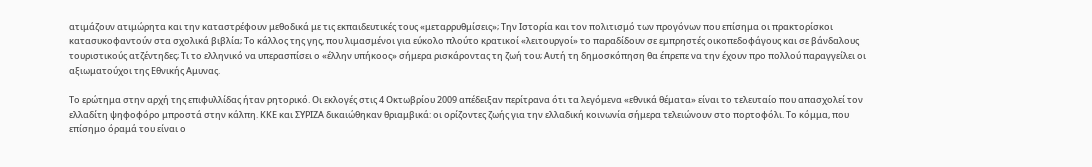ατιμάζουν ατιμώρητα και την καταστρέφουν μεθοδικά με τις εκπαιδευτικές τους «μεταρρυθμίσεις»; Την Ιστορία και τον πολιτισμό των προγόνων που επίσημα οι πρακτορίσκοι κατασυκοφαντούν στα σχολικά βιβλία; Το κάλλος της γης, που λιμασμένοι για εύκολο πλούτο κρατικοί «λειτουργοί» το παραδίδουν σε εμπρηστές οικοπεδοφάγους και σε βάνδαλους τουριστικούς ατζέντηδες; Τι το ελληνικό να υπερασπίσει ο «έλλην υπήκοος» σήμερα ρισκάροντας τη ζωή του; Αυτή τη δημοσκόπηση θα έπρεπε να την έχουν προ πολλού παραγγείλει οι αξιωματούχοι της Εθνικής Αμυνας.

Το ερώτημα στην αρχή της επιφυλλίδας ήταν ρητορικό. Οι εκλογές στις 4 Οκτωβρίου 2009 απέδειξαν περίτρανα ότι τα λεγόμενα «εθνικά θέματα» είναι το τελευταίο που απασχολεί τον ελλαδίτη ψηφοφόρο μπροστά στην κάλπη. ΚΚΕ και ΣΥΡΙΖΑ δικαιώθηκαν θριαμβικά: οι ορίζοντες ζωής για την ελλαδική κοινωνία σήμερα τελειώνουν στο πορτοφόλι. Το κόμμα, που επίσημο όραμά του είναι ο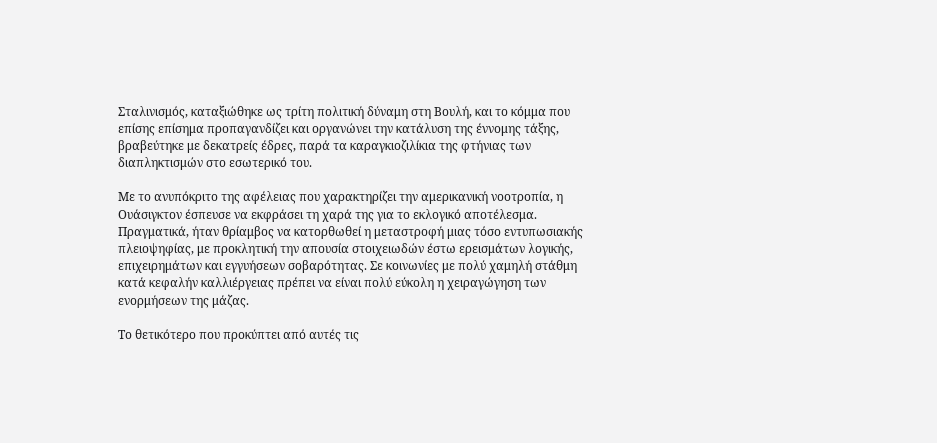Σταλινισμός, καταξιώθηκε ως τρίτη πολιτική δύναμη στη Βουλή, και το κόμμα που επίσης επίσημα προπαγανδίζει και οργανώνει την κατάλυση της έννομης τάξης, βραβεύτηκε με δεκατρείς έδρες, παρά τα καραγκιοζιλίκια της φτήνιας των διαπληκτισμών στο εσωτερικό του.

Με το ανυπόκριτο της αφέλειας που χαρακτηρίζει την αμερικανική νοοτροπία, η Ουάσιγκτον έσπευσε να εκφράσει τη χαρά της για το εκλογικό αποτέλεσμα. Πραγματικά, ήταν θρίαμβος να κατορθωθεί η μεταστροφή μιας τόσο εντυπωσιακής πλειοψηφίας, με προκλητική την απουσία στοιχειωδών έστω ερεισμάτων λογικής, επιχειρημάτων και εγγυήσεων σοβαρότητας. Σε κοινωνίες με πολύ χαμηλή στάθμη κατά κεφαλήν καλλιέργειας πρέπει να είναι πολύ εύκολη η χειραγώγηση των ενορμήσεων της μάζας.

Το θετικότερο που προκύπτει από αυτές τις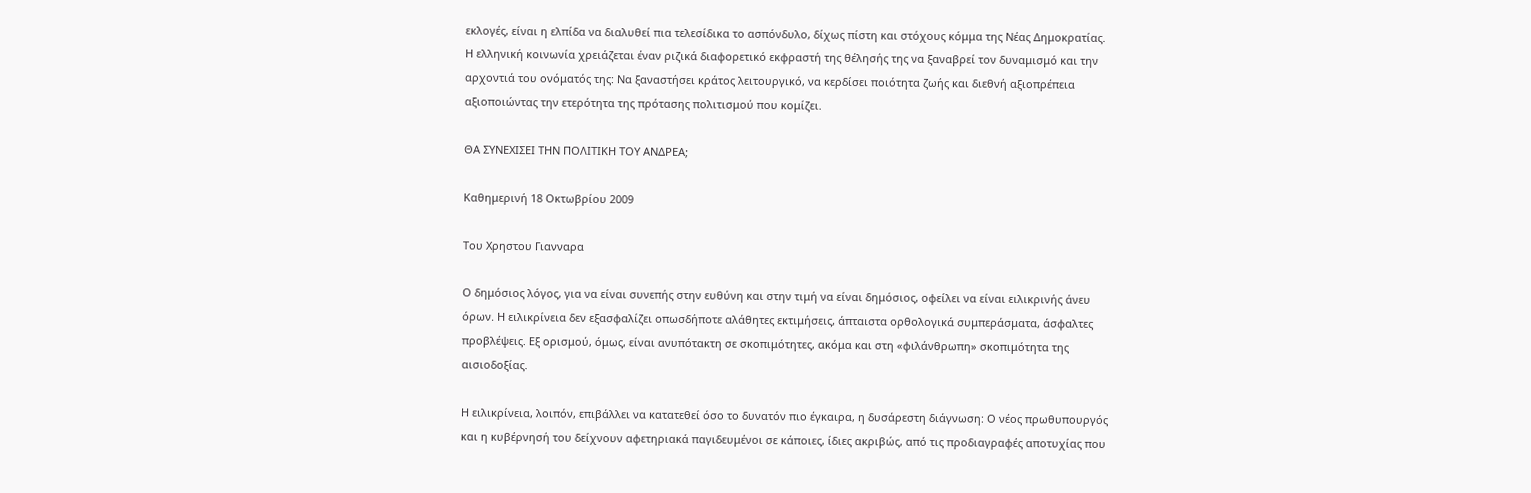εκλογές, είναι η ελπίδα να διαλυθεί πια τελεσίδικα το ασπόνδυλο, δίχως πίστη και στόχους κόμμα της Νέας Δημοκρατίας. Η ελληνική κοινωνία χρειάζεται έναν ριζικά διαφορετικό εκφραστή της θέλησής της να ξαναβρεί τον δυναμισμό και την αρχοντιά του ονόματός της: Να ξαναστήσει κράτος λειτουργικό, να κερδίσει ποιότητα ζωής και διεθνή αξιοπρέπεια αξιοποιώντας την ετερότητα της πρότασης πολιτισμού που κομίζει.

ΘΑ ΣΥΝΕΧΙΣΕΙ ΤΗΝ ΠΟΛΙΤΙΚΗ ΤΟΥ ΑΝΔΡΕΑ;

Καθημερινή 18 Οκτωβρίου 2009

Tου Χρηστου Γιανναρα

Ο δημόσιος λόγος, για να είναι συνεπής στην ευθύνη και στην τιμή να είναι δημόσιος, οφείλει να είναι ειλικρινής άνευ όρων. Η ειλικρίνεια δεν εξασφαλίζει οπωσδήποτε αλάθητες εκτιμήσεις, άπταιστα ορθολογικά συμπεράσματα, άσφαλτες προβλέψεις. Εξ ορισμού, όμως, είναι ανυπότακτη σε σκοπιμότητες, ακόμα και στη «φιλάνθρωπη» σκοπιμότητα της αισιοδοξίας.

Η ειλικρίνεια, λοιπόν, επιβάλλει να κατατεθεί όσο το δυνατόν πιο έγκαιρα, η δυσάρεστη διάγνωση: Ο νέος πρωθυπουργός και η κυβέρνησή του δείχνουν αφετηριακά παγιδευμένοι σε κάποιες, ίδιες ακριβώς, από τις προδιαγραφές αποτυχίας που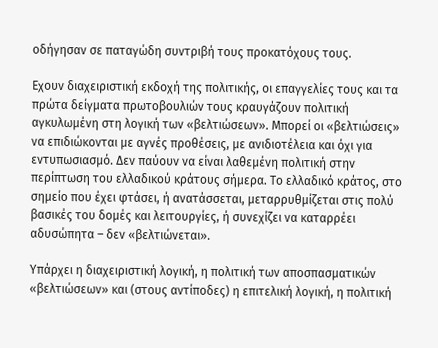οδήγησαν σε παταγώδη συντριβή τους προκατόχους τους.

Εχουν διαχειριστική εκδοχή της πολιτικής, οι επαγγελίες τους και τα πρώτα δείγματα πρωτοβουλιών τους κραυγάζουν πολιτική αγκυλωμένη στη λογική των «βελτιώσεων». Μπορεί οι «βελτιώσεις» να επιδιώκονται με αγνές προθέσεις, με ανιδιοτέλεια και όχι για εντυπωσιασμό. Δεν παύουν να είναι λαθεμένη πολιτική στην περίπτωση του ελλαδικού κράτους σήμερα. Το ελλαδικό κράτος, στο σημείο που έχει φτάσει, ή ανατάσσεται, μεταρρυθμίζεται στις πολύ βασικές του δομές και λειτουργίες, ή συνεχίζει να καταρρέει αδυσώπητα – δεν «βελτιώνεται».

Υπάρχει η διαχειριστική λογική, η πολιτική των αποσπασματικών «βελτιώσεων» και (στους αντίποδες) η επιτελική λογική, η πολιτική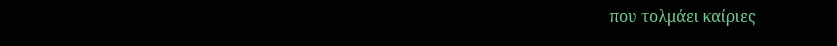που τολμάει καίριες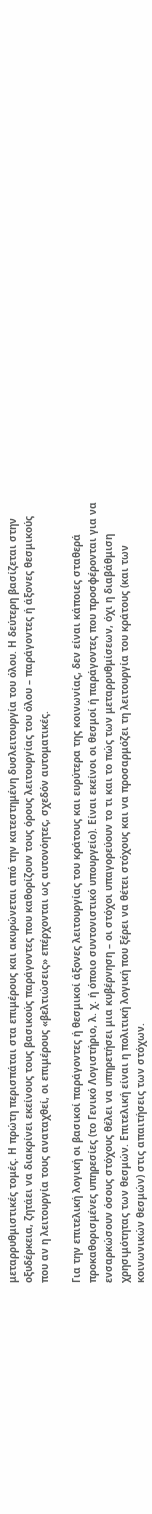μεταρρυθμιστικές τομές. Η πρώτη περισπάται στα επιμέρους και ακυρώνεται από την κατεστημένη δυσλειτουργία του όλου. Η δεύτερη βασίζεται στην οξυδέρκεια, ζητάει να διακρίνει εκείνους τους βασικούς παράγοντες που καθορίζουν τους όρους λειτουργίας του όλου – παράγοντες ή άξονες θεσμικούς που αν η λειτουργία τους αναταχθεί, οι επιμέρους «βελτιώσεις» επέρχονται ως αυτονόητες, σχεδόν αυτοματικές.

Για την επιτελική λογική οι βασικοί παράγοντες ή θεσμικοί άξονες λειτουργίας του κράτους και ευρύτερα της κοινωνίας, δεν είναι κάποιες σταθερά προκαθορισμένες υπηρεσίες (το Γενικό Λογιστήριο, λ. χ. ή όποιο συντονιστικό υπουργείο). Είναι εκείνοι οι θεσμοί ή παράγοντες που προσφέρονται για να ενσαρκώσουν όσους στόχους θέλει να υπηρετήσει μια κυβέρνηση – οι στόχοι υπαγορεύουν το τι και το πώς των μεταρρυθμίσεων, όχι η διαβάθμιση χρησιμότητας των θεσμών. Επιτελική είναι η πολιτική λογική που ξέρει να θέτει στόχους και να προσαρμόζει τη λειτουργία του κράτους (και των κοινωνικών θεσμών) στις απαιτήσεις των στόχων.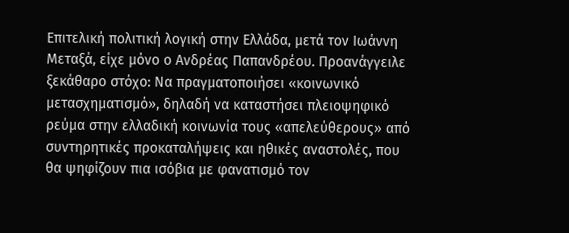Επιτελική πολιτική λογική στην Ελλάδα, μετά τον Ιωάννη Μεταξά, είχε μόνο ο Ανδρέας Παπανδρέου. Προανάγγειλε ξεκάθαρο στόχο: Να πραγματοποιήσει «κοινωνικό μετασχηματισμό», δηλαδή να καταστήσει πλειοψηφικό ρεύμα στην ελλαδική κοινωνία τους «απελεύθερους» από συντηρητικές προκαταλήψεις και ηθικές αναστολές, που θα ψηφίζουν πια ισόβια με φανατισμό τον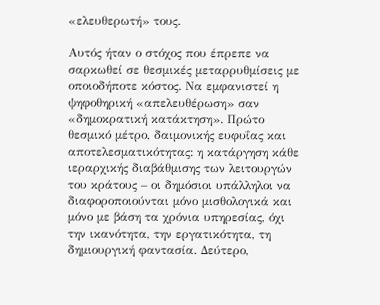«ελευθερωτή» τους.

Αυτός ήταν ο στόχος που έπρεπε να σαρκωθεί σε θεσμικές μεταρρυθμίσεις με οποιοδήποτε κόστος. Να εμφανιστεί η ψηφοθηρική «απελευθέρωση» σαν «δημοκρατική κατάκτηση». Πρώτο θεσμικό μέτρο, δαιμονικής ευφυΐας και αποτελεσματικότητας: η κατάργηση κάθε ιεραρχικής διαβάθμισης των λειτουργών του κράτους – οι δημόσιοι υπάλληλοι να διαφοροποιούνται μόνο μισθολογικά και μόνο με βάση τα χρόνια υπηρεσίας, όχι την ικανότητα, την εργατικότητα, τη δημιουργική φαντασία. Δεύτερο,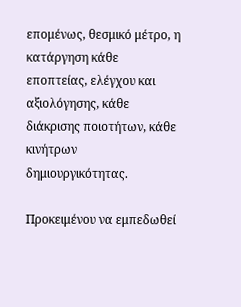επομένως, θεσμικό μέτρο, η κατάργηση κάθε εποπτείας, ελέγχου και αξιολόγησης, κάθε διάκρισης ποιοτήτων, κάθε κινήτρων δημιουργικότητας.

Προκειμένου να εμπεδωθεί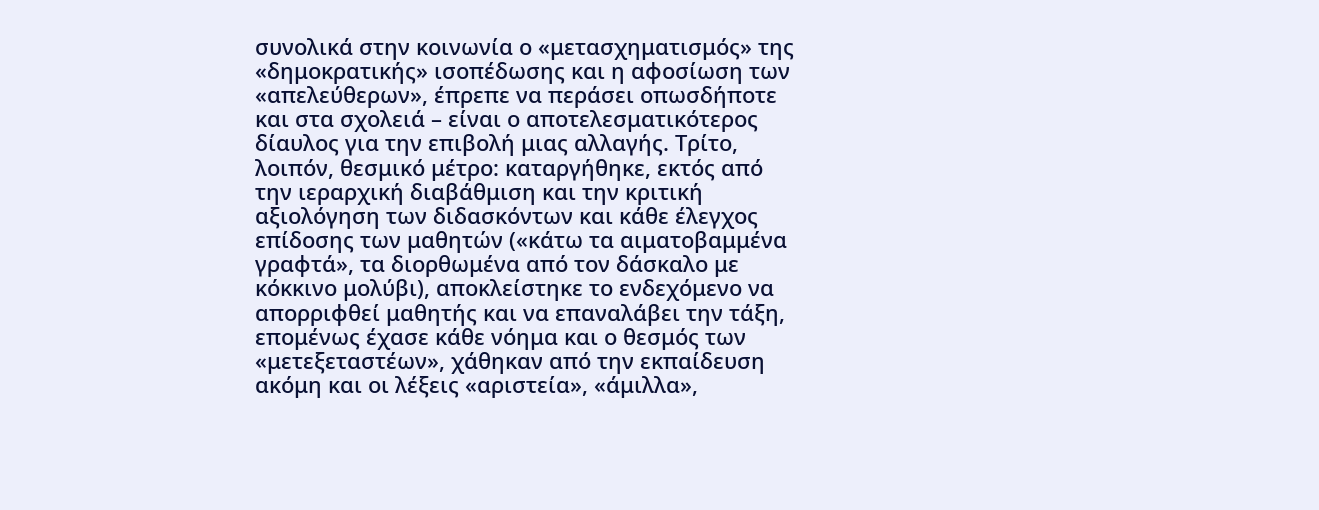συνολικά στην κοινωνία ο «μετασχηματισμός» της «δημοκρατικής» ισοπέδωσης και η αφοσίωση των «απελεύθερων», έπρεπε να περάσει οπωσδήποτε και στα σχολειά – είναι ο αποτελεσματικότερος δίαυλος για την επιβολή μιας αλλαγής. Τρίτο, λοιπόν, θεσμικό μέτρο: καταργήθηκε, εκτός από την ιεραρχική διαβάθμιση και την κριτική αξιολόγηση των διδασκόντων και κάθε έλεγχος επίδοσης των μαθητών («κάτω τα αιματοβαμμένα γραφτά», τα διορθωμένα από τον δάσκαλο με κόκκινο μολύβι), αποκλείστηκε το ενδεχόμενο να απορριφθεί μαθητής και να επαναλάβει την τάξη, επομένως έχασε κάθε νόημα και ο θεσμός των «μετεξεταστέων», χάθηκαν από την εκπαίδευση ακόμη και οι λέξεις «αριστεία», «άμιλλα»,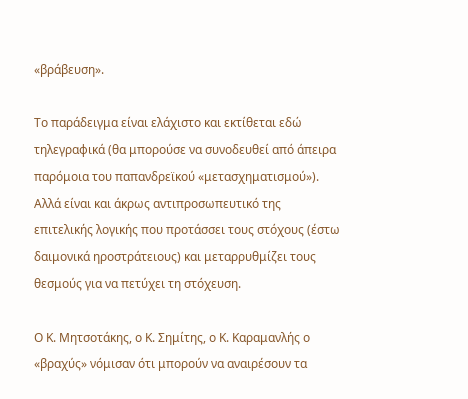«βράβευση».

Το παράδειγμα είναι ελάχιστο και εκτίθεται εδώ τηλεγραφικά (θα μπορούσε να συνοδευθεί από άπειρα παρόμοια του παπανδρεϊκού «μετασχηματισμού»). Αλλά είναι και άκρως αντιπροσωπευτικό της επιτελικής λογικής που προτάσσει τους στόχους (έστω δαιμονικά ηροστράτειους) και μεταρρυθμίζει τους θεσμούς για να πετύχει τη στόχευση.

Ο Κ. Μητσοτάκης, ο Κ. Σημίτης, ο Κ. Καραμανλής ο «βραχύς» νόμισαν ότι μπορούν να αναιρέσουν τα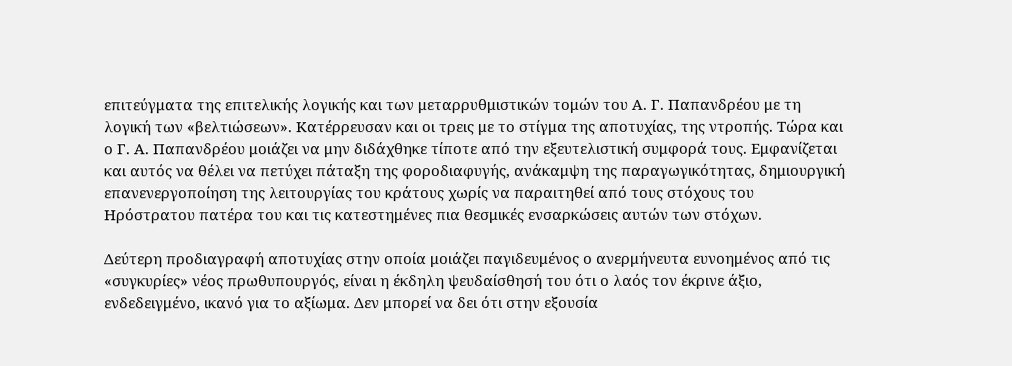επιτεύγματα της επιτελικής λογικής και των μεταρρυθμιστικών τομών του Α. Γ. Παπανδρέου με τη λογική των «βελτιώσεων». Κατέρρευσαν και οι τρεις με το στίγμα της αποτυχίας, της ντροπής. Τώρα και ο Γ. Α. Παπανδρέου μοιάζει να μην διδάχθηκε τίποτε από την εξευτελιστική συμφορά τους. Εμφανίζεται και αυτός να θέλει να πετύχει πάταξη της φοροδιαφυγής, ανάκαμψη της παραγωγικότητας, δημιουργική επανενεργοποίηση της λειτουργίας του κράτους χωρίς να παραιτηθεί από τους στόχους του Ηρόστρατου πατέρα του και τις κατεστημένες πια θεσμικές ενσαρκώσεις αυτών των στόχων.

Δεύτερη προδιαγραφή αποτυχίας στην οποία μοιάζει παγιδευμένος ο ανερμήνευτα ευνοημένος από τις «συγκυρίες» νέος πρωθυπουργός, είναι η έκδηλη ψευδαίσθησή του ότι ο λαός τον έκρινε άξιο, ενδεδειγμένο, ικανό για το αξίωμα. Δεν μπορεί να δει ότι στην εξουσία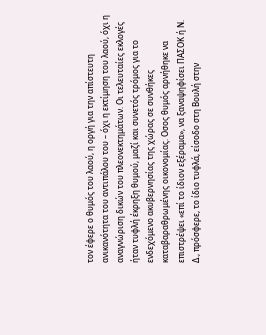τον έφερε ο θυμός του λαού, η οργή για την απίστευτη ανικανότητα του αντιπάλου του – όχι η εκτίμηση του λαού, όχι η αναγνώριση δικών του πλεονεκτημάτων. Οι τελευταίες εκλογές ήταν τυφλή έκρηξη θυμού, μαζί και συνετός τρόμος για το ενδεχόμενο ακυβερνησίας της χώρας σε συνθήκες καταβαραθρωμένης οικονομίας. Οσος θυμός αρνήθηκε να επιστρέψει «επί το ίδιον εξέραμα», να ξαναψηφίσει ΠΑΣΟΚ ή Ν. Δ., πρόσφερε, το ίδιο τυφλά, είσοδο στη Βουλή στην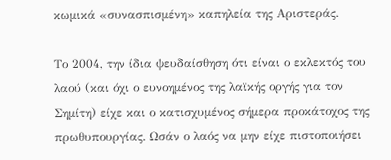κωμικά «συνασπισμένη» καπηλεία της Αριστεράς.

Το 2004, την ίδια ψευδαίσθηση ότι είναι ο εκλεκτός του λαού (και όχι ο ευνοημένος της λαϊκής οργής για τον Σημίτη) είχε και ο κατισχυμένος σήμερα προκάτοχος της πρωθυπουργίας. Ωσάν ο λαός να μην είχε πιστοποιήσει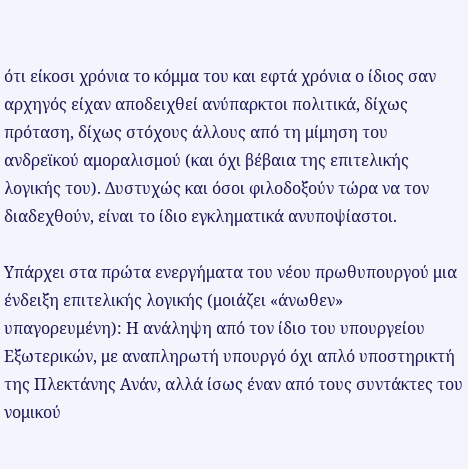ότι είκοσι χρόνια το κόμμα του και εφτά χρόνια ο ίδιος σαν αρχηγός είχαν αποδειχθεί ανύπαρκτοι πολιτικά, δίχως πρόταση, δίχως στόχους άλλους από τη μίμηση του ανδρεϊκού αμοραλισμού (και όχι βέβαια της επιτελικής λογικής του). Δυστυχώς και όσοι φιλοδοξούν τώρα να τον διαδεχθούν, είναι το ίδιο εγκληματικά ανυποψίαστοι.

Υπάρχει στα πρώτα ενεργήματα του νέου πρωθυπουργού μια ένδειξη επιτελικής λογικής (μοιάζει «άνωθεν» υπαγορευμένη): Η ανάληψη από τον ίδιο του υπουργείου Εξωτερικών, με αναπληρωτή υπουργό όχι απλό υποστηρικτή της Πλεκτάνης Ανάν, αλλά ίσως έναν από τους συντάκτες του νομικού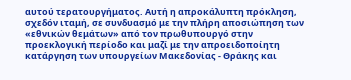αυτού τερατουργήματος. Αυτή η απροκάλυπτη πρόκληση, σχεδόν ιταμή, σε συνδυασμό με την πλήρη αποσιώπηση των «εθνικών θεμάτων» από τον πρωθυπουργό στην προεκλογική περίοδο και μαζί με την απροειδοποίητη κατάργηση των υπουργείων Μακεδονίας - Θράκης και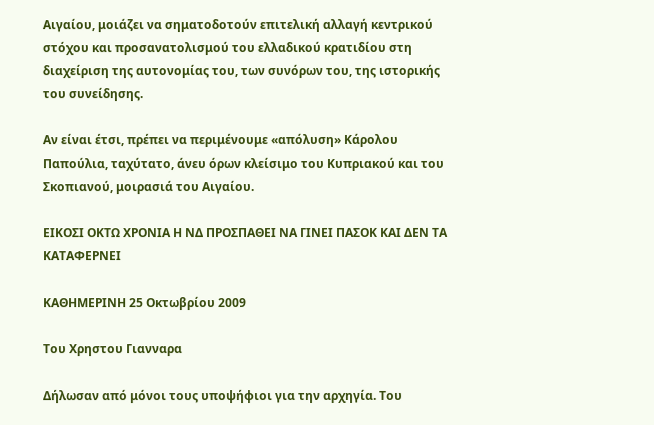Αιγαίου, μοιάζει να σηματοδοτούν επιτελική αλλαγή κεντρικού στόχου και προσανατολισμού του ελλαδικού κρατιδίου στη διαχείριση της αυτονομίας του, των συνόρων του, της ιστορικής του συνείδησης.

Αν είναι έτσι, πρέπει να περιμένουμε «απόλυση» Κάρολου Παπούλια, ταχύτατο, άνευ όρων κλείσιμο του Κυπριακού και του Σκοπιανού, μοιρασιά του Αιγαίου.

ΕΙΚΟΣΙ ΟΚΤΩ ΧΡΟΝΙΑ Η ΝΔ ΠΡΟΣΠΑΘΕΙ ΝΑ ΓΙΝΕΙ ΠΑΣΟΚ ΚΑΙ ΔΕΝ ΤΑ ΚΑΤΑΦΕΡΝΕΙ

ΚΑΘΗΜΕΡΙΝΗ 25 Οκτωβρίου 2009

Tου Χρηστου Γιανναρα

Δήλωσαν από μόνοι τους υποψήφιοι για την αρχηγία. Του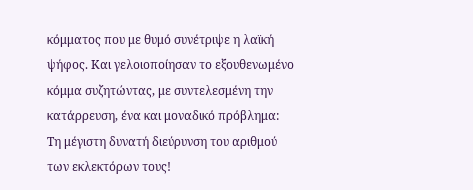κόμματος που με θυμό συνέτριψε η λαϊκή ψήφος. Και γελοιοποίησαν το εξουθενωμένο κόμμα συζητώντας, με συντελεσμένη την κατάρρευση, ένα και μοναδικό πρόβλημα: Τη μέγιστη δυνατή διεύρυνση του αριθμού των εκλεκτόρων τους!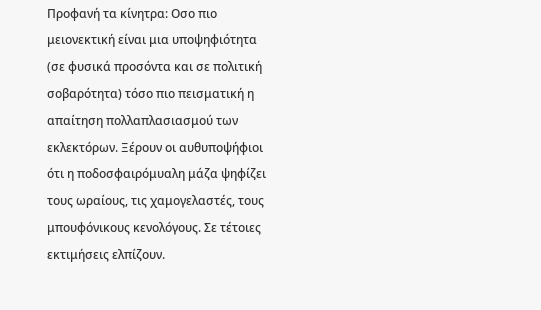Προφανή τα κίνητρα: Οσο πιο μειονεκτική είναι μια υποψηφιότητα (σε φυσικά προσόντα και σε πολιτική σοβαρότητα) τόσο πιο πεισματική η απαίτηση πολλαπλασιασμού των εκλεκτόρων. Ξέρουν οι αυθυποψήφιοι ότι η ποδοσφαιρόμυαλη μάζα ψηφίζει τους ωραίους, τις χαμογελαστές, τους μπουφόνικους κενολόγους. Σε τέτοιες εκτιμήσεις ελπίζουν.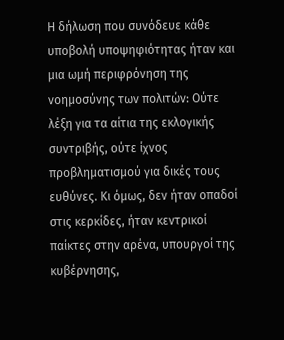Η δήλωση που συνόδευε κάθε υποβολή υποψηφιότητας ήταν και μια ωμή περιφρόνηση της νοημοσύνης των πολιτών: Ούτε λέξη για τα αίτια της εκλογικής συντριβής, ούτε ίχνος προβληματισμού για δικές τους ευθύνες. Κι όμως, δεν ήταν οπαδοί στις κερκίδες, ήταν κεντρικοί παίκτες στην αρένα, υπουργοί της κυβέρνησης,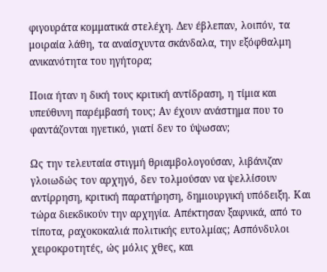φιγουράτα κομματικά στελέχη. Δεν έβλεπαν, λοιπόν, τα μοιραία λάθη, τα αναίσχυντα σκάνδαλα, την εξόφθαλμη ανικανότητα του ηγήτορα;

Ποια ήταν η δική τους κριτική αντίδραση, η τίμια και υπεύθυνη παρέμβασή τους; Αν έχουν ανάστημα που το φαντάζονται ηγετικό, γιατί δεν το ύψωσαν;

Ως την τελευταία στιγμή θριαμβολογούσαν, λιβάνιζαν γλοιωδώς τον αρχηγό, δεν τολμούσαν να ψελλίσουν αντίρρηση, κριτική παρατήρηση, δημιουργική υπόδειξη. Και τώρα διεκδικούν την αρχηγία. Απέκτησαν ξαφνικά, από το τίποτα, ραχοκοκαλιά πολιτικής ευτολμίας; Ασπόνδυλοι χειροκροτητές, ώς μόλις χθες, και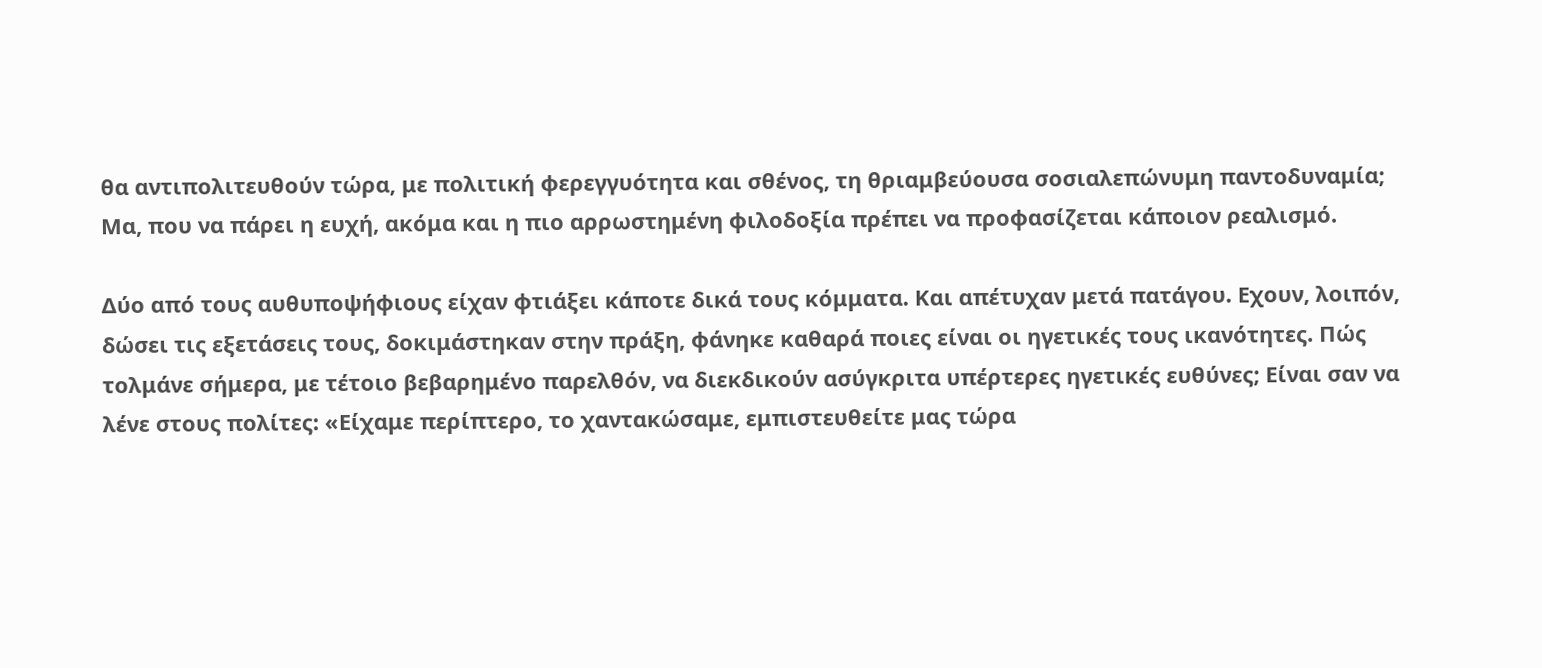θα αντιπολιτευθούν τώρα, με πολιτική φερεγγυότητα και σθένος, τη θριαμβεύουσα σοσιαλεπώνυμη παντοδυναμία; Μα, που να πάρει η ευχή, ακόμα και η πιο αρρωστημένη φιλοδοξία πρέπει να προφασίζεται κάποιον ρεαλισμό.

Δύο από τους αυθυποψήφιους είχαν φτιάξει κάποτε δικά τους κόμματα. Και απέτυχαν μετά πατάγου. Εχουν, λοιπόν, δώσει τις εξετάσεις τους, δοκιμάστηκαν στην πράξη, φάνηκε καθαρά ποιες είναι οι ηγετικές τους ικανότητες. Πώς τολμάνε σήμερα, με τέτοιο βεβαρημένο παρελθόν, να διεκδικούν ασύγκριτα υπέρτερες ηγετικές ευθύνες; Είναι σαν να λένε στους πολίτες: «Είχαμε περίπτερο, το χαντακώσαμε, εμπιστευθείτε μας τώρα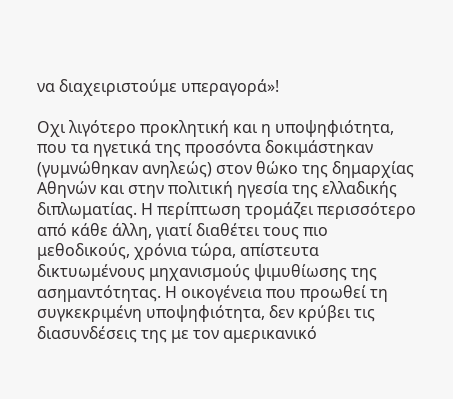να διαχειριστούμε υπεραγορά»!

Οχι λιγότερο προκλητική και η υποψηφιότητα, που τα ηγετικά της προσόντα δοκιμάστηκαν (γυμνώθηκαν ανηλεώς) στον θώκο της δημαρχίας Αθηνών και στην πολιτική ηγεσία της ελλαδικής διπλωματίας. Η περίπτωση τρομάζει περισσότερο από κάθε άλλη, γιατί διαθέτει τους πιο μεθοδικούς, χρόνια τώρα, απίστευτα δικτυωμένους μηχανισμούς ψιμυθίωσης της ασημαντότητας. Η οικογένεια που προωθεί τη συγκεκριμένη υποψηφιότητα, δεν κρύβει τις διασυνδέσεις της με τον αμερικανικό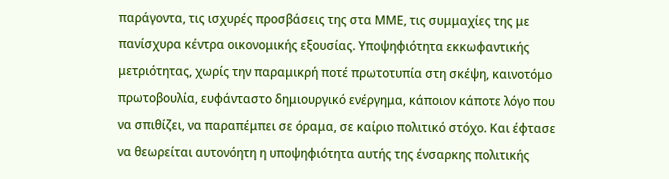παράγοντα, τις ισχυρές προσβάσεις της στα ΜΜΕ, τις συμμαχίες της με πανίσχυρα κέντρα οικονομικής εξουσίας. Υποψηφιότητα εκκωφαντικής μετριότητας, χωρίς την παραμικρή ποτέ πρωτοτυπία στη σκέψη, καινοτόμο πρωτοβουλία, ευφάνταστο δημιουργικό ενέργημα, κάποιον κάποτε λόγο που να σπιθίζει, να παραπέμπει σε όραμα, σε καίριο πολιτικό στόχο. Και έφτασε να θεωρείται αυτονόητη η υποψηφιότητα αυτής της ένσαρκης πολιτικής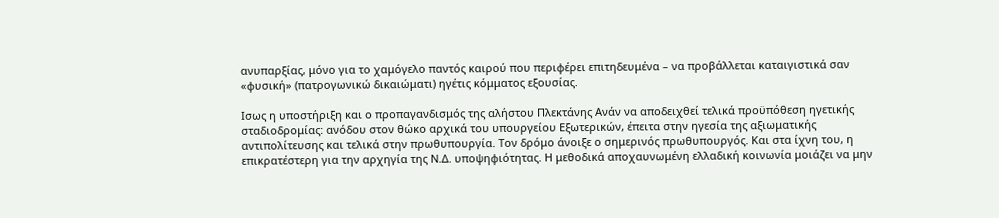ανυπαρξίας, μόνο για το χαμόγελο παντός καιρού που περιφέρει επιτηδευμένα – να προβάλλεται καταιγιστικά σαν «φυσική» (πατρογωνικώ δικαιώματι) ηγέτις κόμματος εξουσίας.

Ισως η υποστήριξη και ο προπαγανδισμός της αλήστου Πλεκτάνης Ανάν να αποδειχθεί τελικά προϋπόθεση ηγετικής σταδιοδρομίας: ανόδου στον θώκο αρχικά του υπουργείου Εξωτερικών, έπειτα στην ηγεσία της αξιωματικής αντιπολίτευσης και τελικά στην πρωθυπουργία. Τον δρόμο άνοιξε ο σημερινός πρωθυπουργός. Και στα ίχνη του, η επικρατέστερη για την αρχηγία της Ν.Δ. υποψηφιότητας. Η μεθοδικά αποχαυνωμένη ελλαδική κοινωνία μοιάζει να μην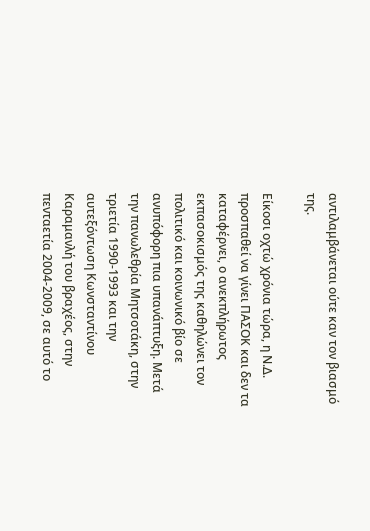αντιλαμβάνεται ούτε καν τον βιασμό της.

Είκοσι οχτώ χρόνια τώρα, η Ν.Δ. προσπαθεί να γίνει ΠΑΣΟΚ και δεν τα καταφέρνει, ο ανεκπλήρωτος εκπασοκισμός της καθηλώνει τον πολιτικό και κοινωνικό βίο σε ανυπόφορη πια υπανάπτυξη. Μετά την πανωλεθρία Μητσοτάκη, στην τριετία 1990-1993 και την αυτεξόντωση Κωνσταντίνου Καραμανλή του βραχέος, στην πενταετία 2004-2009, σε αυτό το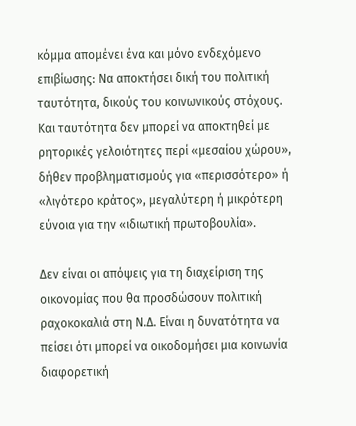κόμμα απομένει ένα και μόνο ενδεχόμενο επιβίωσης: Να αποκτήσει δική του πολιτική ταυτότητα, δικούς του κοινωνικούς στόχους. Και ταυτότητα δεν μπορεί να αποκτηθεί με ρητορικές γελοιότητες περί «μεσαίου χώρου», δήθεν προβληματισμούς για «περισσότερο» ή «λιγότερο κράτος», μεγαλύτερη ή μικρότερη εύνοια για την «ιδιωτική πρωτοβουλία».

Δεν είναι οι απόψεις για τη διαχείριση της οικονομίας που θα προσδώσουν πολιτική ραχοκοκαλιά στη Ν.Δ. Είναι η δυνατότητα να πείσει ότι μπορεί να οικοδομήσει μια κοινωνία διαφορετική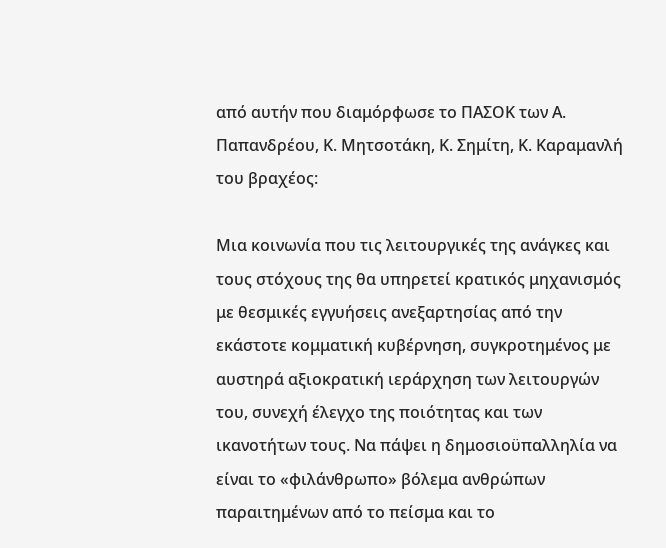από αυτήν που διαμόρφωσε το ΠΑΣΟΚ των Α. Παπανδρέου, Κ. Μητσοτάκη, Κ. Σημίτη, Κ. Καραμανλή του βραχέος:

Μια κοινωνία που τις λειτουργικές της ανάγκες και τους στόχους της θα υπηρετεί κρατικός μηχανισμός με θεσμικές εγγυήσεις ανεξαρτησίας από την εκάστοτε κομματική κυβέρνηση, συγκροτημένος με αυστηρά αξιοκρατική ιεράρχηση των λειτουργών του, συνεχή έλεγχο της ποιότητας και των ικανοτήτων τους. Να πάψει η δημοσιοϋπαλληλία να είναι το «φιλάνθρωπο» βόλεμα ανθρώπων παραιτημένων από το πείσμα και το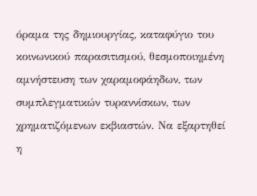όραμα της δημιουργίας, καταφύγιο του κοινωνικού παρασιτισμού, θεσμοποιημένη αμνήστευση των χαραμοφάηδων, των συμπλεγματικών τυραννίσκων, των χρηματιζόμενων εκβιαστών. Να εξαρτηθεί η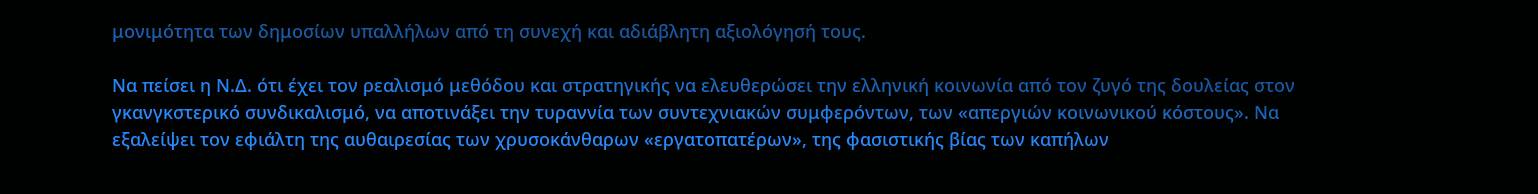μονιμότητα των δημοσίων υπαλλήλων από τη συνεχή και αδιάβλητη αξιολόγησή τους.

Να πείσει η Ν.Δ. ότι έχει τον ρεαλισμό μεθόδου και στρατηγικής να ελευθερώσει την ελληνική κοινωνία από τον ζυγό της δουλείας στον γκανγκστερικό συνδικαλισμό, να αποτινάξει την τυραννία των συντεχνιακών συμφερόντων, των «απεργιών κοινωνικού κόστους». Να εξαλείψει τον εφιάλτη της αυθαιρεσίας των χρυσοκάνθαρων «εργατοπατέρων», της φασιστικής βίας των καπήλων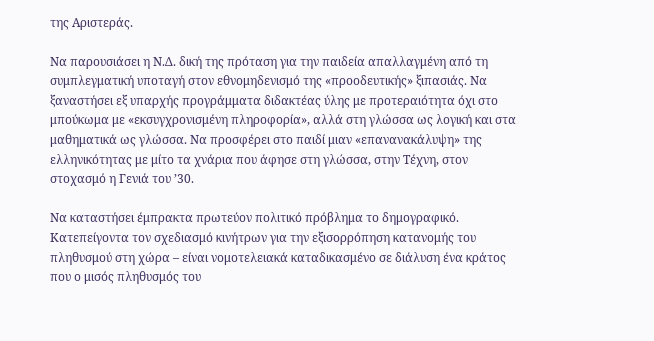της Αριστεράς.

Να παρουσιάσει η Ν.Δ. δική της πρόταση για την παιδεία απαλλαγμένη από τη συμπλεγματική υποταγή στον εθνομηδενισμό της «προοδευτικής» ξιπασιάς. Να ξαναστήσει εξ υπαρχής προγράμματα διδακτέας ύλης με προτεραιότητα όχι στο μπούκωμα με «εκσυγχρονισμένη πληροφορία», αλλά στη γλώσσα ως λογική και στα μαθηματικά ως γλώσσα. Να προσφέρει στο παιδί μιαν «επανανακάλυψη» της ελληνικότητας με μίτο τα χνάρια που άφησε στη γλώσσα, στην Τέχνη, στον στοχασμό η Γενιά του ’30.

Να καταστήσει έμπρακτα πρωτεύον πολιτικό πρόβλημα το δημογραφικό. Κατεπείγοντα τον σχεδιασμό κινήτρων για την εξισορρόπηση κατανομής του πληθυσμού στη χώρα – είναι νομοτελειακά καταδικασμένο σε διάλυση ένα κράτος που ο μισός πληθυσμός του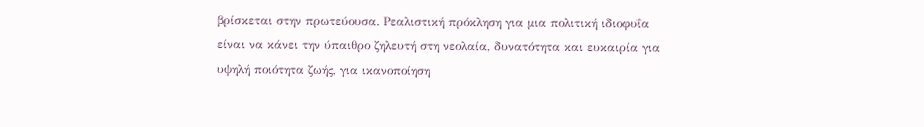βρίσκεται στην πρωτεύουσα. Ρεαλιστική πρόκληση για μια πολιτική ιδιοφυΐα είναι να κάνει την ύπαιθρο ζηλευτή στη νεολαία, δυνατότητα και ευκαιρία για υψηλή ποιότητα ζωής, για ικανοποίηση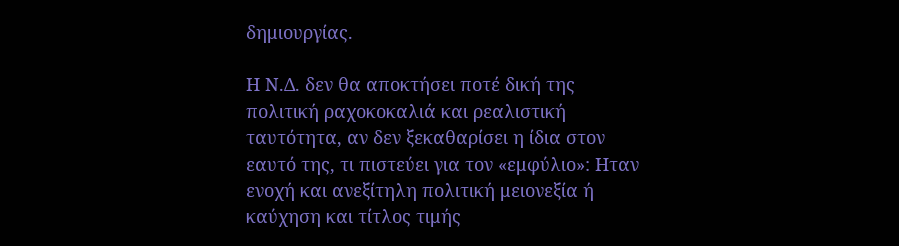δημιουργίας.

Η Ν.Δ. δεν θα αποκτήσει ποτέ δική της πολιτική ραχοκοκαλιά και ρεαλιστική ταυτότητα, αν δεν ξεκαθαρίσει η ίδια στον εαυτό της, τι πιστεύει για τον «εμφύλιο»: Ηταν ενοχή και ανεξίτηλη πολιτική μειονεξία ή καύχηση και τίτλος τιμής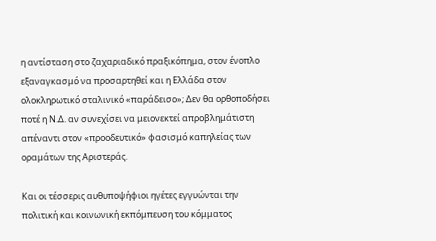η αντίσταση στο ζαχαριαδικό πραξικόπημα, στον ένοπλο εξαναγκασμό να προσαρτηθεί και η Ελλάδα στον ολοκληρωτικό σταλινικό «παράδεισο»; Δεν θα ορθοποδήσει ποτέ η Ν.Δ. αν συνεχίσει να μειονεκτεί απροβλημάτιστη απέναντι στον «προοδευτικό» φασισμό καπηλείας των οραμάτων της Αριστεράς.

Και οι τέσσερις αυθυποψήφιοι ηγέτες εγγυώνται την πολιτική και κοινωνική εκπόμπευση του κόμματος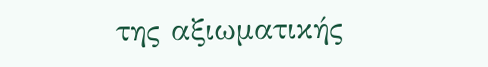της αξιωματικής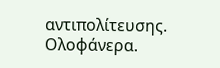αντιπολίτευσης. Ολοφάνερα.